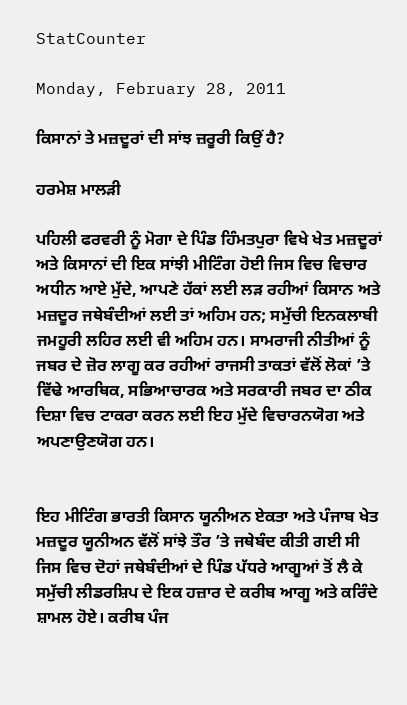StatCounter

Monday, February 28, 2011

ਕਿਸਾਨਾਂ ਤੇ ਮਜ਼ਦੂਰਾਂ ਦੀ ਸਾਂਝ ਜ਼ਰੂਰੀ ਕਿਉਂ ਹੈ?

ਹਰਮੇਸ਼ ਮਾਲੜੀ

ਪਹਿਲੀ ਫਰਵਰੀ ਨੂੰ ਮੋਗਾ ਦੇ ਪਿੰਡ ਹਿੰਮਤਪੁਰਾ ਵਿਖੇ ਖੇਤ ਮਜ਼ਦੂਰਾਂ ਅਤੇ ਕਿਸਾਨਾਂ ਦੀ ਇਕ ਸਾਂਝੀ ਮੀਟਿੰਗ ਹੋਈ ਜਿਸ ਵਿਚ ਵਿਚਾਰ ਅਧੀਨ ਆਏ ਮੁੱਦੇ, ਆਪਣੇ ਹੱਕਾਂ ਲਈ ਲੜ ਰਹੀਆਂ ਕਿਸਾਨ ਅਤੇ ਮਜ਼ਦੂਰ ਜਥੇਬੰਦੀਆਂ ਲਈ ਤਾਂ ਅਹਿਮ ਹਨ; ਸਮੁੱਚੀ ਇਨਕਲਾਬੀ ਜਮਹੂਰੀ ਲਹਿਰ ਲਈ ਵੀ ਅਹਿਮ ਹਨ। ਸਾਮਰਾਜੀ ਨੀਤੀਆਂ ਨੂੰ ਜਬਰ ਦੇ ਜ਼ੋਰ ਲਾਗੂ ਕਰ ਰਹੀਆਂ ਰਾਜਸੀ ਤਾਕਤਾਂ ਵੱਲੋਂ ਲੋਕਾਂ ’ਤੇ ਵਿੱਢੇ ਆਰਥਿਕ, ਸਭਿਆਚਾਰਕ ਅਤੇ ਸਰਕਾਰੀ ਜਬਰ ਦਾ ਠੀਕ ਦਿਸ਼ਾ ਵਿਚ ਟਾਕਰਾ ਕਰਨ ਲਈ ਇਹ ਮੁੱਦੇ ਵਿਚਾਰਨਯੋਗ ਅਤੇ ਅਪਣਾਉਣਯੋਗ ਹਨ।


ਇਹ ਮੀਟਿੰਗ ਭਾਰਤੀ ਕਿਸਾਨ ਯੂਨੀਅਨ ਏਕਤਾ ਅਤੇ ਪੰਜਾਬ ਖੇਤ ਮਜ਼ਦੂਰ ਯੂਨੀਅਨ ਵੱਲੋਂ ਸਾਂਝੇ ਤੌਰ ’ਤੇ ਜਥੇਬੰਦ ਕੀਤੀ ਗਈ ਸੀ ਜਿਸ ਵਿਚ ਦੋਹਾਂ ਜਥੇਬੰਦੀਆਂ ਦੇ ਪਿੰਡ ਪੱਧਰੇ ਆਗੂਆਂ ਤੋਂ ਲੈ ਕੇ ਸਮੁੱਚੀ ਲੀਡਰਸ਼ਿਪ ਦੇ ਇਕ ਹਜ਼ਾਰ ਦੇ ਕਰੀਬ ਆਗੂ ਅਤੇ ਕਰਿੰਦੇ ਸ਼ਾਮਲ ਹੋਏ। ਕਰੀਬ ਪੰਜ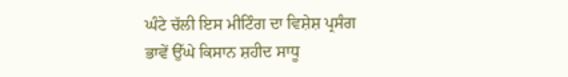ਘੰਟੇ ਚੱਲੀ ਇਸ ਮੀਟਿੰਗ ਦਾ ਵਿਸ਼ੇਸ਼ ਪ੍ਰਸੰਗ ਭਾਵੇਂ ਉੱਘੇ ਕਿਸਾਨ ਸ਼ਹੀਦ ਸਾਧੂ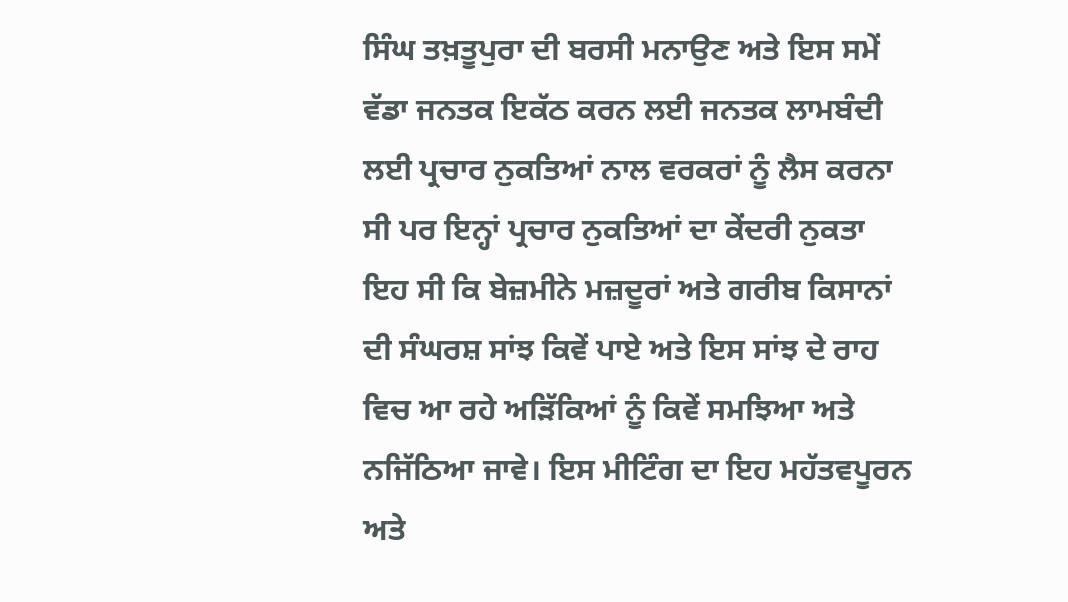ਸਿੰਘ ਤਖ਼ਤੂਪੁਰਾ ਦੀ ਬਰਸੀ ਮਨਾਉਣ ਅਤੇ ਇਸ ਸਮੇਂ ਵੱਡਾ ਜਨਤਕ ਇਕੱਠ ਕਰਨ ਲਈ ਜਨਤਕ ਲਾਮਬੰਦੀ ਲਈ ਪ੍ਰਚਾਰ ਨੁਕਤਿਆਂ ਨਾਲ ਵਰਕਰਾਂ ਨੂੰ ਲੈਸ ਕਰਨਾ ਸੀ ਪਰ ਇਨ੍ਹਾਂ ਪ੍ਰਚਾਰ ਨੁਕਤਿਆਂ ਦਾ ਕੇਂਦਰੀ ਨੁਕਤਾ ਇਹ ਸੀ ਕਿ ਬੇਜ਼ਮੀਨੇ ਮਜ਼ਦੂਰਾਂ ਅਤੇ ਗਰੀਬ ਕਿਸਾਨਾਂ ਦੀ ਸੰਘਰਸ਼ ਸਾਂਝ ਕਿਵੇਂ ਪਾਏ ਅਤੇ ਇਸ ਸਾਂਝ ਦੇ ਰਾਹ ਵਿਚ ਆ ਰਹੇ ਅੜਿੱਕਿਆਂ ਨੂੰ ਕਿਵੇਂ ਸਮਝਿਆ ਅਤੇ ਨਜਿੱਠਿਆ ਜਾਵੇ। ਇਸ ਮੀਟਿੰਗ ਦਾ ਇਹ ਮਹੱਤਵਪੂਰਨ ਅਤੇ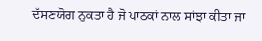ਦੱਸਣਯੋਗ ਨੁਕਤਾ ਹੈ ਜੋ ਪਾਠਕਾਂ ਨਾਲ ਸਾਂਝਾ ਕੀਤਾ ਜਾ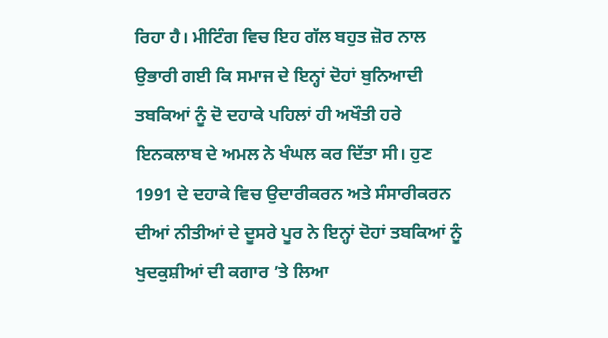ਰਿਹਾ ਹੈ। ਮੀਟਿੰਗ ਵਿਚ ਇਹ ਗੱਲ ਬਹੁਤ ਜ਼ੋਰ ਨਾਲ ਉਭਾਰੀ ਗਈ ਕਿ ਸਮਾਜ ਦੇ ਇਨ੍ਹਾਂ ਦੋਹਾਂ ਬੁਨਿਆਦੀ ਤਬਕਿਆਂ ਨੂੰ ਦੋ ਦਹਾਕੇ ਪਹਿਲਾਂ ਹੀ ਅਖੌਤੀ ਹਰੇ ਇਨਕਲਾਬ ਦੇ ਅਮਲ ਨੇ ਖੰਘਲ ਕਰ ਦਿੱਤਾ ਸੀ। ਹੁਣ 1991 ਦੇ ਦਹਾਕੇ ਵਿਚ ਉਦਾਰੀਕਰਨ ਅਤੇ ਸੰਸਾਰੀਕਰਨ ਦੀਆਂ ਨੀਤੀਆਂ ਦੇ ਦੂਸਰੇ ਪੂਰ ਨੇ ਇਨ੍ਹਾਂ ਦੋਹਾਂ ਤਬਕਿਆਂ ਨੂੰ ਖੁਦਕੁਸ਼ੀਆਂ ਦੀ ਕਗਾਰ ’ਤੇ ਲਿਆ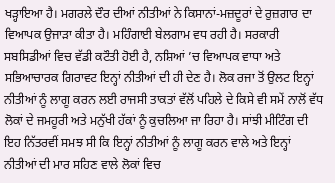ਖੜ੍ਹਾਇਆ ਹੈ। ਮਗਰਲੇ ਦੌਰ ਦੀਆਂ ਨੀਤੀਆਂ ਨੇ ਕਿਸਾਨਾਂ-ਮਜ਼ਦੂਰਾਂ ਦੇ ਰੁਜ਼ਗਾਰ ਦਾ ਵਿਆਪਕ ਉਜਾੜਾ ਕੀਤਾ ਹੈ। ਮਹਿੰਗਾਈ ਬੇਲਗਾਮ ਵਧ ਰਹੀ ਹੈ। ਸਰਕਾਰੀ ਸਬਸਿਡੀਆਂ ਵਿਚ ਵੱਡੀ ਕਟੌਤੀ ਹੋਈ ਹੈ, ਨਸ਼ਿਆਂ ’ਚ ਵਿਆਪਕ ਵਾਧਾ ਅਤੇ ਸਭਿਆਚਾਰਕ ਗਿਰਾਵਟ ਇਨ੍ਹਾਂ ਨੀਤੀਆਂ ਦੀ ਹੀ ਦੇਣ ਹੈ। ਲੋਕ ਰਜਾ ਤੋਂ ਉਲਟ ਇਨ੍ਹਾਂ ਨੀਤੀਆਂ ਨੂੰ ਲਾਗੂ ਕਰਨ ਲਈ ਰਾਜਸੀ ਤਾਕਤਾਂ ਵੱਲੋਂ ਪਹਿਲੇ ਦੇ ਕਿਸੇ ਵੀ ਸਮੇਂ ਨਾਲੋਂ ਵੱਧ ਲੋਕਾਂ ਦੇ ਜਮਹੂਰੀ ਅਤੇ ਮਨੁੱਖੀ ਹੱਕਾਂ ਨੂੰ ਕੁਚਲਿਆ ਜਾ ਰਿਹਾ ਹੈ। ਸਾਂਝੀ ਮੀਟਿੰਗ ਦੀ ਇਹ ਨਿੱਤਰਵੀਂ ਸਮਝ ਸੀ ਕਿ ਇਨ੍ਹਾਂ ਨੀਤੀਆਂ ਨੂੰ ਲਾਗੂ ਕਰਨ ਵਾਲੇ ਅਤੇ ਇਨ੍ਹਾਂ ਨੀਤੀਆਂ ਦੀ ਮਾਰ ਸਹਿਣ ਵਾਲੇ ਲੋਕਾਂ ਵਿਚ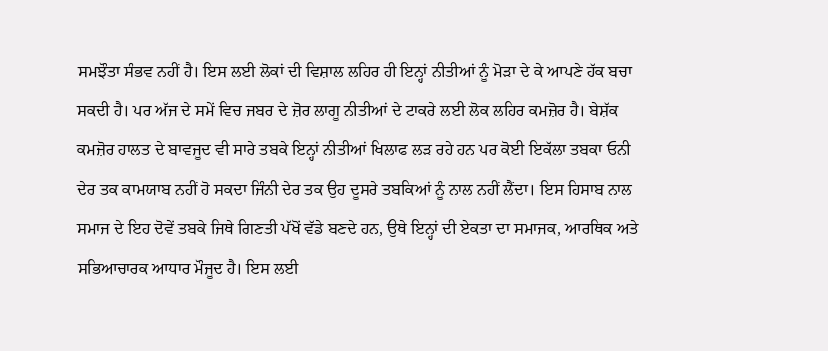ਸਮਝੌਤਾ ਸੰਭਵ ਨਹੀਂ ਹੈ। ਇਸ ਲਈ ਲੋਕਾਂ ਦੀ ਵਿਸ਼ਾਲ ਲਹਿਰ ਹੀ ਇਨ੍ਹਾਂ ਨੀਤੀਆਂ ਨੂੰ ਮੋੜਾ ਦੇ ਕੇ ਆਪਣੇ ਹੱਕ ਬਚਾ ਸਕਦੀ ਹੈ। ਪਰ ਅੱਜ ਦੇ ਸਮੇਂ ਵਿਚ ਜਬਰ ਦੇ ਜ਼ੋਰ ਲਾਗੂ ਨੀਤੀਆਂ ਦੇ ਟਾਕਰੇ ਲਈ ਲੋਕ ਲਹਿਰ ਕਮਜ਼ੋਰ ਹੈ। ਬੇਸ਼ੱਕ ਕਮਜ਼ੋਰ ਹਾਲਤ ਦੇ ਬਾਵਜੂਦ ਵੀ ਸਾਰੇ ਤਬਕੇ ਇਨ੍ਹਾਂ ਨੀਤੀਆਂ ਖਿਲਾਫ ਲੜ ਰਹੇ ਹਨ ਪਰ ਕੋਈ ਇਕੱਲਾ ਤਬਕਾ ਓਨੀ ਦੇਰ ਤਕ ਕਾਮਯਾਬ ਨਹੀਂ ਹੋ ਸਕਦਾ ਜਿੰਨੀ ਦੇਰ ਤਕ ਉਹ ਦੂਸਰੇ ਤਬਕਿਆਂ ਨੂੰ ਨਾਲ ਨਹੀਂ ਲੈਂਦਾ। ਇਸ ਹਿਸਾਬ ਨਾਲ ਸਮਾਜ ਦੇ ਇਹ ਦੋਵੇਂ ਤਬਕੇ ਜਿਥੇ ਗਿਣਤੀ ਪੱਖੋਂ ਵੱਡੇ ਬਣਦੇ ਹਨ, ਉਥੇ ਇਨ੍ਹਾਂ ਦੀ ਏਕਤਾ ਦਾ ਸਮਾਜਕ, ਆਰਥਿਕ ਅਤੇ ਸਭਿਆਚਾਰਕ ਆਧਾਰ ਮੌਜੂਦ ਹੈ। ਇਸ ਲਈ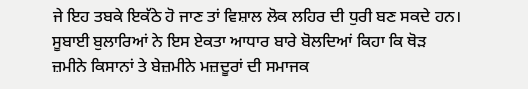ਜੇ ਇਹ ਤਬਕੇ ਇਕੱਠੇ ਹੋ ਜਾਣ ਤਾਂ ਵਿਸ਼ਾਲ ਲੋਕ ਲਹਿਰ ਦੀ ਧੁਰੀ ਬਣ ਸਕਦੇ ਹਨ। ਸੂਬਾਈ ਬੁਲਾਰਿਆਂ ਨੇ ਇਸ ਏਕਤਾ ਆਧਾਰ ਬਾਰੇ ਬੋਲਦਿਆਂ ਕਿਹਾ ਕਿ ਥੋੜ ਜ਼ਮੀਨੇ ਕਿਸਾਨਾਂ ਤੇ ਬੇਜ਼ਮੀਨੇ ਮਜ਼ਦੂਰਾਂ ਦੀ ਸਮਾਜਕ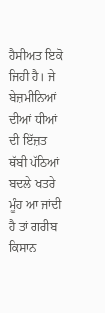ਹੈਸੀਅਤ ਇਕੋ ਜਿਹੀ ਹੈ। ਜੇ ਬੇਜ਼ਮੀਨਿਆਂ ਦੀਆਂ ਧੀਆਂ ਦੀ ਇੱਜ਼ਤ ਥੱਬੀ ਪੱਠਿਆਂ ਬਦਲੇ ਖਤਰੇ ਮੂੰਹ ਆ ਜਾਂਦੀ ਹੈ ਤਾਂ ਗਰੀਬ ਕਿਸਾਨ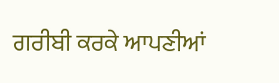ਗਰੀਬੀ ਕਰਕੇ ਆਪਣੀਆਂ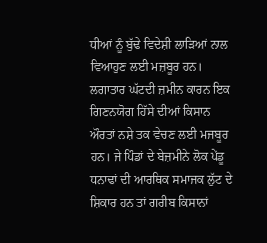ਧੀਆਂ ਨੂੰ ਬੁੱਢੇ ਵਿਦੇਸ਼ੀ ਲਾੜਿਆਂ ਨਾਲ ਵਿਆਹੁਣ ਲਈ ਮਜ਼ਬੂਰ ਹਨ। ਲਗਾਤਾਰ ਘੱਟਦੀ ਜ਼ਮੀਨ ਕਾਰਨ ਇਕ ਗਿਣਨਯੋਗ ਹਿੱਸੇ ਦੀਆਂ ਕਿਸਾਨ ਔਰਤਾਂ ਨਸ਼ੇ ਤਕ ਵੇਚਣ ਲਈ ਮਜਬੂਰ ਹਨ। ਜੇ ਪਿੰਡਾਂ ਦੇ ਬੇਜ਼ਮੀਨੇ ਲੋਕ ਪੇਂਡੂ ਧਨਾਢਾਂ ਦੀ ਆਰਥਿਕ ਸਮਾਜਕ ਲੁੱਟ ਦੇ ਸ਼ਿਕਾਰ ਹਨ ਤਾਂ ਗਰੀਬ ਕਿਸਾਨਾਂ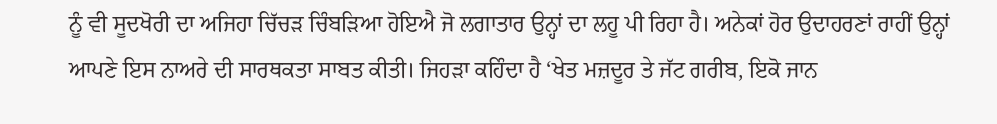ਨੂੰ ਵੀ ਸੂਦਖੋਰੀ ਦਾ ਅਜਿਹਾ ਚਿੱਚੜ ਚਿੰਬੜਿਆ ਹੋਇਐ ਜੋ ਲਗਾਤਾਰ ਉਨ੍ਹਾਂ ਦਾ ਲਹੂ ਪੀ ਰਿਹਾ ਹੈ। ਅਨੇਕਾਂ ਹੋਰ ਉਦਾਹਰਣਾਂ ਰਾਹੀਂ ਉਨ੍ਹਾਂ ਆਪਣੇ ਇਸ ਨਾਅਰੇ ਦੀ ਸਾਰਥਕਤਾ ਸਾਬਤ ਕੀਤੀ। ਜਿਹੜਾ ਕਹਿੰਦਾ ਹੈ ‘ਖੇਤ ਮਜ਼ਦੂਰ ਤੇ ਜੱਟ ਗਰੀਬ, ਇਕੋ ਜਾਨ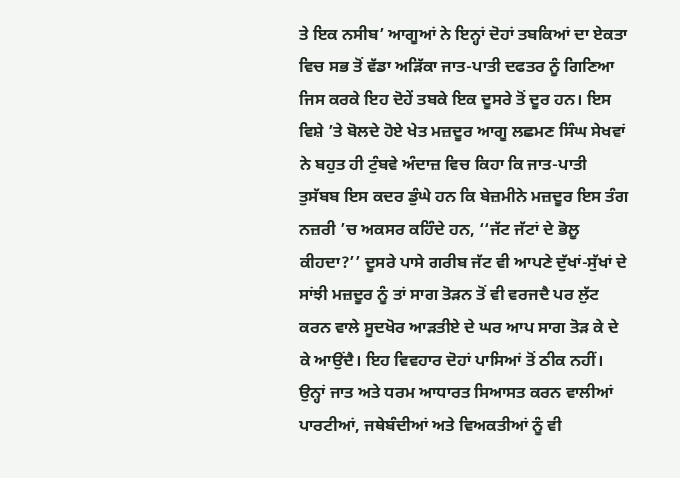ਤੇ ਇਕ ਨਸੀਬ’ ਆਗੂਆਂ ਨੇ ਇਨ੍ਹਾਂ ਦੋਹਾਂ ਤਬਕਿਆਂ ਦਾ ਏਕਤਾ ਵਿਚ ਸਭ ਤੋਂ ਵੱਡਾ ਅੜਿੱਕਾ ਜਾਤ-ਪਾਤੀ ਦਫਤਰ ਨੂੰ ਗਿਣਿਆ ਜਿਸ ਕਰਕੇ ਇਹ ਦੋਹੇਂ ਤਬਕੇ ਇਕ ਦੂਸਰੇ ਤੋਂ ਦੂਰ ਹਨ। ਇਸ ਵਿਸ਼ੇ ’ਤੇ ਬੋਲਦੇ ਹੋਏ ਖੇਤ ਮਜ਼ਦੂਰ ਆਗੂ ਲਛਮਣ ਸਿੰਘ ਸੇਖਵਾਂ ਨੇ ਬਹੁਤ ਹੀ ਟੁੰਬਵੇ ਅੰਦਾਜ਼ ਵਿਚ ਕਿਹਾ ਕਿ ਜਾਤ-ਪਾਤੀ ਤੁਸੱਬਬ ਇਸ ਕਦਰ ਡੁੰਘੇ ਹਨ ਕਿ ਬੇਜ਼ਮੀਨੇ ਮਜ਼ਦੂਰ ਇਸ ਤੰਗ ਨਜ਼ਰੀ ’ਚ ਅਕਸਰ ਕਹਿੰਦੇ ਹਨ, ‘‘ਜੱਟ ਜੱਟਾਂ ਦੇ ਭੋਲੂ ਕੀਹਦਾ?’’ ਦੂਸਰੇ ਪਾਸੇ ਗਰੀਬ ਜੱਟ ਵੀ ਆਪਣੇ ਦੁੱਖਾਂ-ਸੁੱਖਾਂ ਦੇ ਸਾਂਝੀ ਮਜ਼ਦੂਰ ਨੂੰ ਤਾਂ ਸਾਗ ਤੋੜਨ ਤੋਂ ਵੀ ਵਰਜਦੈ ਪਰ ਲੁੱਟ ਕਰਨ ਵਾਲੇ ਸੂਦਖੋਰ ਆੜਤੀਏ ਦੇ ਘਰ ਆਪ ਸਾਗ ਤੋੜ ਕੇ ਦੇ ਕੇ ਆਉਂਦੈ। ਇਹ ਵਿਵਹਾਰ ਦੋਹਾਂ ਪਾਸਿਆਂ ਤੋਂ ਠੀਕ ਨਹੀਂ। ਉਨ੍ਹਾਂ ਜਾਤ ਅਤੇ ਧਰਮ ਆਧਾਰਤ ਸਿਆਸਤ ਕਰਨ ਵਾਲੀਆਂ ਪਾਰਟੀਆਂ, ਜਥੇਬੰਦੀਆਂ ਅਤੇ ਵਿਅਕਤੀਆਂ ਨੂੰ ਵੀ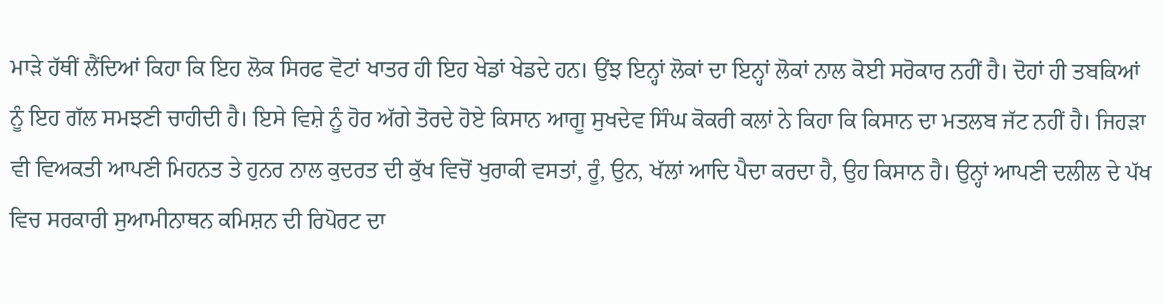ਮਾੜੇ ਹੱਥੀਂ ਲੈਂਦਿਆਂ ਕਿਹਾ ਕਿ ਇਹ ਲੋਕ ਸਿਰਫ ਵੋਟਾਂ ਖਾਤਰ ਹੀ ਇਹ ਖੇਡਾਂ ਖੇਡਦੇ ਹਨ। ਉਂਝ ਇਨ੍ਹਾਂ ਲੋਕਾਂ ਦਾ ਇਨ੍ਹਾਂ ਲੋਕਾਂ ਨਾਲ ਕੋਈ ਸਰੋਕਾਰ ਨਹੀਂ ਹੈ। ਦੋਹਾਂ ਹੀ ਤਬਕਿਆਂ ਨੂੰ ਇਹ ਗੱਲ ਸਮਝਣੀ ਚਾਹੀਦੀ ਹੈ। ਇਸੇ ਵਿਸ਼ੇ ਨੂੰ ਹੋਰ ਅੱਗੇ ਤੋਰਦੇ ਹੋਏ ਕਿਸਾਨ ਆਗੂ ਸੁਖਦੇਵ ਸਿੰਘ ਕੋਕਰੀ ਕਲਾਂ ਨੇ ਕਿਹਾ ਕਿ ਕਿਸਾਨ ਦਾ ਮਤਲਬ ਜੱਟ ਨਹੀਂ ਹੈ। ਜਿਹੜਾ ਵੀ ਵਿਅਕਤੀ ਆਪਣੀ ਮਿਹਨਤ ਤੇ ਹੁਨਰ ਨਾਲ ਕੁਦਰਤ ਦੀ ਕੁੱਖ ਵਿਚੋਂ ਖੁਰਾਕੀ ਵਸਤਾਂ, ਰੂੰ, ਉਨ, ਖੱਲਾਂ ਆਦਿ ਪੈਦਾ ਕਰਦਾ ਹੈ, ਉਹ ਕਿਸਾਨ ਹੈ। ਉਨ੍ਹਾਂ ਆਪਣੀ ਦਲੀਲ ਦੇ ਪੱਖ ਵਿਚ ਸਰਕਾਰੀ ਸੁਆਮੀਨਾਥਨ ਕਮਿਸ਼ਨ ਦੀ ਰਿਪੋਰਟ ਦਾ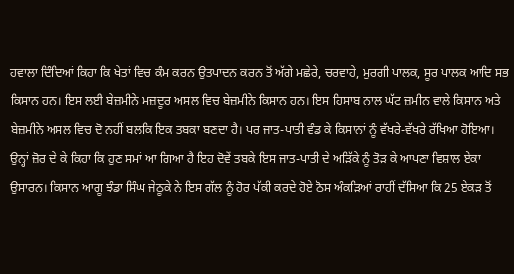ਹਵਾਲਾ ਦਿੰਦਿਆਂ ਕਿਹਾ ਕਿ ਖੇਤਾਂ ਵਿਚ ਕੰਮ ਕਰਨ ਉਤਪਾਦਨ ਕਰਨ ਤੋਂ ਅੱਗੇ ਮਛੇਰੇ, ਚਰਵਾਹੇ, ਮੁਰਗੀ ਪਾਲਕ, ਸੂਰ ਪਾਲਕ ਆਦਿ ਸਭ ਕਿਸਾਨ ਹਨ। ਇਸ ਲਈ ਬੇਜ਼ਮੀਨੇ ਮਜ਼ਦੂਰ ਅਸਲ ਵਿਚ ਬੇਜ਼ਮੀਨੇ ਕਿਸਾਨ ਹਨ। ਇਸ ਹਿਸਾਬ ਨਾਲ ਘੱਟ ਜ਼ਮੀਨ ਵਾਲੇ ਕਿਸਾਨ ਅਤੇ ਬੇਜ਼ਮੀਨੇ ਅਸਲ ਵਿਚ ਦੋ ਨਹੀਂ ਬਲਕਿ ਇਕ ਤਬਕਾ ਬਣਦਾ ਹੈ। ਪਰ ਜਾਤ-ਪਾਤੀ ਵੰਡ ਕੇ ਕਿਸਾਨਾਂ ਨੂੰ ਵੱਖਰੇ-ਵੱਖਰੇ ਰੱਖਿਆ ਹੋਇਆ। ਉਨ੍ਹਾਂ ਜ਼ੋਰ ਦੇ ਕੇ ਕਿਹਾ ਕਿ ਹੁਣ ਸਮਾਂ ਆ ਗਿਆ ਹੈ ਇਹ ਦੋਵੇਂ ਤਬਕੇ ਇਸ ਜਾਤ-ਪਾਤੀ ਦੇ ਅੜਿੱਕੇ ਨੂੰ ਤੋੜ ਕੇ ਆਪਣਾ ਵਿਸ਼ਾਲ ਏਕਾ ਉਸਾਰਨ। ਕਿਸਾਨ ਆਗੂ ਝੰਡਾ ਸਿੰਘ ਜੇਠੂਕੇ ਨੇ ਇਸ ਗੱਲ ਨੂੰ ਹੋਰ ਪੱਕੀ ਕਰਦੇ ਹੋਏ ਠੋਸ ਅੰਕੜਿਆਂ ਰਾਹੀਂ ਦੱਸਿਆ ਕਿ 25 ਏਕੜ ਤੋਂ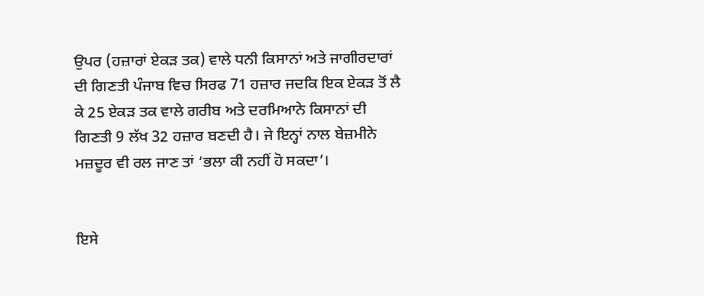ਉਪਰ (ਹਜ਼ਾਰਾਂ ਏਕੜ ਤਕ) ਵਾਲੇ ਧਨੀ ਕਿਸਾਨਾਂ ਅਤੇ ਜਾਗੀਰਦਾਰਾਂ ਦੀ ਗਿਣਤੀ ਪੰਜਾਬ ਵਿਚ ਸਿਰਫ 71 ਹਜ਼ਾਰ ਜਦਕਿ ਇਕ ਏਕੜ ਤੋਂ ਲੈ ਕੇ 25 ਏਕੜ ਤਕ ਵਾਲੇ ਗਰੀਬ ਅਤੇ ਦਰਮਿਆਨੇ ਕਿਸਾਨਾਂ ਦੀ ਗਿਣਤੀ 9 ਲੱਖ 32 ਹਜ਼ਾਰ ਬਣਦੀ ਹੈ। ਜੇ ਇਨ੍ਹਾਂ ਨਾਲ ਬੇਜ਼ਮੀਨੇ ਮਜ਼ਦੂਰ ਵੀ ਰਲ ਜਾਣ ਤਾਂ ‘ਭਲਾ ਕੀ ਨਹੀਂ ਹੋ ਸਕਦਾ’।


ਇਸੇ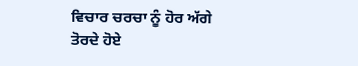ਵਿਚਾਰ ਚਰਚਾ ਨੂੰ ਹੋਰ ਅੱਗੇ ਤੋਰਦੇ ਹੋਏ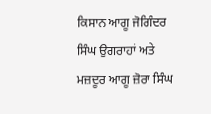ਕਿਸਾਨ ਆਗੂ ਜੋਗਿੰਦਰ ਸਿੰਘ ਉਗਰਾਹਾਂ ਅਤੇ ਮਜ਼ਦੂਰ ਆਗੂ ਜ਼ੋਰਾ ਸਿੰਘ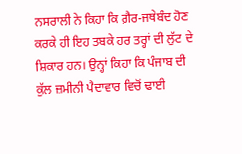ਨਸਰਾਲੀ ਨੇ ਕਿਹਾ ਕਿ ਗ਼ੈਰ-ਜਥੇਬੰਦ ਹੋਣ ਕਰਕੇ ਹੀ ਇਹ ਤਬਕੇ ਹਰ ਤਰ੍ਹਾਂ ਦੀ ਲੁੱਟ ਦੇ ਸ਼ਿਕਾਰ ਹਨ। ਉਨ੍ਹਾਂ ਕਿਹਾ ਕਿ ਪੰਜਾਬ ਦੀ ਕੁੱਲ ਜ਼ਮੀਨੀ ਪੈਦਾਵਾਰ ਵਿਚੋਂ ਢਾਈ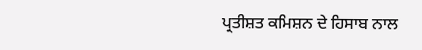ਪ੍ਰਤੀਸ਼ਤ ਕਮਿਸ਼ਨ ਦੇ ਹਿਸਾਬ ਨਾਲ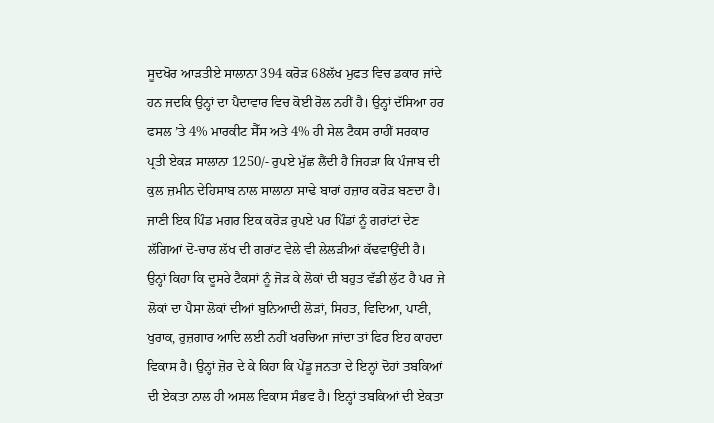ਸੂਦਖੋਰ ਆੜਤੀਏ ਸਾਲਾਨਾ 394 ਕਰੋੜ 68ਲੱਖ ਮੁਫਤ ਵਿਚ ਡਕਾਰ ਜਾਂਦੇ ਹਨ ਜਦਕਿ ਉਨ੍ਹਾਂ ਦਾ ਪੈਦਾਵਾਰ ਵਿਚ ਕੋਈ ਰੋਲ ਨਹੀਂ ਹੈ। ਉਨ੍ਹਾਂ ਦੱਸਿਆ ਹਰ ਫਸਲ ’ਤੇ 4% ਮਾਰਕੀਟ ਸੈੱਸ ਅਤੇ 4% ਹੀ ਸੇਲ ਟੈਕਸ ਰਾਹੀਂ ਸਰਕਾਰ ਪ੍ਰਤੀ ਏਕੜ ਸਾਲਾਨਾ 1250/- ਰੁਪਏ ਮੁੱਛ ਲੈਂਦੀ ਹੈ ਜਿਹੜਾ ਕਿ ਪੰਜਾਬ ਦੀ ਕੁਲ ਜ਼ਮੀਨ ਦੇਹਿਸਾਬ ਨਾਲ ਸਾਲਾਨਾ ਸਾਢੇ ਬਾਰਾਂ ਹਜ਼ਾਰ ਕਰੋੜ ਬਣਦਾ ਹੈ। ਜਾਣੀ ਇਕ ਪਿੰਡ ਮਗਰ ਇਕ ਕਰੋੜ ਰੁਪਏ ਪਰ ਪਿੰਡਾਂ ਨੂੰ ਗਰਾਂਟਾਂ ਦੇਣ ਲੱਗਿਆਂ ਦੋ-ਚਾਰ ਲੱਖ ਦੀ ਗਰਾਂਟ ਵੇਲੇ ਵੀ ਲੇਲੜੀਆਂ ਕੱਢਵਾਉਂਦੀ ਹੈ। ਉਨ੍ਹਾਂ ਕਿਹਾ ਕਿ ਦੂਸਰੇ ਟੈਕਸਾਂ ਨੂੰ ਜੋੜ ਕੇ ਲੋਕਾਂ ਦੀ ਬਹੁਤ ਵੱਡੀ ਲੁੱਟ ਹੈ ਪਰ ਜੇ ਲੋਕਾਂ ਦਾ ਪੈਸਾ ਲੋਕਾਂ ਦੀਆਂ ਬੁਨਿਆਦੀ ਲੋੜਾਂ, ਸਿਹਤ, ਵਿਦਿਆ, ਪਾਣੀ, ਖੁਰਾਕ, ਰੁਜ਼ਗਾਰ ਆਦਿ ਲਈ ਨਹੀਂ ਖਰਚਿਆ ਜਾਂਦਾ ਤਾਂ ਫਿਰ ਇਹ ਕਾਹਦਾ ਵਿਕਾਸ ਹੈ। ਉਨ੍ਹਾਂ ਜ਼ੋਰ ਦੇ ਕੇ ਕਿਹਾ ਕਿ ਪੇਂਡੂ ਜਨਤਾ ਦੇ ਇਨ੍ਹਾਂ ਦੋਹਾਂ ਤਬਕਿਆਂ ਦੀ ਏਕਤਾ ਨਾਲ ਹੀ ਅਸਲ ਵਿਕਾਸ ਸੰਭਵ ਹੈ। ਇਨ੍ਹਾਂ ਤਬਕਿਆਂ ਦੀ ਏਕਤਾ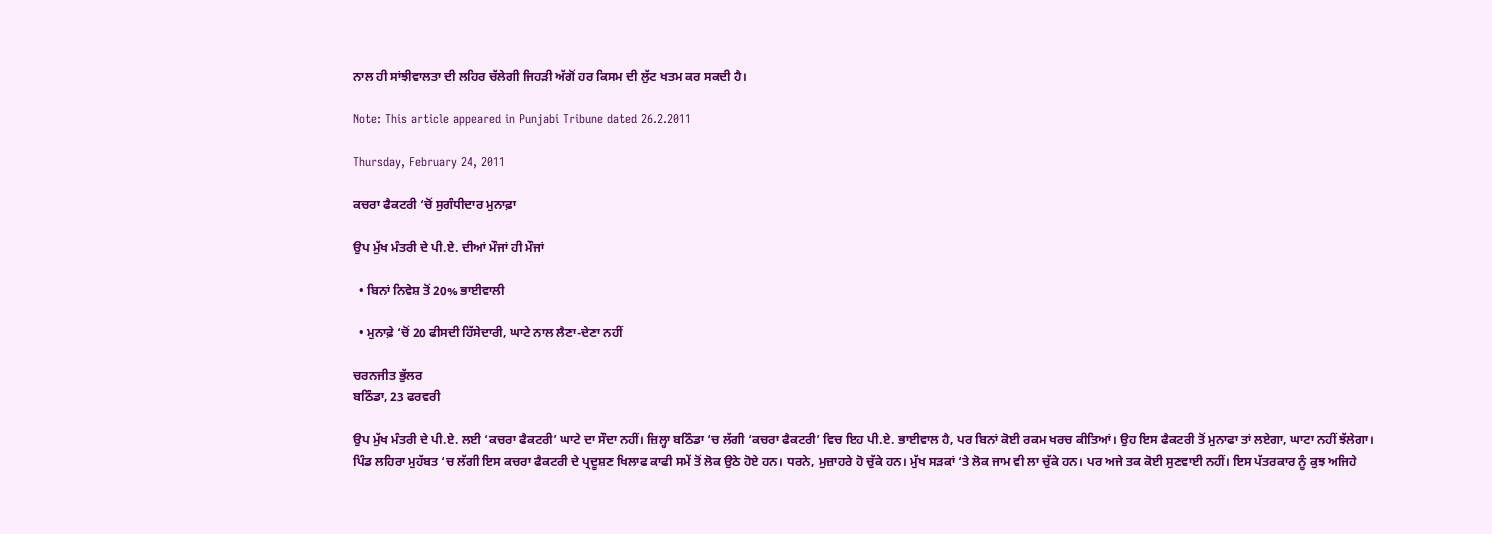ਨਾਲ ਹੀ ਸਾਂਝੀਵਾਲਤਾ ਦੀ ਲਹਿਰ ਚੱਲੇਗੀ ਜਿਹੜੀ ਅੱਗੋਂ ਹਰ ਕਿਸਮ ਦੀ ਲੁੱਟ ਖਤਮ ਕਰ ਸਕਦੀ ਹੈ।

Note: This article appeared in Punjabi Tribune dated 26.2.2011

Thursday, February 24, 2011

ਕਚਰਾ ਫੈਕਟਰੀ ‘ਚੋਂ ਸੁਗੰਧੀਦਾਰ ਮੁਨਾਫ਼ਾ

ਉਪ ਮੁੱਖ ਮੰਤਰੀ ਦੇ ਪੀ.ਏ. ਦੀਆਂ ਮੌਜਾਂ ਹੀ ਮੌਜਾਂ

  • ਬਿਨਾਂ ਨਿਵੇਸ਼ ਤੋਂ 20% ਭਾਈਵਾਲੀ

  • ਮੁਨਾਫ਼ੇ ‘ਚੋਂ 20 ਫੀਸਦੀ ਹਿੱਸੇਦਾਰੀ, ਘਾਟੇ ਨਾਲ ਲੈਣਾ-ਦੇਣਾ ਨਹੀਂ

ਚਰਨਜੀਤ ਭੁੱਲਰ
ਬਠਿੰਡਾ, 23 ਫਰਵਰੀ

ਉਪ ਮੁੱਖ ਮੰਤਰੀ ਦੇ ਪੀ.ਏ. ਲਈ ‘ਕਚਰਾ ਫੈਕਟਰੀ’ ਘਾਟੇ ਦਾ ਸੌਦਾ ਨਹੀਂ। ਜ਼ਿਲ੍ਹਾ ਬਠਿੰਡਾ ‘ਚ ਲੱਗੀ ‘ਕਚਰਾ ਫੈਕਟਰੀ’ ਵਿਚ ਇਹ ਪੀ.ਏ. ਭਾਈਵਾਲ ਹੈ, ਪਰ ਬਿਨਾਂ ਕੋਈ ਰਕਮ ਖਰਚ ਕੀਤਿਆਂ। ਉਹ ਇਸ ਫੈਕਟਰੀ ਤੋਂ ਮੁਨਾਫਾ ਤਾਂ ਲਏਗਾ, ਘਾਟਾ ਨਹੀਂ ਝੱਲੇਗਾ। ਪਿੰਡ ਲਹਿਰਾ ਮੁਹੱਬਤ ‘ਚ ਲੱਗੀ ਇਸ ਕਚਰਾ ਫੈਕਟਰੀ ਦੇ ਪ੍ਰਦੂਸ਼ਣ ਖਿਲਾਫ ਕਾਫੀ ਸਮੇਂ ਤੋਂ ਲੋਕ ਉਠੇ ਹੋਏ ਹਨ। ਧਰਨੇ, ਮੁਜ਼ਾਹਰੇ ਹੋ ਚੁੱਕੇ ਹਨ। ਮੁੱਖ ਸੜਕਾਂ ‘ਤੇ ਲੋਕ ਜਾਮ ਵੀ ਲਾ ਚੁੱਕੇ ਹਨ। ਪਰ ਅਜੇ ਤਕ ਕੋਈ ਸੁਣਵਾਈ ਨਹੀਂ। ਇਸ ਪੱਤਰਕਾਰ ਨੂੰ ਕੁਝ ਅਜਿਹੇ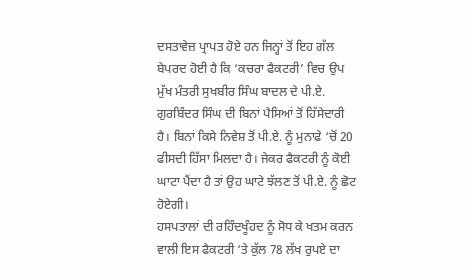ਦਸਤਾਵੇਜ਼ ਪ੍ਰਾਪਤ ਹੋਏ ਹਨ ਜਿਨ੍ਹਾਂ ਤੋਂ ਇਹ ਗੱਲ ਬੇਪਰਦ ਹੋਈ ਹੈ ਕਿ ‘ਕਚਰਾ ਫੈਕਟਰੀ’ ਵਿਚ ਉਪ ਮੁੱਖ ਮੰਤਰੀ ਸੁਖਬੀਰ ਸਿੰਘ ਬਾਦਲ ਦੇ ਪੀ.ਏ. ਗੁਰਬਿੰਦਰ ਸਿੰਘ ਦੀ ਬਿਨਾਂ ਪੈਸਿਆਂ ਤੋਂ ਹਿੱਸੇਦਾਰੀ ਹੈ। ਬਿਨਾਂ ਕਿਸੇ ਨਿਵੇਸ਼ ਤੋਂ ਪੀ.ਏ. ਨੂੰ ਮੁਨਾਫੇ ‘ਚੋਂ 20 ਫੀਸਦੀ ਹਿੱਸਾ ਮਿਲਦਾ ਹੈ। ਜੇਕਰ ਫੈਕਟਰੀ ਨੂੰ ਕੋਈ ਘਾਟਾ ਪੈਂਦਾ ਹੈ ਤਾਂ ਉਹ ਘਾਟੇ ਝੱਲਣ ਤੋਂ ਪੀ.ਏ. ਨੂੰ ਛੋਟ ਹੋਏਗੀ।
ਹਸਪਤਾਲਾਂ ਦੀ ਰਹਿੰਦਖੂੰਹਦ ਨੂੰ ਸੋਧ ਕੇ ਖਤਮ ਕਰਨ ਵਾਲੀ ਇਸ ਫੈਕਟਰੀ ‘ਤੇ ਕੁੱਲ 78 ਲੱਖ ਰੁਪਏ ਦਾ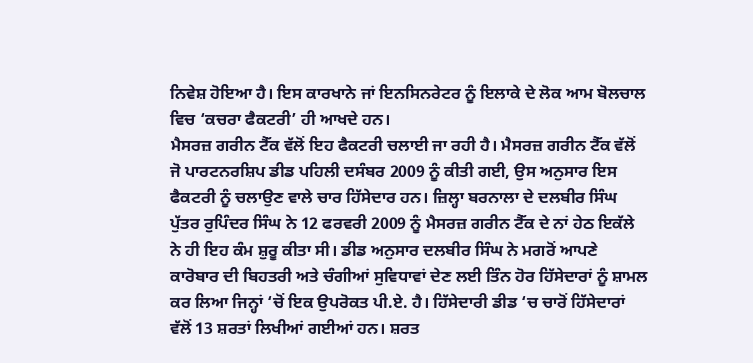ਨਿਵੇਸ਼ ਹੋਇਆ ਹੈ। ਇਸ ਕਾਰਖਾਨੇ ਜਾਂ ਇਨਸਿਨਰੇਟਰ ਨੂੰ ਇਲਾਕੇ ਦੇ ਲੋਕ ਆਮ ਬੋਲਚਾਲ ਵਿਚ ‘ਕਚਰਾ ਫੈਕਟਰੀ’ ਹੀ ਆਖਦੇ ਹਨ।
ਮੈਸਰਜ਼ ਗਰੀਨ ਟੈੱਕ ਵੱਲੋਂ ਇਹ ਫੈਕਟਰੀ ਚਲਾਈ ਜਾ ਰਹੀ ਹੈ। ਮੈਸਰਜ਼ ਗਰੀਨ ਟੈੱਕ ਵੱਲੋਂ ਜੋ ਪਾਰਟਨਰਸ਼ਿਪ ਡੀਡ ਪਹਿਲੀ ਦਸੰਬਰ 2009 ਨੂੰ ਕੀਤੀ ਗਈ, ਉਸ ਅਨੁਸਾਰ ਇਸ ਫੈਕਟਰੀ ਨੂੰ ਚਲਾਉਣ ਵਾਲੇ ਚਾਰ ਹਿੱਸੇਦਾਰ ਹਨ। ਜ਼ਿਲ੍ਹਾ ਬਰਨਾਲਾ ਦੇ ਦਲਬੀਰ ਸਿੰਘ ਪੁੱਤਰ ਰੁਪਿੰਦਰ ਸਿੰਘ ਨੇ 12 ਫਰਵਰੀ 2009 ਨੂੰ ਮੈਸਰਜ਼ ਗਰੀਨ ਟੈੱਕ ਦੇ ਨਾਂ ਹੇਠ ਇਕੱਲੇ ਨੇ ਹੀ ਇਹ ਕੰਮ ਸ਼ੁਰੂ ਕੀਤਾ ਸੀ। ਡੀਡ ਅਨੁਸਾਰ ਦਲਬੀਰ ਸਿੰਘ ਨੇ ਮਗਰੋਂ ਆਪਣੇ ਕਾਰੋਬਾਰ ਦੀ ਬਿਹਤਰੀ ਅਤੇ ਚੰਗੀਆਂ ਸੁਵਿਧਾਵਾਂ ਦੇਣ ਲਈ ਤਿੰਨ ਹੋਰ ਹਿੱਸੇਦਾਰਾਂ ਨੂੰ ਸ਼ਾਮਲ ਕਰ ਲਿਆ ਜਿਨ੍ਹਾਂ ‘ਚੋਂ ਇਕ ਉਪਰੋਕਤ ਪੀ.ਏ. ਹੈ। ਹਿੱਸੇਦਾਰੀ ਡੀਡ ‘ਚ ਚਾਰੋਂ ਹਿੱਸੇਦਾਰਾਂ ਵੱਲੋਂ 13 ਸ਼ਰਤਾਂ ਲਿਖੀਆਂ ਗਈਆਂ ਹਨ। ਸ਼ਰਤ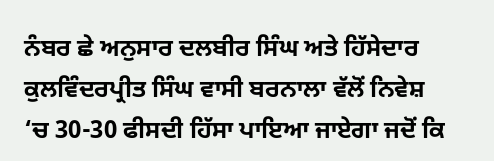ਨੰਬਰ ਛੇ ਅਨੁਸਾਰ ਦਲਬੀਰ ਸਿੰਘ ਅਤੇ ਹਿੱਸੇਦਾਰ ਕੁਲਵਿੰਦਰਪ੍ਰੀਤ ਸਿੰਘ ਵਾਸੀ ਬਰਨਾਲਾ ਵੱਲੋਂ ਨਿਵੇਸ਼ ‘ਚ 30-30 ਫੀਸਦੀ ਹਿੱਸਾ ਪਾਇਆ ਜਾਏਗਾ ਜਦੋਂ ਕਿ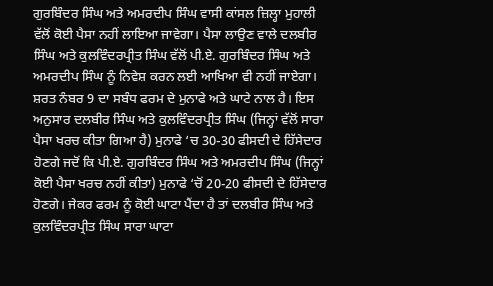ਗੁਰਬਿੰਦਰ ਸਿੰਘ ਅਤੇ ਅਮਰਦੀਪ ਸਿੰਘ ਵਾਸੀ ਕਾਂਸਲ ਜ਼ਿਲ੍ਹਾ ਮੁਹਾਲੀ ਵੱਲੋਂ ਕੋਈ ਪੈਸਾ ਨਹੀਂ ਲਾਇਆ ਜਾਵੇਗਾ। ਪੈਸਾ ਲਾਉਣ ਵਾਲੇ ਦਲਬੀਰ ਸਿੰਘ ਅਤੇ ਕੁਲਵਿੰਦਰਪ੍ਰੀਤ ਸਿੰਘ ਵੱਲੋਂ ਪੀ.ਏ. ਗੁਰਬਿੰਦਰ ਸਿੰਘ ਅਤੇ ਅਮਰਦੀਪ ਸਿੰਘ ਨੂੰ ਨਿਵੇਸ਼ ਕਰਨ ਲਈ ਆਖਿਆ ਵੀ ਨਹੀਂ ਜਾਏਗਾ। ਸ਼ਰਤ ਨੰਬਰ 9 ਦਾ ਸਬੰਧ ਫਰਮ ਦੇ ਮੁਨਾਫੇ ਅਤੇ ਘਾਟੇ ਨਾਲ ਹੈ। ਇਸ ਅਨੁਸਾਰ ਦਲਬੀਰ ਸਿੰਘ ਅਤੇ ਕੁਲਵਿੰਦਰਪ੍ਰੀਤ ਸਿੰਘ (ਜਿਨ੍ਹਾਂ ਵੱਲੋਂ ਸਾਰਾ ਪੈਸਾ ਖਰਚ ਕੀਤਾ ਗਿਆ ਹੈ) ਮੁਨਾਫੇ ‘ਚ 30-30 ਫੀਸਦੀ ਦੇ ਹਿੱਸੇਦਾਰ ਹੋਣਗੇ ਜਦੋਂ ਕਿ ਪੀ.ਏ. ਗੁਰਬਿੰਦਰ ਸਿੰਘ ਅਤੇ ਅਮਰਦੀਪ ਸਿੰਘ (ਜਿਨ੍ਹਾਂ ਕੋਈ ਪੈਸਾ ਖਰਚ ਨਹੀਂ ਕੀਤਾ) ਮੁਨਾਫੇ ‘ਚੋਂ 20-20 ਫੀਸਦੀ ਦੇ ਹਿੱਸੇਦਾਰ ਹੋਣਗੇ। ਜੇਕਰ ਫਰਮ ਨੂੰ ਕੋਈ ਘਾਟਾ ਪੈਂਦਾ ਹੈ ਤਾਂ ਦਲਬੀਰ ਸਿੰਘ ਅਤੇ ਕੁਲਵਿੰਦਰਪ੍ਰੀਤ ਸਿੰਘ ਸਾਰਾ ਘਾਟਾ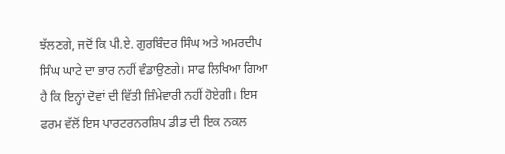ਝੱਲਣਗੇ, ਜਦੋਂ ਕਿ ਪੀ.ਏ. ਗੁਰਬਿੰਦਰ ਸਿੰਘ ਅਤੇ ਅਮਰਦੀਪ ਸਿੰਘ ਘਾਟੇ ਦਾ ਭਾਰ ਨਹੀਂ ਵੰਡਾਉਣਗੇ। ਸਾਫ ਲਿਖਿਆ ਗਿਆ ਹੈ ਕਿ ਇਨ੍ਹਾਂ ਦੋਵਾਂ ਦੀ ਵਿੱਤੀ ਜ਼ਿੰਮੇਵਾਰੀ ਨਹੀਂ ਹੋਏਗੀ। ਇਸ ਫਰਮ ਵੱਲੋਂ ਇਸ ਪਾਰਟਰਨਰਸ਼ਿਪ ਡੀਡ ਦੀ ਇਕ ਨਕਲ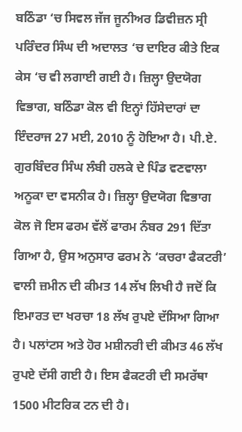ਬਠਿੰਡਾ ‘ਚ ਸਿਵਲ ਜੱਜ ਜੂਨੀਅਰ ਡਿਵੀਜ਼ਨ ਸ੍ਰੀ ਪਰਿੰਦਰ ਸਿੰਘ ਦੀ ਅਦਾਲਤ ‘ਚ ਦਾਇਰ ਕੀਤੇ ਇਕ ਕੇਸ ‘ਚ ਵੀ ਲਗਾਈ ਗਈ ਹੈ। ਜ਼ਿਲ੍ਹਾ ਉਦਯੋਗ ਵਿਭਾਗ, ਬਠਿੰਡਾ ਕੋਲ ਵੀ ਇਨ੍ਹਾਂ ਹਿੱਸੇਦਾਰਾਂ ਦਾ ਇੰਦਰਾਜ 27 ਮਈ, 2010 ਨੂੰ ਹੋਇਆ ਹੈ। ਪੀ.ਏ. ਗੁਰਬਿੰਦਰ ਸਿੰਘ ਲੰਬੀ ਹਲਕੇ ਦੇ ਪਿੰਡ ਵਣਵਾਲਾ ਅਨੂਕਾ ਦਾ ਵਸਨੀਕ ਹੈ। ਜ਼ਿਲ੍ਹਾ ਉਦਯੋਗ ਵਿਭਾਗ ਕੋਲ ਜੋ ਇਸ ਫਰਮ ਵੱਲੋਂ ਫਾਰਮ ਨੰਬਰ 291 ਦਿੱਤਾ ਗਿਆ ਹੈ, ਉਸ ਅਨੁਸਾਰ ਫਰਮ ਨੇ ‘ਕਚਰਾ ਫੈਕਟਰੀ’ ਵਾਲੀ ਜ਼ਮੀਨ ਦੀ ਕੀਮਤ 14 ਲੱਖ ਲਿਖੀ ਹੈ ਜਦੋਂ ਕਿ ਇਮਾਰਤ ਦਾ ਖਰਚਾ 18 ਲੱਖ ਰੁਪਏ ਦੱਸਿਆ ਗਿਆ ਹੈ। ਪਲਾਂਟਸ ਅਤੇ ਹੋਰ ਮਸ਼ੀਨਰੀ ਦੀ ਕੀਮਤ 46 ਲੱਖ ਰੁਪਏ ਦੱਸੀ ਗਈ ਹੈ। ਇਸ ਫੈਕਟਰੀ ਦੀ ਸਮਰੱਥਾ 1500 ਮੀਟਰਿਕ ਟਨ ਦੀ ਹੈ।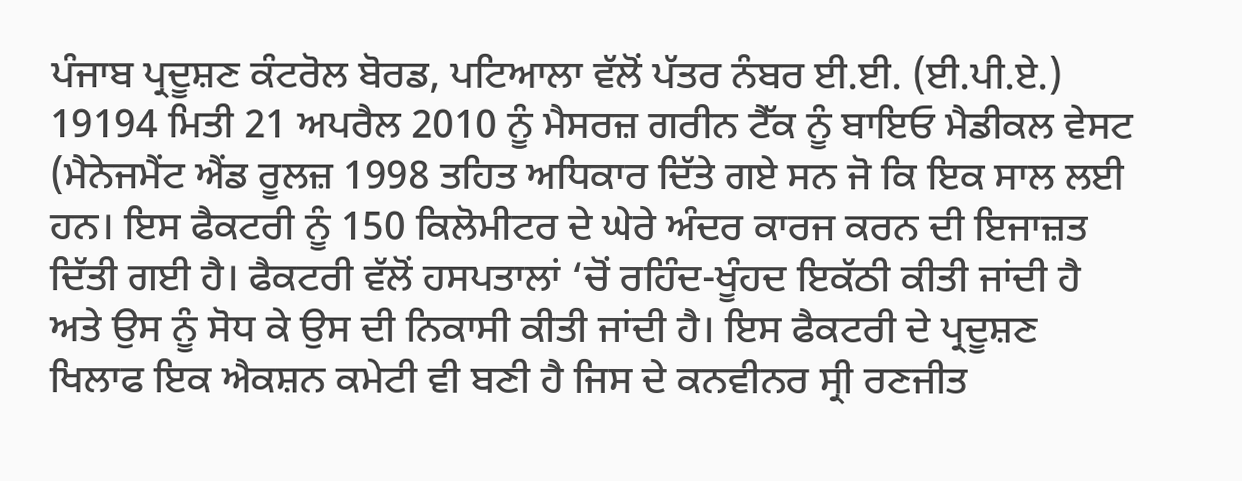ਪੰਜਾਬ ਪ੍ਰਦੂਸ਼ਣ ਕੰਟਰੋਲ ਬੋਰਡ, ਪਟਿਆਲਾ ਵੱਲੋਂ ਪੱਤਰ ਨੰਬਰ ਈ.ਈ. (ਈ.ਪੀ.ਏ.) 19194 ਮਿਤੀ 21 ਅਪਰੈਲ 2010 ਨੂੰ ਮੈਸਰਜ਼ ਗਰੀਨ ਟੈੱਕ ਨੂੰ ਬਾਇਓ ਮੈਡੀਕਲ ਵੇਸਟ (ਮੈਨੇਜਮੈਂਟ ਐਂਡ ਰੂਲਜ਼ 1998 ਤਹਿਤ ਅਧਿਕਾਰ ਦਿੱਤੇ ਗਏ ਸਨ ਜੋ ਕਿ ਇਕ ਸਾਲ ਲਈ ਹਨ। ਇਸ ਫੈਕਟਰੀ ਨੂੰ 150 ਕਿਲੋਮੀਟਰ ਦੇ ਘੇਰੇ ਅੰਦਰ ਕਾਰਜ ਕਰਨ ਦੀ ਇਜਾਜ਼ਤ ਦਿੱਤੀ ਗਈ ਹੈ। ਫੈਕਟਰੀ ਵੱਲੋਂ ਹਸਪਤਾਲਾਂ ‘ਚੋਂ ਰਹਿੰਦ-ਖੂੰਹਦ ਇਕੱਠੀ ਕੀਤੀ ਜਾਂਦੀ ਹੈ ਅਤੇ ਉਸ ਨੂੰ ਸੋਧ ਕੇ ਉਸ ਦੀ ਨਿਕਾਸੀ ਕੀਤੀ ਜਾਂਦੀ ਹੈ। ਇਸ ਫੈਕਟਰੀ ਦੇ ਪ੍ਰਦੂਸ਼ਣ ਖਿਲਾਫ ਇਕ ਐਕਸ਼ਨ ਕਮੇਟੀ ਵੀ ਬਣੀ ਹੈ ਜਿਸ ਦੇ ਕਨਵੀਨਰ ਸ੍ਰੀ ਰਣਜੀਤ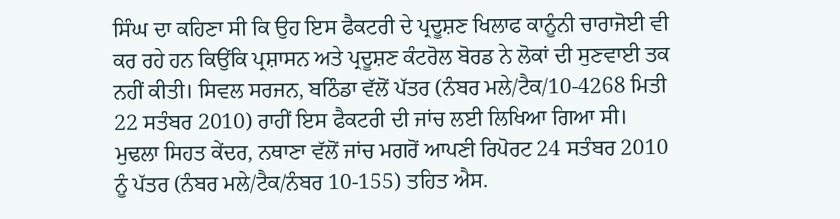ਸਿੰਘ ਦਾ ਕਹਿਣਾ ਸੀ ਕਿ ਉਹ ਇਸ ਫੈਕਟਰੀ ਦੇ ਪ੍ਰਦੂਸ਼ਣ ਖਿਲਾਫ ਕਾਨੂੰਨੀ ਚਾਰਾਜੋਈ ਵੀ ਕਰ ਰਹੇ ਹਨ ਕਿਉਂਕਿ ਪ੍ਰਸ਼ਾਸਨ ਅਤੇ ਪ੍ਰਦੂਸ਼ਣ ਕੰਟਰੋਲ ਬੋਰਡ ਨੇ ਲੋਕਾਂ ਦੀ ਸੁਣਵਾਈ ਤਕ ਨਹੀਂ ਕੀਤੀ। ਸਿਵਲ ਸਰਜਨ, ਬਠਿੰਡਾ ਵੱਲੋਂ ਪੱਤਰ (ਨੰਬਰ ਮਲੇ/ਟੈਕ/10-4268 ਮਿਤੀ 22 ਸਤੰਬਰ 2010) ਰਾਹੀਂ ਇਸ ਫੈਕਟਰੀ ਦੀ ਜਾਂਚ ਲਈ ਲਿਖਿਆ ਗਿਆ ਸੀ। ਮੁਢਲਾ ਸਿਹਤ ਕੇਂਦਰ, ਨਥਾਣਾ ਵੱਲੋਂ ਜਾਂਚ ਮਗਰੋਂ ਆਪਣੀ ਰਿਪੋਰਟ 24 ਸਤੰਬਰ 2010 ਨੂੰ ਪੱਤਰ (ਨੰਬਰ ਮਲੇ/ਟੈਕ/ਨੰਬਰ 10-155) ਤਹਿਤ ਐਸ.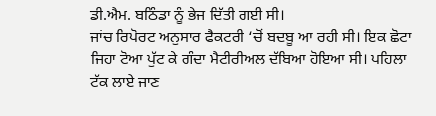ਡੀ.ਐਮ. ਬਠਿੰਡਾ ਨੂੰ ਭੇਜ ਦਿੱਤੀ ਗਈ ਸੀ।
ਜਾਂਚ ਰਿਪੋਰਟ ਅਨੁਸਾਰ ਫੈਕਟਰੀ ‘ਚੋਂ ਬਦਬੂ ਆ ਰਹੀ ਸੀ। ਇਕ ਛੋਟਾ ਜਿਹਾ ਟੋਆ ਪੁੱਟ ਕੇ ਗੰਦਾ ਮੈਟੀਰੀਅਲ ਦੱਬਿਆ ਹੋਇਆ ਸੀ। ਪਹਿਲਾ ਟੱਕ ਲਾਏ ਜਾਣ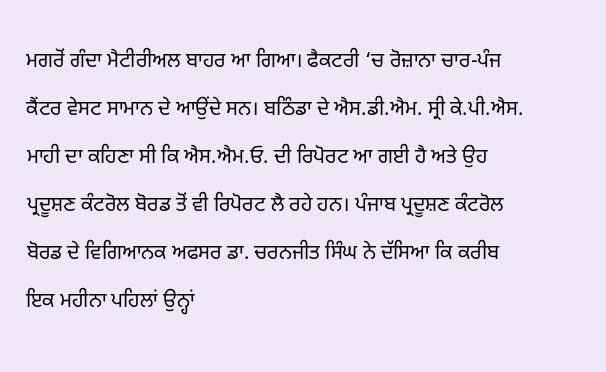ਮਗਰੋਂ ਗੰਦਾ ਮੈਟੀਰੀਅਲ ਬਾਹਰ ਆ ਗਿਆ। ਫੈਕਟਰੀ ‘ਚ ਰੋਜ਼ਾਨਾ ਚਾਰ-ਪੰਜ ਕੈਂਟਰ ਵੇਸਟ ਸਾਮਾਨ ਦੇ ਆਉਂਦੇ ਸਨ। ਬਠਿੰਡਾ ਦੇ ਐਸ.ਡੀ.ਐਮ. ਸ੍ਰੀ ਕੇ.ਪੀ.ਐਸ. ਮਾਹੀ ਦਾ ਕਹਿਣਾ ਸੀ ਕਿ ਐਸ.ਐਮ.ਓ. ਦੀ ਰਿਪੋਰਟ ਆ ਗਈ ਹੈ ਅਤੇ ਉਹ ਪ੍ਰਦੂਸ਼ਣ ਕੰਟਰੋਲ ਬੋਰਡ ਤੋਂ ਵੀ ਰਿਪੋਰਟ ਲੈ ਰਹੇ ਹਨ। ਪੰਜਾਬ ਪ੍ਰਦੂਸ਼ਣ ਕੰਟਰੋਲ ਬੋਰਡ ਦੇ ਵਿਗਿਆਨਕ ਅਫਸਰ ਡਾ. ਚਰਨਜੀਤ ਸਿੰਘ ਨੇ ਦੱਸਿਆ ਕਿ ਕਰੀਬ ਇਕ ਮਹੀਨਾ ਪਹਿਲਾਂ ਉਨ੍ਹਾਂ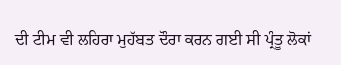ਦੀ ਟੀਮ ਵੀ ਲਹਿਰਾ ਮੁਹੱਬਤ ਦੌਰਾ ਕਰਨ ਗਈ ਸੀ ਪ੍ਰੰਤੂ ਲੋਕਾਂ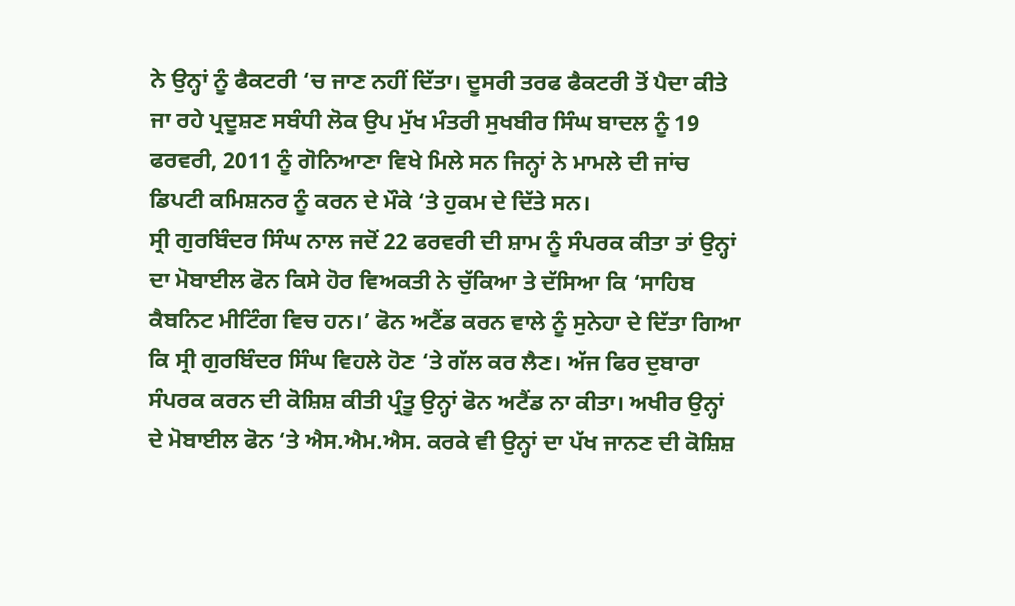ਨੇ ਉਨ੍ਹਾਂ ਨੂੰ ਫੈਕਟਰੀ ‘ਚ ਜਾਣ ਨਹੀਂ ਦਿੱਤਾ। ਦੂਸਰੀ ਤਰਫ ਫੈਕਟਰੀ ਤੋਂ ਪੈਦਾ ਕੀਤੇ ਜਾ ਰਹੇ ਪ੍ਰਦੂਸ਼ਣ ਸਬੰਧੀ ਲੋਕ ਉਪ ਮੁੱਖ ਮੰਤਰੀ ਸੁਖਬੀਰ ਸਿੰਘ ਬਾਦਲ ਨੂੰ 19 ਫਰਵਰੀ, 2011 ਨੂੰ ਗੋਨਿਆਣਾ ਵਿਖੇ ਮਿਲੇ ਸਨ ਜਿਨ੍ਹਾਂ ਨੇ ਮਾਮਲੇ ਦੀ ਜਾਂਚ ਡਿਪਟੀ ਕਮਿਸ਼ਨਰ ਨੂੰ ਕਰਨ ਦੇ ਮੌਕੇ ‘ਤੇ ਹੁਕਮ ਦੇ ਦਿੱਤੇ ਸਨ।
ਸ੍ਰੀ ਗੁਰਬਿੰਦਰ ਸਿੰਘ ਨਾਲ ਜਦੋਂ 22 ਫਰਵਰੀ ਦੀ ਸ਼ਾਮ ਨੂੰ ਸੰਪਰਕ ਕੀਤਾ ਤਾਂ ਉਨ੍ਹਾਂ ਦਾ ਮੋਬਾਈਲ ਫੋਨ ਕਿਸੇ ਹੋਰ ਵਿਅਕਤੀ ਨੇ ਚੁੱਕਿਆ ਤੇ ਦੱਸਿਆ ਕਿ ‘ਸਾਹਿਬ ਕੈਬਨਿਟ ਮੀਟਿੰਗ ਵਿਚ ਹਨ।’ ਫੋਨ ਅਟੈਂਡ ਕਰਨ ਵਾਲੇ ਨੂੰ ਸੁਨੇਹਾ ਦੇ ਦਿੱਤਾ ਗਿਆ ਕਿ ਸ੍ਰੀ ਗੁਰਬਿੰਦਰ ਸਿੰਘ ਵਿਹਲੇ ਹੋਣ ‘ਤੇ ਗੱਲ ਕਰ ਲੈਣ। ਅੱਜ ਫਿਰ ਦੁਬਾਰਾ ਸੰਪਰਕ ਕਰਨ ਦੀ ਕੋਸ਼ਿਸ਼ ਕੀਤੀ ਪ੍ਰੰਤੂ ਉਨ੍ਹਾਂ ਫੋਨ ਅਟੈਂਡ ਨਾ ਕੀਤਾ। ਅਖੀਰ ਉਨ੍ਹਾਂ ਦੇ ਮੋਬਾਈਲ ਫੋਨ ‘ਤੇ ਐਸ.ਐਮ.ਐਸ. ਕਰਕੇ ਵੀ ਉਨ੍ਹਾਂ ਦਾ ਪੱਖ ਜਾਨਣ ਦੀ ਕੋਸ਼ਿਸ਼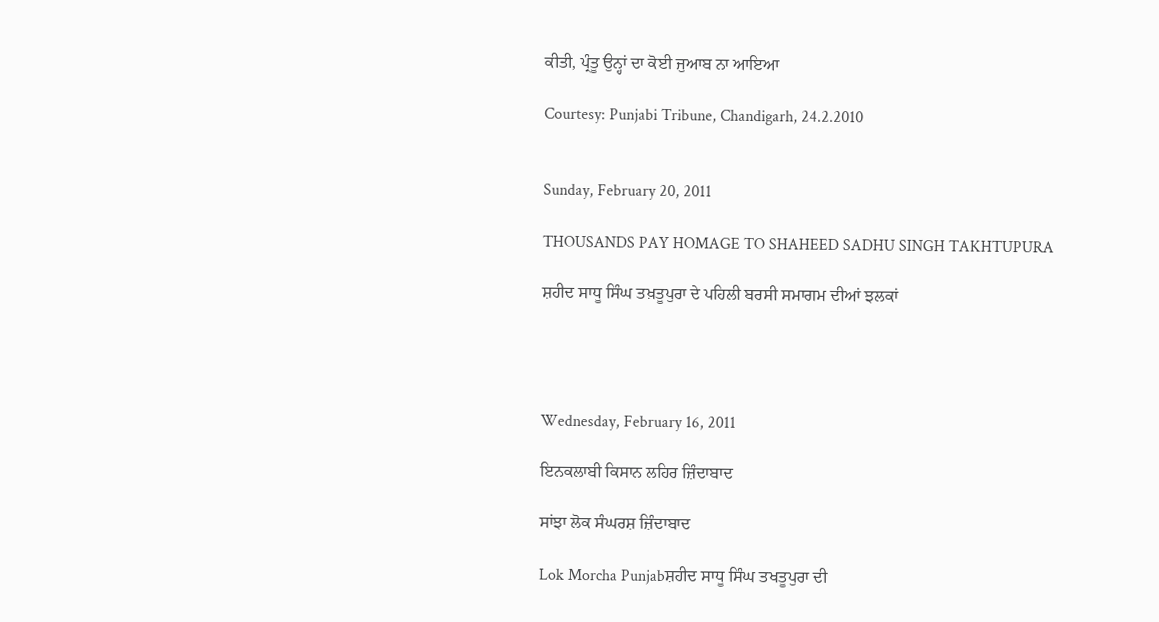ਕੀਤੀ, ਪ੍ਰੰਤੂ ਉਨ੍ਹਾਂ ਦਾ ਕੋਈ ਜੁਆਬ ਨਾ ਆਇਆ

Courtesy: Punjabi Tribune, Chandigarh, 24.2.2010


Sunday, February 20, 2011

THOUSANDS PAY HOMAGE TO SHAHEED SADHU SINGH TAKHTUPURA

ਸ਼ਹੀਦ ਸਾਧੂ ਸਿੰਘ ਤਖ਼ਤੂਪੁਰਾ ਦੇ ਪਹਿਲੀ ਬਰਸੀ ਸਮਾਗਮ ਦੀਆਂ ਝਲਕਾਂ




Wednesday, February 16, 2011

ਇਨਕਲਾਬੀ ਕਿਸਾਨ ਲਹਿਰ ਜ਼ਿੰਦਾਬਾਦ

ਸਾਂਝਾ ਲੋਕ ਸੰਘਰਸ਼ ਜ਼ਿੰਦਾਬਾਦ

Lok Morcha Punjabਸ਼ਹੀਦ ਸਾਧੂ ਸਿੰਘ ਤਖਤੂਪੁਰਾ ਦੀ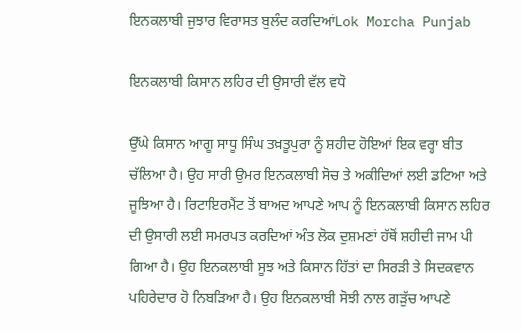ਇਨਕਲਾਬੀ ਜੁਝਾਰ ਵਿਰਾਸਤ ਬੁਲੰਦ ਕਰਦਿਆਂLok Morcha Punjab

ਇਨਕਲਾਬੀ ਕਿਸਾਨ ਲਹਿਰ ਦੀ ਉਸਾਰੀ ਵੱਲ ਵਧੋ

ਉੱਘੇ ਕਿਸਾਨ ਆਗੂ ਸਾਧੂ ਸਿੰਘ ਤਖ਼ਤੂਪੁਰਾ ਨੂੰ ਸ਼ਹੀਦ ਹੋਇਆਂ ਇਕ ਵਰ੍ਹਾ ਬੀਤ ਚੱਲਿਆ ਹੈ। ਉਹ ਸਾਰੀ ਉਮਰ ਇਨਕਲਾਬੀ ਸੋਚ ਤੇ ਅਕੀਦਿਆਂ ਲਈ ਡਟਿਆ ਅਤੇ ਜੂਝਿਆ ਹੈ। ਰਿਟਾਇਰਮੈਂਟ ਤੋਂ ਬਾਅਦ ਆਪਣੇ ਆਪ ਨੂੰ ਇਨਕਲਾਬੀ ਕਿਸਾਨ ਲਹਿਰ ਦੀ ਉਸਾਰੀ ਲਈ ਸਮਰਪਤ ਕਰਦਿਆਂ ਅੰਤ ਲੋਕ ਦੁਸ਼ਮਣਾਂ ਹੱਥੋਂ ਸ਼ਹੀਦੀ ਜਾਮ ਪੀ ਗਿਆ ਹੈ। ਉਹ ਇਨਕਲਾਬੀ ਸੂਝ ਅਤੇ ਕਿਸਾਨ ਹਿੱਤਾਂ ਦਾ ਸਿਰੜੀ ਤੇ ਸਿਦਕਵਾਨ ਪਹਿਰੇਦਾਰ ਹੋ ਨਿਬੜਿਆ ਹੈ। ਉਹ ਇਨਕਲਾਬੀ ਸੋਝੀ ਨਾਲ ਗੜੁੱਚ ਆਪਣੇ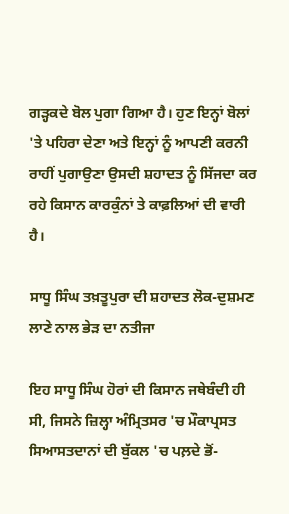ਗੜ੍ਹਕਦੇ ਬੋਲ ਪੁਗਾ ਗਿਆ ਹੈ। ਹੁਣ ਇਨ੍ਹਾਂ ਬੋਲਾਂ 'ਤੇ ਪਹਿਰਾ ਦੇਣਾ ਅਤੇ ਇਨ੍ਹਾਂ ਨੂੰ ਆਪਣੀ ਕਰਨੀ ਰਾਹੀਂ ਪੁਗਾਉਣਾ ਉਸਦੀ ਸ਼ਹਾਦਤ ਨੂੰ ਸਿੱਜਦਾ ਕਰ ਰਹੇ ਕਿਸਾਨ ਕਾਰਕੁੰਨਾਂ ਤੇ ਕਾਫ਼ਲਿਆਂ ਦੀ ਵਾਰੀ ਹੈ।

ਸਾਧੂ ਸਿੰਘ ਤਖ਼ਤੂਪੁਰਾ ਦੀ ਸ਼ਹਾਦਤ ਲੋਕ-ਦੁਸ਼ਮਣ ਲਾਣੇ ਨਾਲ ਭੇੜ ਦਾ ਨਤੀਜਾ

ਇਹ ਸਾਧੂ ਸਿੰਘ ਹੋਰਾਂ ਦੀ ਕਿਸਾਨ ਜਥੇਬੰਦੀ ਹੀ ਸੀ, ਜਿਸਨੇ ਜ਼ਿਲ੍ਹਾ ਅੰਮ੍ਰਿਤਸਰ 'ਚ ਮੌਕਾਪ੍ਰਸਤ ਸਿਆਸਤਦਾਨਾਂ ਦੀ ਬੁੱਕਲ 'ਚ ਪਲ਼ਦੇ ਭੋਂ-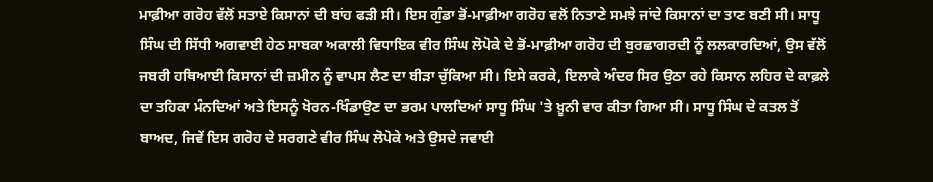ਮਾਫ਼ੀਆ ਗਰੋਹ ਵੱਲੋਂ ਸਤਾਏ ਕਿਸਾਨਾਂ ਦੀ ਬਾਂਹ ਫੜੀ ਸੀ। ਇਸ ਗੁੰਡਾ ਭੋਂ-ਮਾਫ਼ੀਆ ਗਰੋਹ ਵਲੋਂ ਨਿਤਾਣੇ ਸਮਝੇ ਜਾਂਦੇ ਕਿਸਾਨਾਂ ਦਾ ਤਾਣ ਬਣੀ ਸੀ। ਸਾਧੂ ਸਿੰਘ ਦੀ ਸਿੱਧੀ ਅਗਵਾਈ ਹੇਠ ਸਾਬਕਾ ਅਕਾਲੀ ਵਿਧਾਇਕ ਵੀਰ ਸਿੰਘ ਲੋਪੋਕੇ ਦੇ ਭੋਂ-ਮਾਫ਼ੀਆ ਗਰੋਹ ਦੀ ਬੁਰਛਾਗਰਦੀ ਨੂੰ ਲਲਕਾਰਦਿਆਂ, ਉਸ ਵੱਲੋਂ ਜਬਰੀ ਹਥਿਆਈ ਕਿਸਾਨਾਂ ਦੀ ਜ਼ਮੀਨ ਨੂੰ ਵਾਪਸ ਲੈਣ ਦਾ ਬੀੜਾ ਚੁੱਕਿਆ ਸੀ। ਇਸੇ ਕਰਕੇ, ਇਲਾਕੇ ਅੰਦਰ ਸਿਰ ਉਠਾ ਰਹੇ ਕਿਸਾਨ ਲਹਿਰ ਦੇ ਕਾਫ਼ਲੇ ਦਾ ਤਹਿਕਾ ਮੰਨਦਿਆਂ ਅਤੇ ਇਸਨੂੰ ਖੋਰਨ-ਖਿੰਡਾਉਣ ਦਾ ਭਰਮ ਪਾਲਦਿਆਂ ਸਾਧੂ ਸਿੰਘ 'ਤੇ ਖ਼ੂਨੀ ਵਾਰ ਕੀਤਾ ਗਿਆ ਸੀ। ਸਾਧੂ ਸਿੰਘ ਦੇ ਕਤਲ ਤੋਂ ਬਾਅਦ, ਜਿਵੇਂ ਇਸ ਗਰੋਹ ਦੇ ਸਰਗਣੇ ਵੀਰ ਸਿੰਘ ਲੋਪੋਕੇ ਅਤੇ ਉਸਦੇ ਜਵਾਈ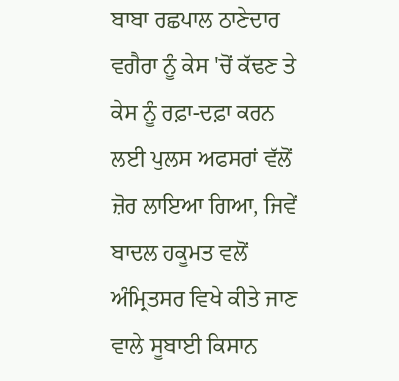ਬਾਬਾ ਰਛਪਾਲ ਠਾਣੇਦਾਰ ਵਗੈਰਾ ਨੂੰ ਕੇਸ 'ਚੋਂ ਕੱਢਣ ਤੇ ਕੇਸ ਨੂੰ ਰਫ਼ਾ-ਦਫ਼ਾ ਕਰਨ ਲਈ ਪੁਲਸ ਅਫਸਰਾਂ ਵੱਲੋਂ ਜ਼ੋਰ ਲਾਇਆ ਗਿਆ, ਜਿਵੇਂ ਬਾਦਲ ਹਕੂਮਤ ਵਲੋਂ ਅੰਮ੍ਰਿਤਸਰ ਵਿਖੇ ਕੀਤੇ ਜਾਣ ਵਾਲੇ ਸੂਬਾਈ ਕਿਸਾਨ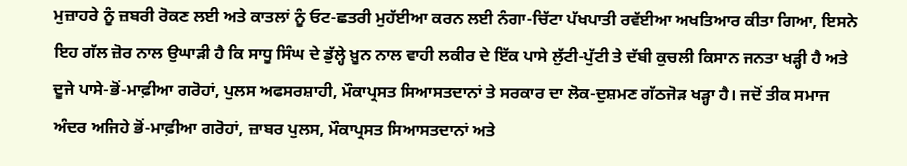ਮੁਜ਼ਾਹਰੇ ਨੂੰ ਜ਼ਬਰੀ ਰੋਕਣ ਲਈ ਅਤੇ ਕਾਤਲਾਂ ਨੂੰ ਓਟ-ਛਤਰੀ ਮੁਹੱਈਆ ਕਰਨ ਲਈ ਨੰਗਾ-ਚਿੱਟਾ ਪੱਖਪਾਤੀ ਰਵੱਈਆ ਅਖਤਿਆਰ ਕੀਤਾ ਗਿਆ, ਇਸਨੇ ਇਹ ਗੱਲ ਜ਼ੋਰ ਨਾਲ ਉਘਾੜੀ ਹੈ ਕਿ ਸਾਧੂ ਸਿੰਘ ਦੇ ਡੁੱਲ੍ਹੇ ਖ਼ੂਨ ਨਾਲ ਵਾਹੀ ਲਕੀਰ ਦੇ ਇੱਕ ਪਾਸੇ ਲੁੱਟੀ-ਪੁੱਟੀ ਤੇ ਦੱਬੀ ਕੁਚਲੀ ਕਿਸਾਨ ਜਨਤਾ ਖੜ੍ਹੀ ਹੈ ਅਤੇ ਦੂਜੇ ਪਾਸੇ-ਭੋਂ-ਮਾਫ਼ੀਆ ਗਰੋਹਾਂ, ਪੁਲਸ ਅਫਸਰਸ਼ਾਹੀ, ਮੌਕਾਪ੍ਰਸਤ ਸਿਆਸਤਦਾਨਾਂ ਤੇ ਸਰਕਾਰ ਦਾ ਲੋਕ-ਦੁਸ਼ਮਣ ਗੱਠਜੋੜ ਖੜ੍ਹਾ ਹੈ। ਜਦੋਂ ਤੀਕ ਸਮਾਜ ਅੰਦਰ ਅਜਿਹੇ ਭੋਂ-ਮਾਫ਼ੀਆ ਗਰੋਹਾਂ, ਜ਼ਾਬਰ ਪੁਲਸ, ਮੌਕਾਪ੍ਰਸਤ ਸਿਆਸਤਦਾਨਾਂ ਅਤੇ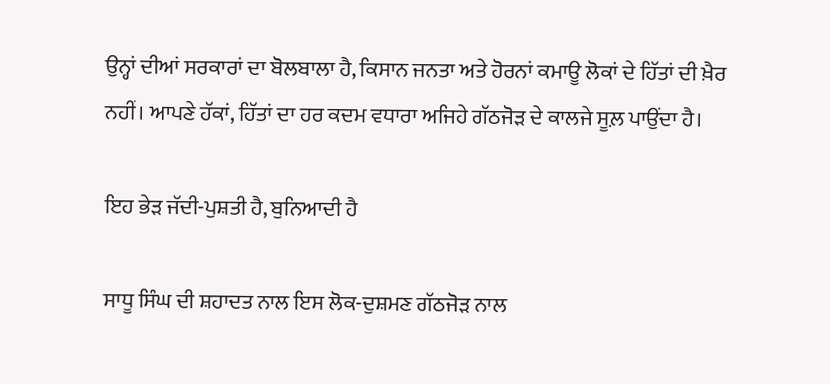ਉਨ੍ਹਾਂ ਦੀਆਂ ਸਰਕਾਰਾਂ ਦਾ ਬੋਲਬਾਲਾ ਹੈ, ਕਿਸਾਨ ਜਨਤਾ ਅਤੇ ਹੋਰਨਾਂ ਕਮਾਊ ਲੋਕਾਂ ਦੇ ਹਿੱਤਾਂ ਦੀ ਖ਼ੈਰ ਨਹੀਂ। ਆਪਣੇ ਹੱਕਾਂ, ਹਿੱਤਾਂ ਦਾ ਹਰ ਕਦਮ ਵਧਾਰਾ ਅਜਿਹੇ ਗੱਠਜੋੜ ਦੇ ਕਾਲਜੇ ਸੂਲ਼ ਪਾਉਂਦਾ ਹੈ।

ਇਹ ਭੇੜ ਜੱਦੀ-ਪੁਸ਼ਤੀ ਹੈ, ਬੁਨਿਆਦੀ ਹੈ

ਸਾਧੂ ਸਿੰਘ ਦੀ ਸ਼ਹਾਦਤ ਨਾਲ ਇਸ ਲੋਕ-ਦੁਸ਼ਮਣ ਗੱਠਜੋੜ ਨਾਲ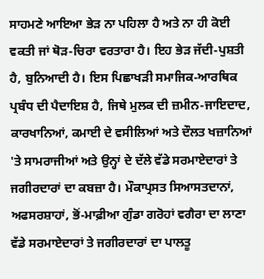ਸਾਹਮਣੇ ਆਇਆ ਭੇੜ ਨਾ ਪਹਿਲਾ ਹੈ ਅਤੇ ਨਾ ਹੀ ਕੋਈ ਵਕਤੀ ਜਾਂ ਥੋੜ-ਚਿਰਾ ਵਰਤਾਰਾ ਹੈ। ਇਹ ਭੇੜ ਜੱਦੀ-ਪੁਸ਼ਤੀ ਹੈ, ਬੁਨਿਆਦੀ ਹੈ। ਇਸ ਪਿਛਾਖੜੀ ਸਮਾਜਿਕ-ਆਰਥਿਕ ਪ੍ਰਬੰਧ ਦੀ ਪੈਦਾਇਸ਼ ਹੈ, ਜਿਥੇ ਮੁਲਕ ਦੀ ਜ਼ਮੀਨ-ਜਾਇਦਾਦ, ਕਾਰਖਾਨਿਆਂ, ਕਮਾਈ ਦੇ ਵਸੀਲਿਆਂ ਅਤੇ ਦੌਲਤ ਖਜ਼ਾਨਿਆਂ 'ਤੇ ਸਾਮਰਾਜੀਆਂ ਅਤੇ ਉਨ੍ਹਾਂ ਦੇ ਦੱਲੇ ਵੱਡੇ ਸਰਮਾਏਦਾਰਾਂ ਤੇ ਜਗੀਰਦਾਰਾਂ ਦਾ ਕਬਜ਼ਾ ਹੈ। ਮੌਕਾਪ੍ਰਸਤ ਸਿਆਸਤਦਾਨਾਂ, ਅਫਸਰਸ਼ਾਹਾਂ, ਭੋਂ-ਮਾਫ਼ੀਆ ਗੁੰਡਾ ਗਰੋਹਾਂ ਵਗੈਰਾ ਦਾ ਲਾਣਾ ਵੱਡੇ ਸਰਮਾਏਦਾਰਾਂ ਤੇ ਜਗੀਰਦਾਰਾਂ ਦਾ ਪਾਲਤੂ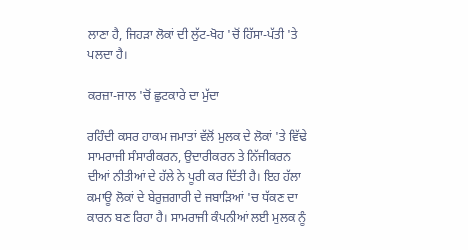ਲਾਣਾ ਹੈ, ਜਿਹੜਾ ਲੋਕਾਂ ਦੀ ਲੁੱਟ-ਖੋਹ 'ਚੋਂ ਹਿੱਸਾ-ਪੱਤੀ 'ਤੇ ਪਲਦਾ ਹੈ।

ਕਰਜ਼ਾ-ਜਾਲ 'ਚੋਂ ਛੁਟਕਾਰੇ ਦਾ ਮੁੱਦਾ

ਰਹਿੰਦੀ ਕਸਰ ਹਾਕਮ ਜਮਾਤਾਂ ਵੱਲੋਂ ਮੁਲਕ ਦੇ ਲੋਕਾਂ 'ਤੇ ਵਿੱਢੇ ਸਾਮਰਾਜੀ ਸੰਸਾਰੀਕਰਨ, ਉਦਾਰੀਕਰਨ ਤੇ ਨਿੱਜੀਕਰਨ ਦੀਆਂ ਨੀਤੀਆਂ ਦੇ ਹੱਲੇ ਨੇ ਪੂਰੀ ਕਰ ਦਿੱਤੀ ਹੈ। ਇਹ ਹੱਲਾ ਕਮਾਊ ਲੋਕਾਂ ਦੇ ਬੇਰੁਜ਼ਗਾਰੀ ਦੇ ਜਬਾੜਿਆਂ 'ਚ ਧੱਕਣ ਦਾ ਕਾਰਨ ਬਣ ਰਿਹਾ ਹੈ। ਸਾਮਰਾਜੀ ਕੰਪਨੀਆਂ ਲਈ ਮੁਲਕ ਨੂੰ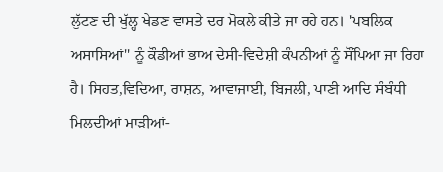ਲੁੱਟਣ ਦੀ ਖੁੱਲ੍ਹ ਖੇਡਣ ਵਾਸਤੇ ਦਰ ਮੋਕਲੇ ਕੀਤੇ ਜਾ ਰਹੇ ਹਨ। 'ਪਬਲਿਕ ਅਸਾਸਿਆਂ'' ਨੂੰ ਕੌਡੀਆਂ ਭਾਅ ਦੇਸੀ-ਵਿਦੇਸ਼ੀ ਕੰਪਨੀਆਂ ਨੂੰ ਸੌਂਪਿਆ ਜਾ ਰਿਹਾ ਹੈ। ਸਿਹਤ,ਵਿਦਿਆ, ਰਾਸ਼ਨ, ਆਵਾਜਾਈ, ਬਿਜਲੀ, ਪਾਣੀ ਆਦਿ ਸੰਬੰਧੀ ਮਿਲਦੀਆਂ ਮਾੜੀਆਂ-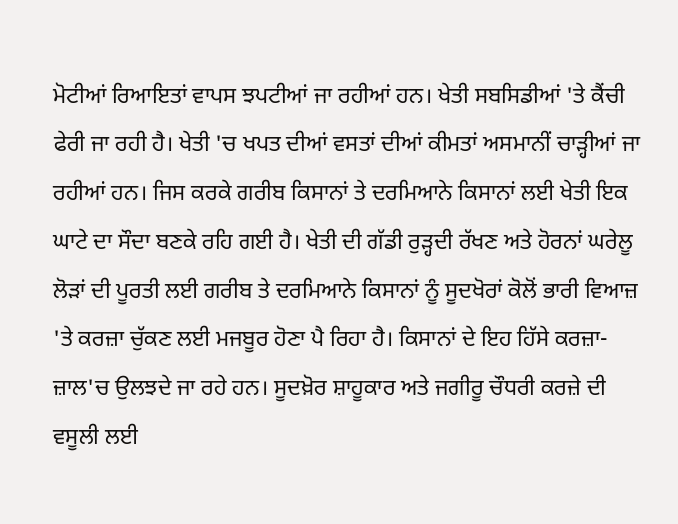ਮੋਟੀਆਂ ਰਿਆਇਤਾਂ ਵਾਪਸ ਝਪਟੀਆਂ ਜਾ ਰਹੀਆਂ ਹਨ। ਖੇਤੀ ਸਬਸਿਡੀਆਂ 'ਤੇ ਕੈਂਚੀ ਫੇਰੀ ਜਾ ਰਹੀ ਹੈ। ਖੇਤੀ 'ਚ ਖਪਤ ਦੀਆਂ ਵਸਤਾਂ ਦੀਆਂ ਕੀਮਤਾਂ ਅਸਮਾਨੀਂ ਚਾੜ੍ਹੀਆਂ ਜਾ ਰਹੀਆਂ ਹਨ। ਜਿਸ ਕਰਕੇ ਗਰੀਬ ਕਿਸਾਨਾਂ ਤੇ ਦਰਮਿਆਨੇ ਕਿਸਾਨਾਂ ਲਈ ਖੇਤੀ ਇਕ ਘਾਟੇ ਦਾ ਸੌਦਾ ਬਣਕੇ ਰਹਿ ਗਈ ਹੈ। ਖੇਤੀ ਦੀ ਗੱਡੀ ਰੁੜ੍ਹਦੀ ਰੱਖਣ ਅਤੇ ਹੋਰਨਾਂ ਘਰੇਲੂ ਲੋੜਾਂ ਦੀ ਪੂਰਤੀ ਲਈ ਗਰੀਬ ਤੇ ਦਰਮਿਆਨੇ ਕਿਸਾਨਾਂ ਨੂੰ ਸੂਦਖੋਰਾਂ ਕੋਲੋਂ ਭਾਰੀ ਵਿਆਜ਼ 'ਤੇ ਕਰਜ਼ਾ ਚੁੱਕਣ ਲਈ ਮਜਬੂਰ ਹੋਣਾ ਪੈ ਰਿਹਾ ਹੈ। ਕਿਸਾਨਾਂ ਦੇ ਇਹ ਹਿੱਸੇ ਕਰਜ਼ਾ-ਜ਼ਾਲ'ਚ ਉਲਝਦੇ ਜਾ ਰਹੇ ਹਨ। ਸੂਦਖ਼ੋਰ ਸ਼ਾਹੂਕਾਰ ਅਤੇ ਜਗੀਰੂ ਚੌਧਰੀ ਕਰਜ਼ੇ ਦੀ ਵਸੂਲੀ ਲਈ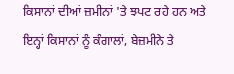ਕਿਸਾਨਾਂ ਦੀਆਂ ਜ਼ਮੀਨਾਂ 'ਤੇ ਝਪਟ ਰਹੇ ਹਨ ਅਤੇ ਇਨ੍ਹਾਂ ਕਿਸਾਨਾਂ ਨੂੰ ਕੰਗਾਲਾਂ, ਬੇਜ਼ਮੀਨੇ ਤੇ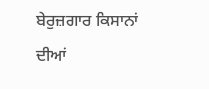ਬੇਰੁਜ਼ਗਾਰ ਕਿਸਾਨਾਂ ਦੀਆਂ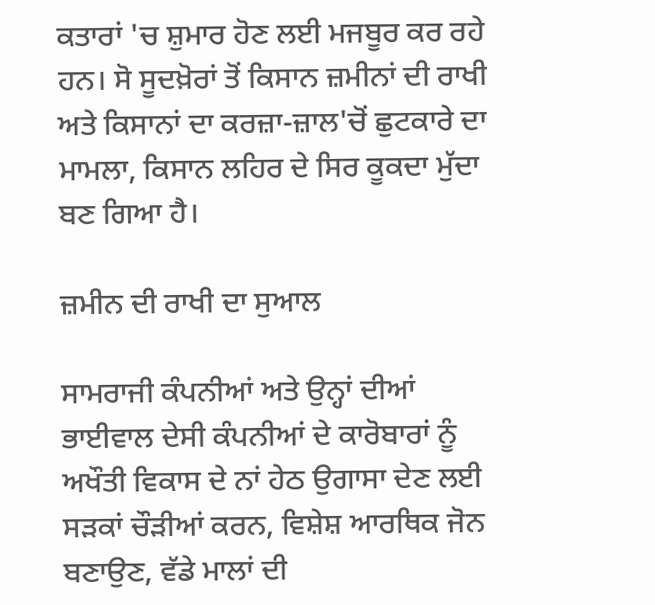ਕਤਾਰਾਂ 'ਚ ਸ਼ੁਮਾਰ ਹੋਣ ਲਈ ਮਜਬੂਰ ਕਰ ਰਹੇ ਹਨ। ਸੋ ਸੂਦਖ਼ੋਰਾਂ ਤੋਂ ਕਿਸਾਨ ਜ਼ਮੀਨਾਂ ਦੀ ਰਾਖੀ ਅਤੇ ਕਿਸਾਨਾਂ ਦਾ ਕਰਜ਼ਾ-ਜ਼ਾਲ'ਚੋਂ ਛੁਟਕਾਰੇ ਦਾ ਮਾਮਲਾ, ਕਿਸਾਨ ਲਹਿਰ ਦੇ ਸਿਰ ਕੂਕਦਾ ਮੁੱਦਾ ਬਣ ਗਿਆ ਹੈ।

ਜ਼ਮੀਨ ਦੀ ਰਾਖੀ ਦਾ ਸੁਆਲ

ਸਾਮਰਾਜੀ ਕੰਪਨੀਆਂ ਅਤੇ ਉਨ੍ਹਾਂ ਦੀਆਂ ਭਾਈਵਾਲ ਦੇਸੀ ਕੰਪਨੀਆਂ ਦੇ ਕਾਰੋਬਾਰਾਂ ਨੂੰ ਅਖੌਤੀ ਵਿਕਾਸ ਦੇ ਨਾਂ ਹੇਠ ਉਗਾਸਾ ਦੇਣ ਲਈ ਸੜਕਾਂ ਚੌੜੀਆਂ ਕਰਨ, ਵਿਸ਼ੇਸ਼ ਆਰਥਿਕ ਜੋਨ ਬਣਾਉਣ, ਵੱਡੇ ਮਾਲਾਂ ਦੀ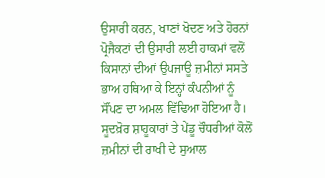ਉਸਾਰੀ ਕਰਨ, ਖਾਣਾਂ ਖੋਦਣ ਅਤੇ ਹੋਰਨਾਂ ਪ੍ਰੋਜੈਕਟਾਂ ਦੀ ਉਸਾਰੀ ਲਈ ਹਾਕਮਾਂ ਵਲੋਂ ਕਿਸਾਨਾਂ ਦੀਆਂ ਉਪਜਾਊ ਜ਼ਮੀਨਾਂ ਸਸਤੇ ਭਾਅ ਹਥਿਆ ਕੇ ਇਨ੍ਹਾਂ ਕੰਪਨੀਆਂ ਨੂੰ ਸੌਂਪਣ ਦਾ ਅਮਲ ਵਿੱਢਿਆ ਹੋਇਆ ਹੈ। ਸੂਦਖ਼ੋਰ ਸ਼ਾਹੂਕਾਰਾਂ ਤੇ ਪੇਂਡੂ ਚੌਧਰੀਆਂ ਕੋਲੋਂ ਜ਼ਮੀਨਾਂ ਦੀ ਰਾਖੀ ਦੇ ਸੁਆਲ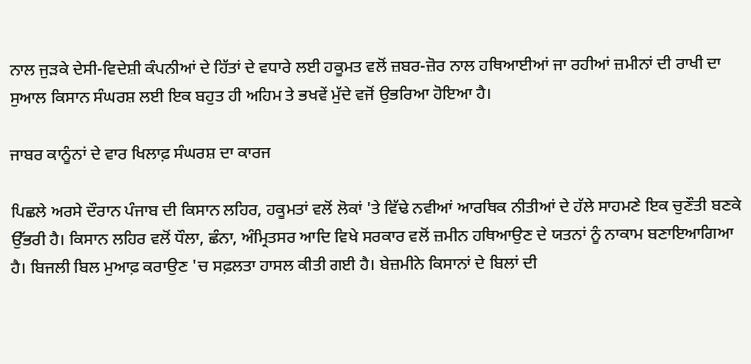ਨਾਲ ਜੁੜਕੇ ਦੇਸੀ-ਵਿਦੇਸ਼ੀ ਕੰਪਨੀਆਂ ਦੇ ਹਿੱਤਾਂ ਦੇ ਵਧਾਰੇ ਲਈ ਹਕੂਮਤ ਵਲੋਂ ਜ਼ਬਰ-ਜ਼ੋਰ ਨਾਲ ਹਥਿਆਈਆਂ ਜਾ ਰਹੀਆਂ ਜ਼ਮੀਨਾਂ ਦੀ ਰਾਖੀ ਦਾ ਸੁਆਲ ਕਿਸਾਨ ਸੰਘਰਸ਼ ਲਈ ਇਕ ਬਹੁਤ ਹੀ ਅਹਿਮ ਤੇ ਭਖਵੇਂ ਮੁੱਦੇ ਵਜੋਂ ਉਭਰਿਆ ਹੋਇਆ ਹੈ।

ਜਾਬਰ ਕਾਨੂੰਨਾਂ ਦੇ ਵਾਰ ਖਿਲਾਫ਼ ਸੰਘਰਸ਼ ਦਾ ਕਾਰਜ

ਪਿਛਲੇ ਅਰਸੇ ਦੌਰਾਨ ਪੰਜਾਬ ਦੀ ਕਿਸਾਨ ਲਹਿਰ, ਹਕੂਮਤਾਂ ਵਲੋਂ ਲੋਕਾਂ 'ਤੇ ਵਿੱਢੇ ਨਵੀਆਂ ਆਰਥਿਕ ਨੀਤੀਆਂ ਦੇ ਹੱਲੇ ਸਾਹਮਣੇ ਇਕ ਚੁਣੌਤੀ ਬਣਕੇ ਉੱਭਰੀ ਹੈ। ਕਿਸਾਨ ਲਹਿਰ ਵਲੋਂ ਧੌਲਾ, ਛੰਨਾ, ਅੰਮ੍ਰਿਤਸਰ ਆਦਿ ਵਿਖੇ ਸਰਕਾਰ ਵਲੋਂ ਜ਼ਮੀਨ ਹਥਿਆਉਣ ਦੇ ਯਤਨਾਂ ਨੂੰ ਨਾਕਾਮ ਬਣਾਇਆਗਿਆ ਹੈ। ਬਿਜਲੀ ਬਿਲ ਮੁਆਫ਼ ਕਰਾਉਣ 'ਚ ਸਫ਼ਲਤਾ ਹਾਸਲ ਕੀਤੀ ਗਈ ਹੈ। ਬੇਜ਼ਮੀਨੇ ਕਿਸਾਨਾਂ ਦੇ ਬਿਲਾਂ ਦੀ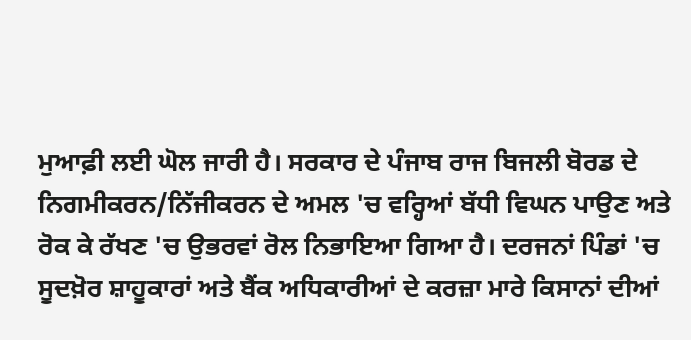ਮੁਆਫ਼ੀ ਲਈ ਘੋਲ ਜਾਰੀ ਹੈ। ਸਰਕਾਰ ਦੇ ਪੰਜਾਬ ਰਾਜ ਬਿਜਲੀ ਬੋਰਡ ਦੇ ਨਿਗਮੀਕਰਨ/ਨਿੱਜੀਕਰਨ ਦੇ ਅਮਲ 'ਚ ਵਰ੍ਹਿਆਂ ਬੱਧੀ ਵਿਘਨ ਪਾਉਣ ਅਤੇ ਰੋਕ ਕੇ ਰੱਖਣ 'ਚ ਉਭਰਵਾਂ ਰੋਲ ਨਿਭਾਇਆ ਗਿਆ ਹੈ। ਦਰਜਨਾਂ ਪਿੰਡਾਂ 'ਚ ਸੂਦਖ਼ੋਰ ਸ਼ਾਹੂਕਾਰਾਂ ਅਤੇ ਬੈਂਕ ਅਧਿਕਾਰੀਆਂ ਦੇ ਕਰਜ਼ਾ ਮਾਰੇ ਕਿਸਾਨਾਂ ਦੀਆਂ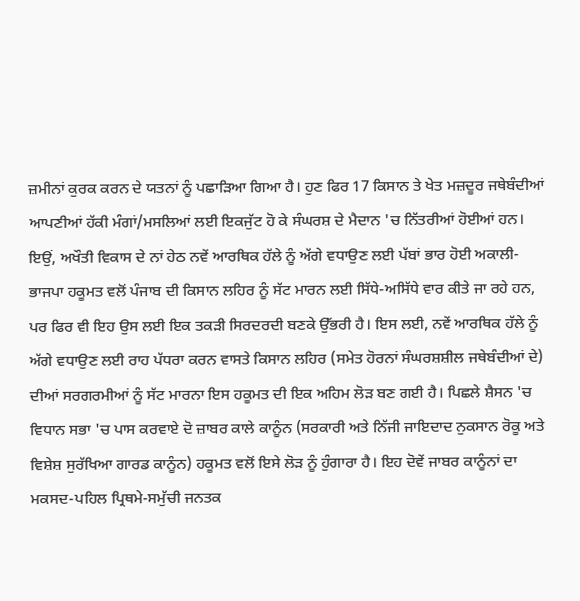ਜ਼ਮੀਨਾਂ ਕੁਰਕ ਕਰਨ ਦੇ ਯਤਨਾਂ ਨੂੰ ਪਛਾੜਿਆ ਗਿਆ ਹੈ। ਹੁਣ ਫਿਰ 17 ਕਿਸਾਨ ਤੇ ਖੇਤ ਮਜ਼ਦੂਰ ਜਥੇਬੰਦੀਆਂ ਆਪਣੀਆਂ ਹੱਕੀ ਮੰਗਾਂ/ਮਸਲਿਆਂ ਲਈ ਇਕਜੁੱਟ ਹੋ ਕੇ ਸੰਘਰਸ਼ ਦੇ ਮੈਦਾਨ 'ਚ ਨਿੱਤਰੀਆਂ ਹੋਈਆਂ ਹਨ। ਇਉਂ, ਅਖੌਤੀ ਵਿਕਾਸ ਦੇ ਨਾਂ ਹੇਠ ਨਵੇਂ ਆਰਥਿਕ ਹੱਲੇ ਨੂੰ ਅੱਗੇ ਵਧਾਉਣ ਲਈ ਪੱਬਾਂ ਭਾਰ ਹੋਈ ਅਕਾਲੀ-ਭਾਜਪਾ ਹਕੂਮਤ ਵਲੋਂ ਪੰਜਾਬ ਦੀ ਕਿਸਾਨ ਲਹਿਰ ਨੂੰ ਸੱਟ ਮਾਰਨ ਲਈ ਸਿੱਧੇ-ਅਸਿੱਧੇ ਵਾਰ ਕੀਤੇ ਜਾ ਰਹੇ ਹਨ, ਪਰ ਫਿਰ ਵੀ ਇਹ ਉਸ ਲਈ ਇਕ ਤਕੜੀ ਸਿਰਦਰਦੀ ਬਣਕੇ ਉੱਭਰੀ ਹੈ। ਇਸ ਲਈ, ਨਵੇਂ ਆਰਥਿਕ ਹੱਲੇ ਨੂੰ ਅੱਗੇ ਵਧਾਉਣ ਲਈ ਰਾਹ ਪੱਧਰਾ ਕਰਨ ਵਾਸਤੇ ਕਿਸਾਨ ਲਹਿਰ (ਸਮੇਤ ਹੋਰਨਾਂ ਸੰਘਰਸ਼ਸ਼ੀਲ ਜਥੇਬੰਦੀਆਂ ਦੇ) ਦੀਆਂ ਸਰਗਰਮੀਆਂ ਨੂੰ ਸੱਟ ਮਾਰਨਾ ਇਸ ਹਕੂਮਤ ਦੀ ਇਕ ਅਹਿਮ ਲੋੜ ਬਣ ਗਈ ਹੈ। ਪਿਛਲੇ ਸ਼ੈਸਨ 'ਚ ਵਿਧਾਨ ਸਭਾ 'ਚ ਪਾਸ ਕਰਵਾਏ ਦੋ ਜ਼ਾਬਰ ਕਾਲੇ ਕਾਨੂੰਨ (ਸਰਕਾਰੀ ਅਤੇ ਨਿੱਜੀ ਜਾਇਦਾਦ ਨੁਕਸਾਨ ਰੋਕੂ ਅਤੇ ਵਿਸ਼ੇਸ਼ ਸੁਰੱਖਿਆ ਗਾਰਡ ਕਾਨੂੰਨ) ਹਕੂਮਤ ਵਲੋਂ ਇਸੇ ਲੋੜ ਨੂੰ ਹੁੰਗਾਰਾ ਹੈ। ਇਹ ਦੋਵੇਂ ਜਾਬਰ ਕਾਨੂੰਨਾਂ ਦਾ ਮਕਸਦ-ਪਹਿਲ ਪ੍ਰਿਥਮੇ-ਸਮੁੱਚੀ ਜਨਤਕ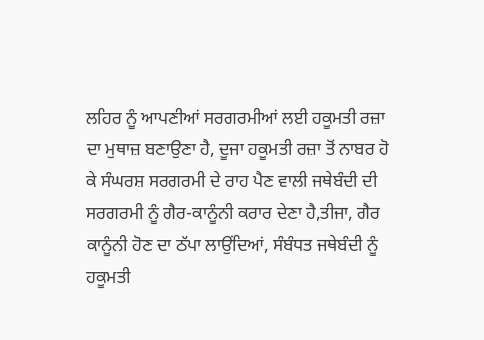ਲਹਿਰ ਨੂੰ ਆਪਣੀਆਂ ਸਰਗਰਮੀਆਂ ਲਈ ਹਕੂਮਤੀ ਰਜ਼ਾ ਦਾ ਮੁਥਾਜ਼ ਬਣਾਉਣਾ ਹੈ, ਦੂਜਾ ਹਕੂਮਤੀ ਰਜ਼ਾ ਤੋਂ ਨਾਬਰ ਹੋ ਕੇ ਸੰਘਰਸ਼ ਸਰਗਰਮੀ ਦੇ ਰਾਹ ਪੈਣ ਵਾਲੀ ਜਥੇਬੰਦੀ ਦੀ ਸਰਗਰਮੀ ਨੂੰ ਗੈਰ-ਕਾਨੂੰਨੀ ਕਰਾਰ ਦੇਣਾ ਹੈ,ਤੀਜਾ, ਗੈਰ ਕਾਨੂੰਨੀ ਹੋਣ ਦਾ ਠੱਪਾ ਲਾਉਂਦਿਆਂ, ਸੰਬੰਧਤ ਜਥੇਬੰਦੀ ਨੂੰ ਹਕੂਮਤੀ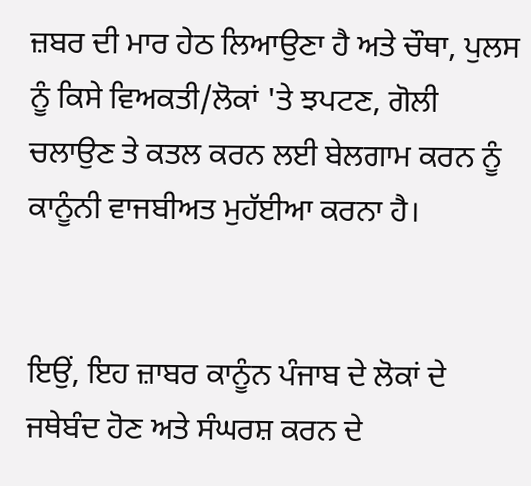ਜ਼ਬਰ ਦੀ ਮਾਰ ਹੇਠ ਲਿਆਉਣਾ ਹੈ ਅਤੇ ਚੌਥਾ, ਪੁਲਸ ਨੂੰ ਕਿਸੇ ਵਿਅਕਤੀ/ਲੋਕਾਂ 'ਤੇ ਝਪਟਣ, ਗੋਲੀ ਚਲਾਉਣ ਤੇ ਕਤਲ ਕਰਨ ਲਈ ਬੇਲਗਾਮ ਕਰਨ ਨੂੰ ਕਾਨੂੰਨੀ ਵਾਜਬੀਅਤ ਮੁਹੱਈਆ ਕਰਨਾ ਹੈ।


ਇਉਂ, ਇਹ ਜ਼ਾਬਰ ਕਾਨੂੰਨ ਪੰਜਾਬ ਦੇ ਲੋਕਾਂ ਦੇ ਜਥੇਬੰਦ ਹੋਣ ਅਤੇ ਸੰਘਰਸ਼ ਕਰਨ ਦੇ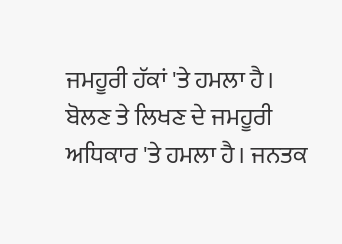ਜਮਹੂਰੀ ਹੱਕਾਂ 'ਤੇ ਹਮਲਾ ਹੈ। ਬੋਲਣ ਤੇ ਲਿਖਣ ਦੇ ਜਮਹੂਰੀ ਅਧਿਕਾਰ 'ਤੇ ਹਮਲਾ ਹੈ। ਜਨਤਕ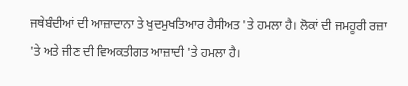ਜਥੇਬੰਦੀਆਂ ਦੀ ਆਜ਼ਾਦਾਨਾ ਤੇ ਖੁਦਮੁਖਤਿਆਰ ਹੈਸੀਅਤ 'ਤੇ ਹਮਲਾ ਹੈ। ਲੋਕਾਂ ਦੀ ਜਮਹੂਰੀ ਰਜ਼ਾ 'ਤੇ ਅਤੇ ਜੀਣ ਦੀ ਵਿਅਕਤੀਗਤ ਆਜ਼ਾਦੀ 'ਤੇ ਹਮਲਾ ਹੈ।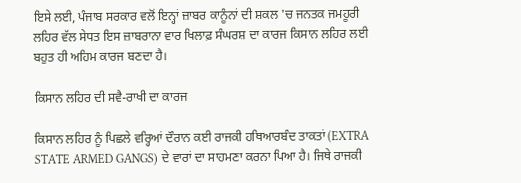ਇਸੇ ਲਈ, ਪੰਜਾਬ ਸਰਕਾਰ ਵਲੋਂ ਇਨ੍ਹਾਂ ਜ਼ਾਬਰ ਕਾਨੂੰਨਾਂ ਦੀ ਸ਼ਕਲ 'ਚ ਜਨਤਕ ਜਮਹੂਰੀ ਲਹਿਰ ਵੱਲ ਸੇਧਤ ਇਸ ਜ਼ਾਬਰਾਨਾ ਵਾਰ ਖਿਲਾਫ਼ ਸੰਘਰਸ਼ ਦਾ ਕਾਰਜ ਕਿਸਾਨ ਲਹਿਰ ਲਈ ਬਹੁਤ ਹੀ ਅਹਿਮ ਕਾਰਜ ਬਣਦਾ ਹੈ।

ਕਿਸਾਨ ਲਹਿਰ ਦੀ ਸਵੈ-ਰਾਖੀ ਦਾ ਕਾਰਜ

ਕਿਸਾਨ ਲਹਿਰ ਨੂੰ ਪਿਛਲੇ ਵਰ੍ਹਿਆਂ ਦੌਰਾਨ ਕਈ ਰਾਜਕੀ ਹਥਿਆਰਬੰਦ ਤਾਕਤਾਂ (EXTRA STATE ARMED GANGS) ਦੇ ਵਾਰਾਂ ਦਾ ਸਾਹਮਣਾ ਕਰਨਾ ਪਿਆ ਹੈ। ਜਿਥੇ ਰਾਜਕੀ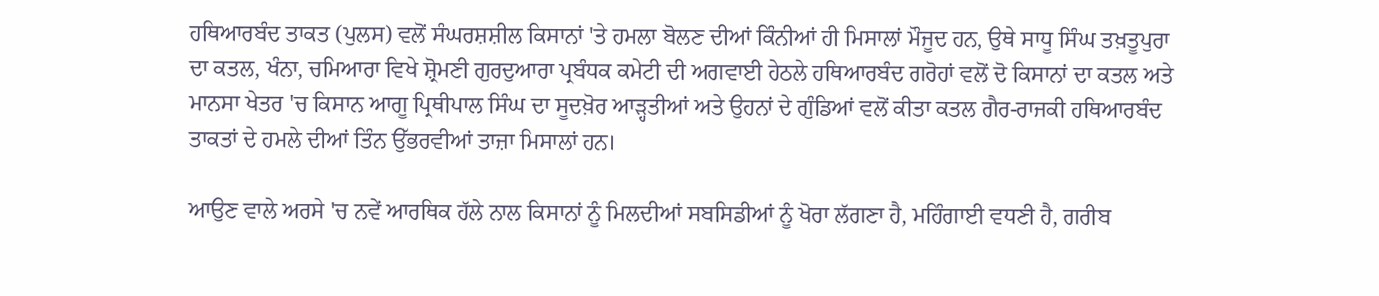ਹਥਿਆਰਬੰਦ ਤਾਕਤ (ਪੁਲਸ) ਵਲੋਂ ਸੰਘਰਸ਼ਸ਼ੀਲ ਕਿਸਾਨਾਂ 'ਤੇ ਹਮਲਾ ਬੋਲਣ ਦੀਆਂ ਕਿੰਨੀਆਂ ਹੀ ਮਿਸਾਲਾਂ ਮੌਜੂਦ ਹਨ, ਉਥੇ ਸਾਧੂ ਸਿੰਘ ਤਖ਼ਤੂਪੁਰਾ ਦਾ ਕਤਲ, ਖੰਨਾ, ਚਮਿਆਰਾ ਵਿਖੇ ਸ਼੍ਰੋਮਣੀ ਗੁਰਦੁਆਰਾ ਪ੍ਰਬੰਧਕ ਕਮੇਟੀ ਦੀ ਅਗਵਾਈ ਹੇਠਲੇ ਹਥਿਆਰਬੰਦ ਗਰੋਹਾਂ ਵਲੋਂ ਦੋ ਕਿਸਾਨਾਂ ਦਾ ਕਤਲ ਅਤੇ ਮਾਨਸਾ ਖੇਤਰ 'ਚ ਕਿਸਾਨ ਆਗੂ ਪ੍ਰਿਥੀਪਾਲ ਸਿੰਘ ਦਾ ਸੂਦਖ਼ੋਰ ਆੜ੍ਹਤੀਆਂ ਅਤੇ ਉਹਨਾਂ ਦੇ ਗੁੰਡਿਆਂ ਵਲੋਂ ਕੀਤਾ ਕਤਲ ਗੈਰ-ਰਾਜਕੀ ਹਥਿਆਰਬੰਦ ਤਾਕਤਾਂ ਦੇ ਹਮਲੇ ਦੀਆਂ ਤਿੰਨ ਉੱਭਰਵੀਆਂ ਤਾਜ਼ਾ ਮਿਸਾਲਾਂ ਹਨ।

ਆਉਣ ਵਾਲੇ ਅਰਸੇ 'ਚ ਨਵੇਂ ਆਰਥਿਕ ਹੱਲੇ ਨਾਲ ਕਿਸਾਨਾਂ ਨੂੰ ਮਿਲਦੀਆਂ ਸਬਸਿਡੀਆਂ ਨੂੰ ਖੋਰਾ ਲੱਗਣਾ ਹੈ, ਮਹਿੰਗਾਈ ਵਧਣੀ ਹੈ, ਗਰੀਬ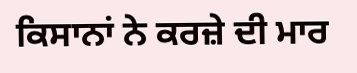ਕਿਸਾਨਾਂ ਨੇ ਕਰਜ਼ੇ ਦੀ ਮਾਰ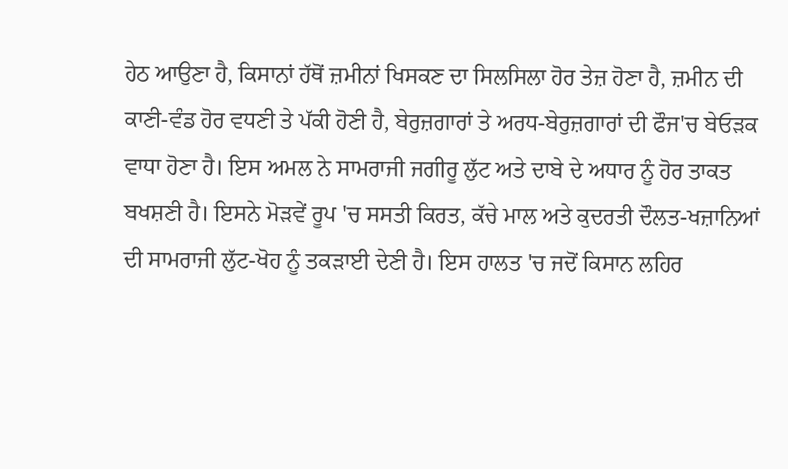ਹੇਠ ਆਉਣਾ ਹੈ, ਕਿਸਾਨਾਂ ਹੱਥੋਂ ਜ਼ਮੀਨਾਂ ਖਿਸਕਣ ਦਾ ਸਿਲਸਿਲਾ ਹੋਰ ਤੇਜ਼ ਹੋਣਾ ਹੈ, ਜ਼ਮੀਨ ਦੀ ਕਾਣੀ-ਵੰਡ ਹੋਰ ਵਧਣੀ ਤੇ ਪੱਕੀ ਹੋਣੀ ਹੈ, ਬੇਰੁਜ਼ਗਾਰਾਂ ਤੇ ਅਰਧ-ਬੇਰੁਜ਼ਗਾਰਾਂ ਦੀ ਫੌਜ'ਚ ਬੇਓੜਕ ਵਾਧਾ ਹੋਣਾ ਹੈ। ਇਸ ਅਮਲ ਨੇ ਸਾਮਰਾਜੀ ਜਗੀਰੂ ਲੁੱਟ ਅਤੇ ਦਾਬੇ ਦੇ ਅਧਾਰ ਨੂੰ ਹੋਰ ਤਾਕਤ ਬਖਸ਼ਣੀ ਹੈ। ਇਸਨੇ ਮੋੜਵੇਂ ਰੂਪ 'ਚ ਸਸਤੀ ਕਿਰਤ, ਕੱਚੇ ਮਾਲ ਅਤੇ ਕੁਦਰਤੀ ਦੌਲਤ-ਖਜ਼ਾਨਿਆਂ ਦੀ ਸਾਮਰਾਜੀ ਲੁੱਟ-ਖੋਹ ਨੂੰ ਤਕੜਾਈ ਦੇਣੀ ਹੈ। ਇਸ ਹਾਲਤ 'ਚ ਜਦੋਂ ਕਿਸਾਨ ਲਹਿਰ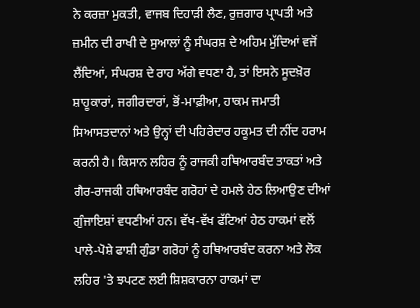ਨੇ ਕਰਜ਼ਾ ਮੁਕਤੀ, ਵਾਜਬ ਦਿਹਾੜੀ ਲੈਣ, ਰੁਜ਼ਗਾਰ ਪ੍ਰਾਪਤੀ ਅਤੇ ਜ਼ਮੀਨ ਦੀ ਰਾਖੀ ਦੇ ਸੁਆਲਾਂ ਨੂੰ ਸੰਘਰਸ਼ ਦੇ ਅਹਿਮ ਮੁੱਦਿਆਂ ਵਜੋਂ ਲੈਂਦਿਆਂ, ਸੰਘਰਸ਼ ਦੇ ਰਾਹ ਅੱਗੇ ਵਧਣਾ ਹੈ, ਤਾਂ ਇਸਨੇ ਸੂਦਖ਼ੋਰ ਸ਼ਾਹੂਕਾਰਾਂ, ਜਗੀਰਦਾਰਾਂ, ਭੋਂ-ਮਾਫ਼ੀਆ, ਹਾਕਮ ਜਮਾਤੀ ਸਿਆਸਤਦਾਨਾਂ ਅਤੇ ਉਨ੍ਹਾਂ ਦੀ ਪਹਿਰੇਦਾਰ ਹਕੂਮਤ ਦੀ ਨੀਂਦ ਹਰਾਮ ਕਰਨੀ ਹੈ। ਕਿਸਾਨ ਲਹਿਰ ਨੂੰ ਰਾਜਕੀ ਹਥਿਆਰਬੰਦ ਤਾਕਤਾਂ ਅਤੇ ਗੈਰ-ਰਾਜਕੀ ਹਥਿਆਰਬੰਦ ਗਰੋਹਾਂ ਦੇ ਹਮਲੇ ਹੇਠ ਲਿਆਉਣ ਦੀਆਂ ਗੁੰਜਾਇਸ਼ਾਂ ਵਧਣੀਆਂ ਹਨ। ਵੱਖ-ਵੱਖ ਫੱਟਿਆਂ ਹੇਠ ਹਾਕਮਾਂ ਵਲੋਂ ਪਾਲੇ-ਪੋਸ਼ੇ ਫਾਸ਼ੀ ਗੁੰਡਾ ਗਰੋਹਾਂ ਨੂੰ ਹਥਿਆਰਬੰਦ ਕਰਨਾ ਅਤੇ ਲੋਕ ਲਹਿਰ 'ਤੇ ਝਪਟਣ ਲਈ ਸ਼ਿਸ਼ਕਾਰਨਾ ਹਾਕਮਾਂ ਦਾ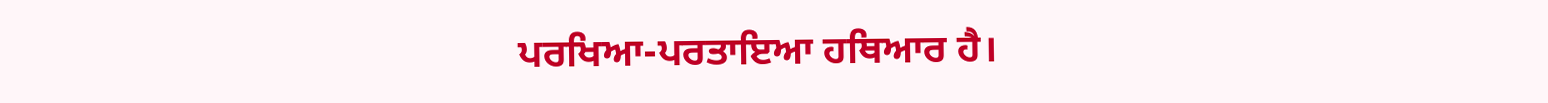ਪਰਖਿਆ-ਪਰਤਾਇਆ ਹਥਿਆਰ ਹੈ।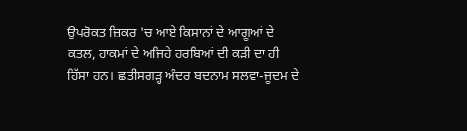ਉਪਰੋਕਤ ਜ਼ਿਕਰ 'ਚ ਆਏ ਕਿਸਾਨਾਂ ਦੇ ਆਗੂਆਂ ਦੇ ਕਤਲ, ਹਾਕਮਾਂ ਦੇ ਅਜਿਹੇ ਹਰਬਿਆਂ ਦੀ ਕੜੀ ਦਾ ਹੀ ਹਿੱਸਾ ਹਨ। ਛਤੀਸਗੜ੍ਹ ਅੰਦਰ ਬਦਨਾਮ ਸਲਵਾ-ਜੂਦਮ ਦੇ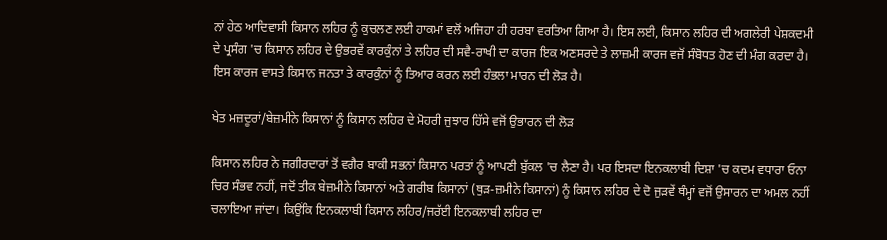ਨਾਂ ਹੇਠ ਆਦਿਵਾਸੀ ਕਿਸਾਨ ਲਹਿਰ ਨੂੰ ਕੁਚਲਣ ਲਈ ਹਾਕਮਾਂ ਵਲੋਂ ਅਜਿਹਾ ਹੀ ਹਰਬਾ ਵਰਤਿਆ ਗਿਆ ਹੈ। ਇਸ ਲਈ, ਕਿਸਾਨ ਲਹਿਰ ਦੀ ਅਗਲੇਰੀ ਪੇਸ਼ਕਦਮੀ ਦੇ ਪ੍ਰਸੰਗ 'ਚ ਕਿਸਾਨ ਲਹਿਰ ਦੇ ਉਭਰਵੇਂ ਕਾਰਕੁੰਨਾਂ ਤੇ ਲਹਿਰ ਦੀ ਸਵੈ-ਰਾਖੀ ਦਾ ਕਾਰਜ ਇਕ ਅਣਸਰਦੇ ਤੇ ਲਾਜ਼ਮੀ ਕਾਰਜ ਵਜੋਂ ਸੰਬੋਧਤ ਹੋਣ ਦੀ ਮੰਗ ਕਰਦਾ ਹੈ। ਇਸ ਕਾਰਜ ਵਾਸਤੇ ਕਿਸਾਨ ਜਨਤਾ ਤੇ ਕਾਰਕੁੰਨਾਂ ਨੂੰ ਤਿਆਰ ਕਰਨ ਲਈ ਹੰਭਲਾ ਮਾਰਨ ਦੀ ਲੋੜ ਹੈ।

ਖੇਤ ਮਜ਼ਦੂਰਾਂ/ਬੇਜ਼ਮੀਨੇ ਕਿਸਾਨਾਂ ਨੂੰ ਕਿਸਾਨ ਲਹਿਰ ਦੇ ਮੋਹਰੀ ਜੁਝਾਰ ਹਿੱਸੇ ਵਜੋਂ ਉਭਾਰਨ ਦੀ ਲੋੜ

ਕਿਸਾਨ ਲਹਿਰ ਨੇ ਜਗੀਰਦਾਰਾਂ ਤੋਂ ਵਗੈਰ ਬਾਕੀ ਸਭਨਾਂ ਕਿਸਾਨ ਪਰਤਾਂ ਨੂੰ ਆਪਣੀ ਬੁੱਕਲ 'ਚ ਲੈਣਾ ਹੈ। ਪਰ ਇਸਦਾ ਇਨਕਲਾਬੀ ਦਿਸ਼ਾ 'ਚ ਕਦਮ ਵਧਾਰਾ ਓਨਾ ਚਿਰ ਸੰਭਵ ਨਹੀਂ, ਜਦੋਂ ਤੀਕ ਬੇਜ਼ਮੀਨੇ ਕਿਸਾਨਾਂ ਅਤੇ ਗਰੀਬ ਕਿਸਾਨਾਂ (ਥੁੜ-ਜ਼ਮੀਨੇ ਕਿਸਾਨਾਂ) ਨੂੰ ਕਿਸਾਨ ਲਹਿਰ ਦੇ ਦੋ ਜੁੜਵੇਂ ਥੰਮ੍ਹਾਂ ਵਜੋਂ ਉਸਾਰਨ ਦਾ ਅਮਲ ਨਹੀਂ ਚਲਾਇਆ ਜਾਂਦਾ। ਕਿਉਂਕਿ ਇਨਕਲਾਬੀ ਕਿਸਾਨ ਲਹਿਰ/ਜਰੱਈ ਇਨਕਲਾਬੀ ਲਹਿਰ ਦਾ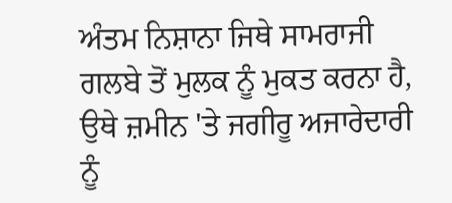ਅੰਤਮ ਨਿਸ਼ਾਨਾ ਜਿਥੇ ਸਾਮਰਾਜੀ ਗਲਬੇ ਤੋਂ ਮੁਲਕ ਨੂੰ ਮੁਕਤ ਕਰਨਾ ਹੈ, ਉਥੇ ਜ਼ਮੀਨ 'ਤੇ ਜਗੀਰੂ ਅਜਾਰੇਦਾਰੀ ਨੂੰ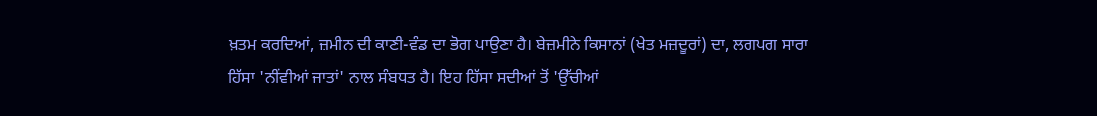ਖ਼ਤਮ ਕਰਦਿਆਂ, ਜ਼ਮੀਨ ਦੀ ਕਾਣੀ-ਵੰਡ ਦਾ ਭੋਗ ਪਾਉਣਾ ਹੈ। ਬੇਜ਼ਮੀਨੇ ਕਿਸਾਨਾਂ (ਖੇਤ ਮਜ਼ਦੂਰਾਂ) ਦਾ, ਲਗਪਗ ਸਾਰਾ ਹਿੱਸਾ 'ਨੀਂਵੀਆਂ ਜਾਤਾਂ' ਨਾਲ ਸੰਬਧਤ ਹੈ। ਇਹ ਹਿੱਸਾ ਸਦੀਆਂ ਤੋਂ 'ਉੱਚੀਆਂ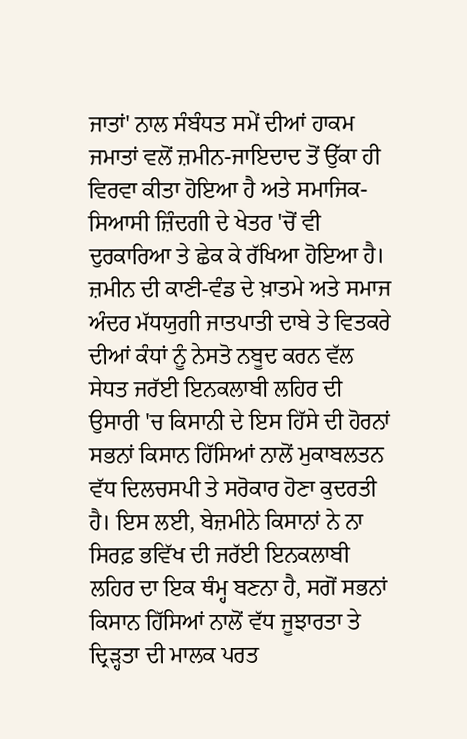ਜਾਤਾਂ' ਨਾਲ ਸੰਬੰਧਤ ਸਮੇਂ ਦੀਆਂ ਹਾਕਮ ਜਮਾਤਾਂ ਵਲੋਂ ਜ਼ਮੀਨ-ਜਾਇਦਾਦ ਤੋਂ ਉੱਕਾ ਹੀ ਵਿਰਵਾ ਕੀਤਾ ਹੋਇਆ ਹੈ ਅਤੇ ਸਮਾਜਿਕ-ਸਿਆਸੀ ਜ਼ਿੰਦਗੀ ਦੇ ਖੇਤਰ 'ਚੋਂ ਵੀ ਦੁਰਕਾਰਿਆ ਤੇ ਛੇਕ ਕੇ ਰੱਖਿਆ ਹੋਇਆ ਹੈ। ਜ਼ਮੀਨ ਦੀ ਕਾਣੀ-ਵੰਡ ਦੇ ਖ਼ਾਤਮੇ ਅਤੇ ਸਮਾਜ ਅੰਦਰ ਮੱਧਯੁਗੀ ਜਾਤਪਾਤੀ ਦਾਬੇ ਤੇ ਵਿਤਕਰੇ ਦੀਆਂ ਕੰਧਾਂ ਨੂੰ ਨੇਸਤੋ ਨਬੂਦ ਕਰਨ ਵੱਲ ਸੇਧਤ ਜਰੱਈ ਇਨਕਲਾਬੀ ਲਹਿਰ ਦੀ ਉਸਾਰੀ 'ਚ ਕਿਸਾਨੀ ਦੇ ਇਸ ਹਿੱਸੇ ਦੀ ਹੋਰਨਾਂ ਸਭਨਾਂ ਕਿਸਾਨ ਹਿੱਸਿਆਂ ਨਾਲੋਂ ਮੁਕਾਬਲਤਨ ਵੱਧ ਦਿਲਚਸਪੀ ਤੇ ਸਰੋਕਾਰ ਹੋਣਾ ਕੁਦਰਤੀ ਹੈ। ਇਸ ਲਈ, ਬੇਜ਼ਮੀਨੇ ਕਿਸਾਨਾਂ ਨੇ ਨਾ ਸਿਰਫ਼ ਭਵਿੱਖ ਦੀ ਜਰੱਈ ਇਨਕਲਾਬੀ ਲਹਿਰ ਦਾ ਇਕ ਥੰਮ੍ਹ ਬਣਨਾ ਹੈ, ਸਗੋਂ ਸਭਨਾਂ ਕਿਸਾਨ ਹਿੱਸਿਆਂ ਨਾਲੋਂ ਵੱਧ ਜੂਝਾਰਤਾ ਤੇ ਦ੍ਰਿੜ੍ਹਤਾ ਦੀ ਮਾਲਕ ਪਰਤ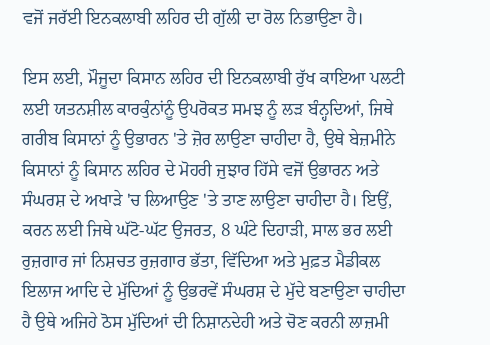ਵਜੋਂ ਜਰੱਈ ਇਨਕਲਾਬੀ ਲਹਿਰ ਦੀ ਗੁੱਲੀ ਦਾ ਰੋਲ ਨਿਭਾਉਣਾ ਹੈ।

ਇਸ ਲਈ, ਮੌਜੂਦਾ ਕਿਸਾਨ ਲਹਿਰ ਦੀ ਇਨਕਲਾਬੀ ਰੁੱਖ ਕਾਇਆ ਪਲਟੀ ਲਈ ਯਤਨਸ਼ੀਲ ਕਾਰਕੁੰਨਾਂਨੂੰ ਉਪਰੋਕਤ ਸਮਝ ਨੂੰ ਲੜ ਬੰਨ੍ਹਦਿਆਂ, ਜਿਥੇ ਗਰੀਬ ਕਿਸਾਨਾਂ ਨੂੰ ਉਭਾਰਨ 'ਤੇ ਜ਼ੋਰ ਲਾਉਣਾ ਚਾਹੀਦਾ ਹੈ, ਉਥੇ ਬੇਜ਼ਮੀਨੇ ਕਿਸਾਨਾਂ ਨੂੰ ਕਿਸਾਨ ਲਹਿਰ ਦੇ ਮੋਹਰੀ ਜੁਝਾਰ ਹਿੱਸੇ ਵਜੋਂ ਉਭਾਰਨ ਅਤੇ ਸੰਘਰਸ਼ ਦੇ ਅਖਾੜੇ 'ਚ ਲਿਆਉਣ 'ਤੇ ਤਾਣ ਲਾਉਣਾ ਚਾਹੀਦਾ ਹੈ। ਇਉਂ, ਕਰਨ ਲਈ ਜਿਥੇ ਘੱਟੋ-ਘੱਟ ਉਜਰਤ, 8 ਘੰਟੇ ਦਿਹਾੜੀ, ਸਾਲ ਭਰ ਲਈ ਰੁਜ਼ਗਾਰ ਜਾਂ ਨਿਸ਼ਚਤ ਰੁਜ਼ਗਾਰ ਭੱਤਾ, ਵਿੱਦਿਆ ਅਤੇ ਮੁਫ਼ਤ ਮੈਡੀਕਲ ਇਲਾਜ ਆਦਿ ਦੇ ਮੁੱਦਿਆਂ ਨੂੰ ਉਭਰਵੇਂ ਸੰਘਰਸ਼ ਦੇ ਮੁੱਦੇ ਬਣਾਉਣਾ ਚਾਹੀਦਾ ਹੈ ਉਥੇ ਅਜਿਹੇ ਠੋਸ ਮੁੱਦਿਆਂ ਦੀ ਨਿਸ਼ਾਨਦੇਹੀ ਅਤੇ ਚੋਣ ਕਰਨੀ ਲਾਜ਼ਮੀ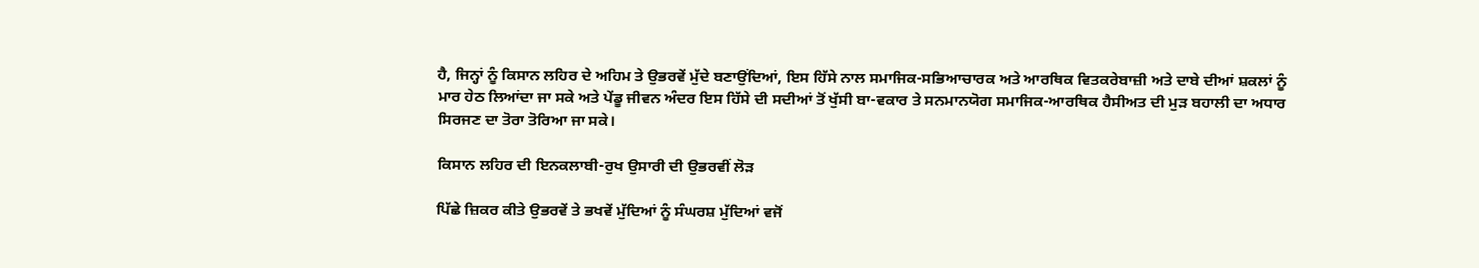ਹੈ, ਜਿਨ੍ਹਾਂ ਨੂੰ ਕਿਸਾਨ ਲਹਿਰ ਦੇ ਅਹਿਮ ਤੇ ਉਭਰਵੇਂ ਮੁੱਦੇ ਬਣਾਉਂਦਿਆਂ, ਇਸ ਹਿੱਸੇ ਨਾਲ ਸਮਾਜਿਕ-ਸਭਿਆਚਾਰਕ ਅਤੇ ਆਰਥਿਕ ਵਿਤਕਰੇਬਾਜ਼ੀ ਅਤੇ ਦਾਬੇ ਦੀਆਂ ਸ਼ਕਲਾਂ ਨੂੰ ਮਾਰ ਹੇਠ ਲਿਆਂਦਾ ਜਾ ਸਕੇ ਅਤੇ ਪੇਂਡੂ ਜੀਵਨ ਅੰਦਰ ਇਸ ਹਿੱਸੇ ਦੀ ਸਦੀਆਂ ਤੋਂ ਖੁੱਸੀ ਬਾ-ਵਕਾਰ ਤੇ ਸਨਮਾਨਯੋਗ ਸਮਾਜਿਕ-ਆਰਥਿਕ ਹੈਸੀਅਤ ਦੀ ਮੁੜ ਬਹਾਲੀ ਦਾ ਅਧਾਰ ਸਿਰਜਣ ਦਾ ਤੋਰਾ ਤੋਰਿਆ ਜਾ ਸਕੇ।

ਕਿਸਾਨ ਲਹਿਰ ਦੀ ਇਨਕਲਾਬੀ-ਰੁਖ ਉਸਾਰੀ ਦੀ ਉਭਰਵੀਂ ਲੋੜ

ਪਿੱਛੇ ਜ਼ਿਕਰ ਕੀਤੇ ਉਭਰਵੇਂ ਤੇ ਭਖਵੇਂ ਮੁੱਦਿਆਂ ਨੂੰ ਸੰਘਰਸ਼ ਮੁੱਦਿਆਂ ਵਜੋਂ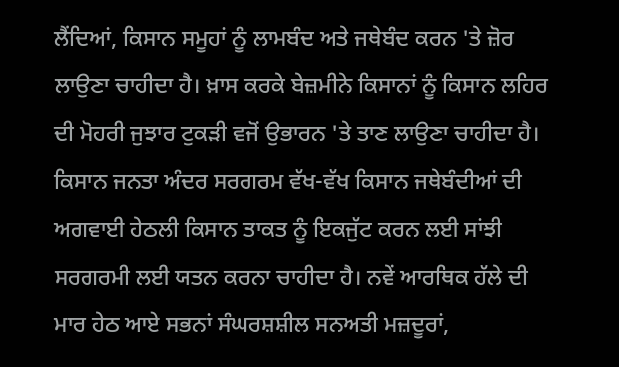ਲੈਂਦਿਆਂ, ਕਿਸਾਨ ਸਮੂਹਾਂ ਨੂੰ ਲਾਮਬੰਦ ਅਤੇ ਜਥੇਬੰਦ ਕਰਨ 'ਤੇ ਜ਼ੋਰ ਲਾਉਣਾ ਚਾਹੀਦਾ ਹੈ। ਖ਼ਾਸ ਕਰਕੇ ਬੇਜ਼ਮੀਨੇ ਕਿਸਾਨਾਂ ਨੂੰ ਕਿਸਾਨ ਲਹਿਰ ਦੀ ਮੋਹਰੀ ਜੁਝਾਰ ਟੁਕੜੀ ਵਜੋਂ ਉਭਾਰਨ 'ਤੇ ਤਾਣ ਲਾਉਣਾ ਚਾਹੀਦਾ ਹੈ। ਕਿਸਾਨ ਜਨਤਾ ਅੰਦਰ ਸਰਗਰਮ ਵੱਖ-ਵੱਖ ਕਿਸਾਨ ਜਥੇਬੰਦੀਆਂ ਦੀ ਅਗਵਾਈ ਹੇਠਲੀ ਕਿਸਾਨ ਤਾਕਤ ਨੂੰ ਇਕਜੁੱਟ ਕਰਨ ਲਈ ਸਾਂਝੀ ਸਰਗਰਮੀ ਲਈ ਯਤਨ ਕਰਨਾ ਚਾਹੀਦਾ ਹੈ। ਨਵੇਂ ਆਰਥਿਕ ਹੱਲੇ ਦੀ ਮਾਰ ਹੇਠ ਆਏ ਸਭਨਾਂ ਸੰਘਰਸ਼ਸ਼ੀਲ ਸਨਅਤੀ ਮਜ਼ਦੂਰਾਂ,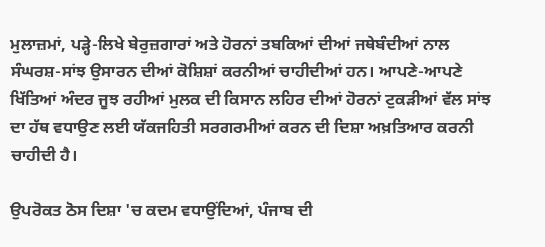ਮੁਲਾਜ਼ਮਾਂ, ਪੜ੍ਹੇ-ਲਿਖੇ ਬੇਰੁਜ਼ਗਾਰਾਂ ਅਤੇ ਹੋਰਨਾਂ ਤਬਕਿਆਂ ਦੀਆਂ ਜਥੇਬੰਦੀਆਂ ਨਾਲ ਸੰਘਰਸ਼-ਸਾਂਝ ਉਸਾਰਨ ਦੀਆਂ ਕੋਸ਼ਿਸ਼ਾਂ ਕਰਨੀਆਂ ਚਾਹੀਦੀਆਂ ਹਨ। ਆਪਣੇ-ਆਪਣੇ ਖਿੱਤਿਆਂ ਅੰਦਰ ਜੂਝ ਰਹੀਆਂ ਮੁਲਕ ਦੀ ਕਿਸਾਨ ਲਹਿਰ ਦੀਆਂ ਹੋਰਨਾਂ ਟੁਕੜੀਆਂ ਵੱਲ ਸਾਂਝ ਦਾ ਹੱਥ ਵਧਾਉਣ ਲਈ ਯੱਕਜਹਿਤੀ ਸਰਗਰਮੀਆਂ ਕਰਨ ਦੀ ਦਿਸ਼ਾ ਅਖ਼ਤਿਆਰ ਕਰਨੀ ਚਾਹੀਦੀ ਹੈ।

ਉਪਰੋਕਤ ਠੋਸ ਦਿਸ਼ਾ 'ਚ ਕਦਮ ਵਧਾਉਂਦਿਆਂ, ਪੰਜਾਬ ਦੀ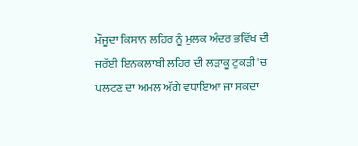ਮੌਜੂਦਾ ਕਿਸਾਨ ਲਹਿਰ ਨੂੰ ਮੁਲਕ ਅੰਦਰ ਭਵਿੱਖ ਦੀ ਜਰੱਈ ਇਨਕਲਾਬੀ ਲਹਿਰ ਦੀ ਲੜਾਕੂ ਟੁਕੜੀ 'ਚ ਪਲਟਣ ਦਾ ਅਮਲ ਅੱਗੇ ਵਧਾਇਆ ਜਾ ਸਕਦਾ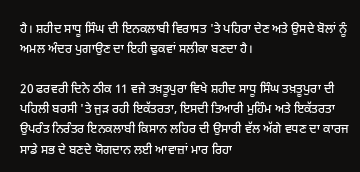ਹੈ। ਸ਼ਹੀਦ ਸਾਧੂ ਸਿੰਘ ਦੀ ਇਨਕਲਾਬੀ ਵਿਰਾਸਤ 'ਤੇ ਪਹਿਰਾ ਦੇਣ ਅਤੇ ਉਸਦੇ ਬੋਲਾਂ ਨੂੰ ਅਮਲ ਅੰਦਰ ਪੁਗਾਉਣ ਦਾ ਇਹੀ ਢੁਕਵਾਂ ਸਲੀਕਾ ਬਣਦਾ ਹੈ।

20 ਫਰਵਰੀ ਦਿਨੇ ਠੀਕ 11 ਵਜੇ ਤਖ਼ਤੂਪੁਰਾ ਵਿਖੇ ਸ਼ਹੀਦ ਸਾਧੂ ਸਿੰਘ ਤਖ਼ਤੂਪੁਰਾ ਦੀ ਪਹਿਲੀ ਬਰਸੀ 'ਤੇ ਜੁੜ ਰਹੀ ਇਕੱਤਰਤਾ, ਇਸਦੀ ਤਿਆਰੀ ਮੁਹਿੰਮ ਅਤੇ ਇਕੱਤਰਤਾ ਉਪਰੰਤ ਨਿਰੰਤਰ ਇਨਕਲਾਬੀ ਕਿਸਾਨ ਲਹਿਰ ਦੀ ਉਸਾਰੀ ਵੱਲ ਅੱਗੇ ਵਧਣ ਦਾ ਕਾਰਜ ਸਾਡੇ ਸਭ ਦੇ ਬਣਦੇ ਯੋਗਦਾਨ ਲਈ ਆਵਾਜ਼ਾਂ ਮਾਰ ਰਿਹਾ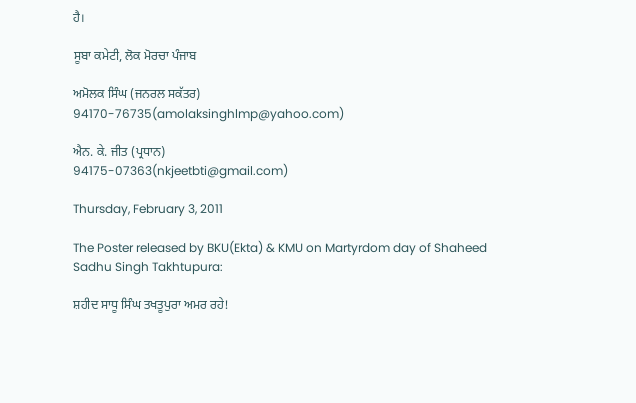ਹੈ।

ਸੂਬਾ ਕਮੇਟੀ, ਲੋਕ ਮੋਰਚਾ ਪੰਜਾਬ

ਅਮੋਲਕ ਸਿੰਘ (ਜਨਰਲ ਸਕੱਤਰ)
94170-76735(amolaksinghlmp@yahoo.com)

ਐਨ. ਕੇ. ਜੀਤ (ਪ੍ਰਧਾਨ)
94175-07363(nkjeetbti@gmail.com)

Thursday, February 3, 2011

The Poster released by BKU(Ekta) & KMU on Martyrdom day of Shaheed Sadhu Singh Takhtupura:

ਸ਼ਹੀਦ ਸਾਧੂ ਸਿੰਘ ਤਖਤੂਪੁਰਾ ਅਮਰ ਰਹੇ!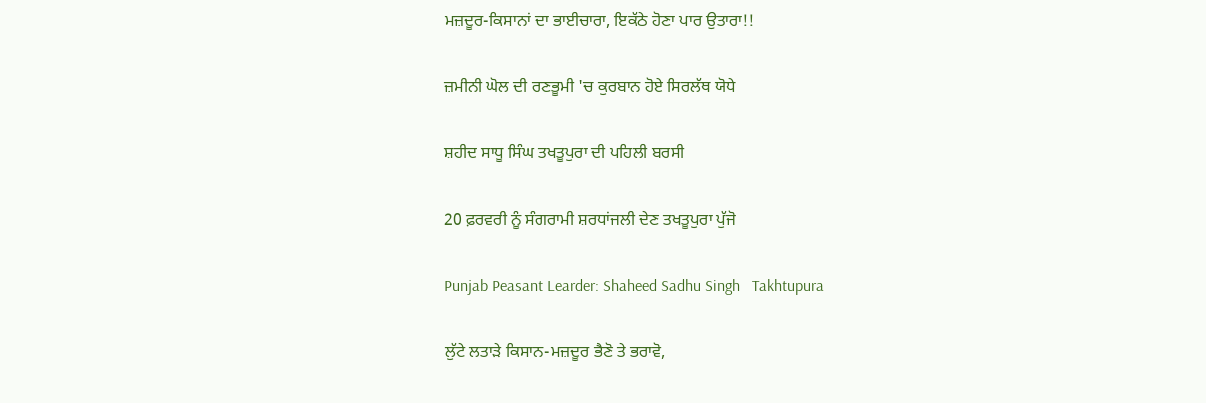ਮਜ਼ਦੂਰ-ਕਿਸਾਨਾਂ ਦਾ ਭਾਈਚਾਰਾ, ਇਕੱਠੇ ਹੋਣਾ ਪਾਰ ਉਤਾਰਾ!!

ਜ਼ਮੀਨੀ ਘੋਲ ਦੀ ਰਣਭੂਮੀ 'ਚ ਕੁਰਬਾਨ ਹੋਏ ਸਿਰਲੱਥ ਯੋਧੇ

ਸ਼ਹੀਦ ਸਾਧੂ ਸਿੰਘ ਤਖਤੂਪੁਰਾ ਦੀ ਪਹਿਲੀ ਬਰਸੀ

20 ਫ਼ਰਵਰੀ ਨੂੰ ਸੰਗਰਾਮੀ ਸ਼ਰਧਾਂਜਲੀ ਦੇਣ ਤਖਤੂਪੁਰਾ ਪੁੱਜੋ

Punjab Peasant Learder: Shaheed Sadhu Singh   Takhtupura

ਲੁੱਟੇ ਲਤਾੜੇ ਕਿਸਾਨ-ਮਜ਼ਦੂਰ ਭੈਣੋ ਤੇ ਭਰਾਵੋ,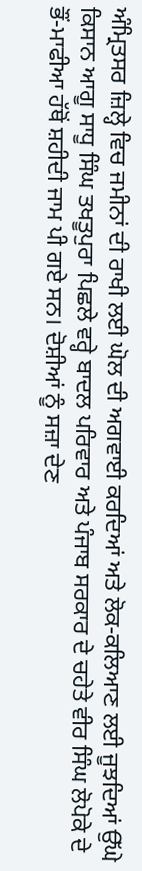ਅੰਮ੍ਰਿਤਸਰ ਜ਼ਿਲ੍ਹੇ ਵਿਚ ਜਮੀਨਾਂ ਦੀ ਰਾਖੀ ਲਈ ਘੋਲ ਦੀ ਅਗਵਾਈ ਕਰਦਿਆਂ ਅਤੇ ਲੋਕ-ਕਲਿਆਣ ਲਈ ਜੂਝਦਿਆਂ ਉੱਘੇ ਕਿਸਾਨ ਆਗੂ ਸਾਧੂ ਸਿੰਘ ਤਖਤੂਪੁਰਾ ਪਿਛਲੇ ਵਰ੍ਹੇ ਬਾਦਲ ਪਰਿਵਾਰ ਅਤੇ ਪੰਜਾਬ ਸਰਕਾਰ ਦੇ ਚਹੇਤੇ ਵੀਰ ਸਿੰਘ ਲੋਪੋਕੇ ਦੇ ਭੌਂ-ਮਾਫੀਆ ਹੱਥੋਂ ਸ਼ਹੀਦੀ ਜਾਮ ਪੀ ਗਏ ਸਨ। ਦੋਸ਼ੀਆਂ ਨੂੰ ਸਜ਼ਾ ਦੇਣ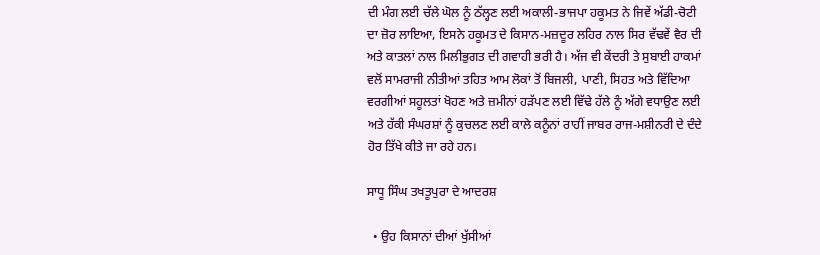ਦੀ ਮੰਗ ਲਈ ਚੱਲੇ ਘੋਲ ਨੂੰ ਠੱਲ੍ਹਣ ਲਈ ਅਕਾਲੀ-ਭਾਜਪਾ ਹਕੂਮਤ ਨੇ ਜਿਵੇਂ ਅੱਡੀ-ਚੋਟੀ ਦਾ ਜ਼ੋਰ ਲਾਇਆ, ਇਸਨੇ ਹਕੂਮਤ ਦੇ ਕਿਸਾਨ-ਮਜ਼ਦੂਰ ਲਹਿਰ ਨਾਲ ਸਿਰ ਵੱਢਵੇਂ ਵੈਰ ਦੀ ਅਤੇ ਕਾਤਲਾਂ ਨਾਲ ਮਿਲੀਭੁਗਤ ਦੀ ਗਵਾਹੀ ਭਰੀ ਹੈ। ਅੱਜ ਵੀ ਕੇਂਦਰੀ ਤੇ ਸੁਬਾਈ ਹਾਕਮਾਂ ਵਲੋਂ ਸਾਮਰਾਜੀ ਨੀਤੀਆਂ ਤਹਿਤ ਆਮ ਲੋਕਾਂ ਤੋਂ ਬਿਜਲੀ, ਪਾਣੀ, ਸਿਹਤ ਅਤੇ ਵਿੱਦਿਆ ਵਰਗੀਆਂ ਸਹੂਲਤਾਂ ਖੋਹਣ ਅਤੇ ਜ਼ਮੀਨਾਂ ਹੜੱਪਣ ਲਈ ਵਿੱਢੇ ਹੱਲੇ ਨੂੰ ਅੱਗੇ ਵਧਾਉਣ ਲਈ ਅਤੇ ਹੱਕੀ ਸੰਘਰਸ਼ਾਂ ਨੂੰ ਕੁਚਲਣ ਲਈ ਕਾਲੇ ਕਨੂੰਨਾਂ ਰਾਹੀਂ ਜਾਬਰ ਰਾਜ-ਮਸ਼ੀਨਰੀ ਦੇ ਦੰਦੇ ਹੋਰ ਤਿੱਖੇ ਕੀਤੇ ਜਾ ਰਹੇ ਹਨ।

ਸਾਧੂ ਸਿੰਘ ਤਖਤੂਪੁਰਾ ਦੇ ਆਦਰਸ਼

  • ਉਹ ਕਿਸਾਨਾਂ ਦੀਆਂ ਖੁੱਸੀਆਂ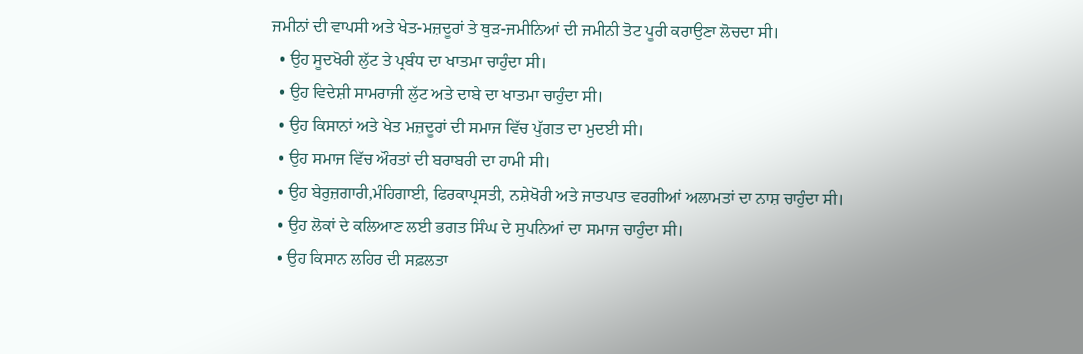ਜਮੀਨਾਂ ਦੀ ਵਾਪਸੀ ਅਤੇ ਖੇਤ-ਮਜ਼ਦੂਰਾਂ ਤੇ ਥੁੜ-ਜਮੀਨਿਆਂ ਦੀ ਜਮੀਨੀ ਤੋਟ ਪੂਰੀ ਕਰਾਉਣਾ ਲੋਚਦਾ ਸੀ।
  • ਉਹ ਸੂਦਖੋਰੀ ਲੁੱਟ ਤੇ ਪ੍ਰਬੰਧ ਦਾ ਖਾਤਮਾ ਚਾਹੁੰਦਾ ਸੀ।
  • ਉਹ ਵਿਦੇਸ਼ੀ ਸਾਮਰਾਜੀ ਲੁੱਟ ਅਤੇ ਦਾਬੇ ਦਾ ਖਾਤਮਾ ਚਾਹੁੰਦਾ ਸੀ।
  • ਉਹ ਕਿਸਾਨਾਂ ਅਤੇ ਖੇਤ ਮਜ਼ਦੂਰਾਂ ਦੀ ਸਮਾਜ ਵਿੱਚ ਪੁੱਗਤ ਦਾ ਮੁਦਈ ਸੀ।
  • ਉਹ ਸਮਾਜ ਵਿੱਚ ਔਰਤਾਂ ਦੀ ਬਰਾਬਰੀ ਦਾ ਹਾਮੀ ਸੀ।
  • ਉਹ ਬੇਰੁਜ਼ਗਾਰੀ,ਮੰਹਿਗਾਈ, ਫਿਰਕਾਪ੍ਰਸਤੀ, ਨਸ਼ੇਖੋਰੀ ਅਤੇ ਜਾਤਪਾਤ ਵਰਗੀਆਂ ਅਲਾਮਤਾਂ ਦਾ ਨਾਸ਼ ਚਾਹੁੰਦਾ ਸੀ।
  • ਉਹ ਲੋਕਾਂ ਦੇ ਕਲਿਆਣ ਲਈ ਭਗਤ ਸਿੰਘ ਦੇ ਸੁਪਨਿਆਂ ਦਾ ਸਮਾਜ ਚਾਹੁੰਦਾ ਸੀ।
  • ਉਹ ਕਿਸਾਨ ਲਹਿਰ ਦੀ ਸਫ਼ਲਤਾ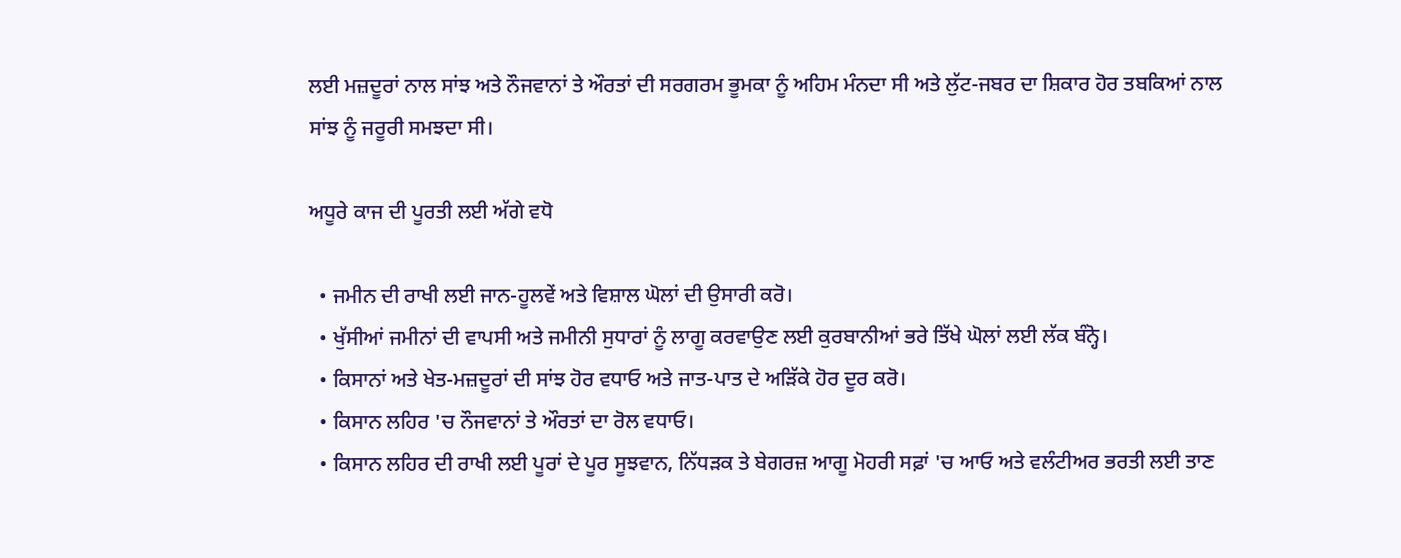ਲਈ ਮਜ਼ਦੂਰਾਂ ਨਾਲ ਸਾਂਝ ਅਤੇ ਨੌਜਵਾਨਾਂ ਤੇ ਔਰਤਾਂ ਦੀ ਸਰਗਰਮ ਭੂਮਕਾ ਨੂੰ ਅਹਿਮ ਮੰਨਦਾ ਸੀ ਅਤੇ ਲੁੱਟ-ਜਬਰ ਦਾ ਸ਼ਿਕਾਰ ਹੋਰ ਤਬਕਿਆਂ ਨਾਲ ਸਾਂਝ ਨੂੰ ਜਰੂਰੀ ਸਮਝਦਾ ਸੀ।

ਅਧੂਰੇ ਕਾਜ ਦੀ ਪੂਰਤੀ ਲਈ ਅੱਗੇ ਵਧੋ

  • ਜਮੀਨ ਦੀ ਰਾਖੀ ਲਈ ਜਾਨ-ਹੂਲਵੇਂ ਅਤੇ ਵਿਸ਼ਾਲ ਘੋਲਾਂ ਦੀ ਉਸਾਰੀ ਕਰੋ।
  • ਖੁੱਸੀਆਂ ਜਮੀਨਾਂ ਦੀ ਵਾਪਸੀ ਅਤੇ ਜਮੀਨੀ ਸੁਧਾਰਾਂ ਨੂੰ ਲਾਗੂ ਕਰਵਾਉਣ ਲਈ ਕੁਰਬਾਨੀਆਂ ਭਰੇ ਤਿੱਖੇ ਘੋਲਾਂ ਲਈ ਲੱਕ ਬੰਨ੍ਹੋ।
  • ਕਿਸਾਨਾਂ ਅਤੇ ਖੇਤ-ਮਜ਼ਦੂਰਾਂ ਦੀ ਸਾਂਝ ਹੋਰ ਵਧਾਓ ਅਤੇ ਜਾਤ-ਪਾਤ ਦੇ ਅੜਿੱਕੇ ਹੋਰ ਦੂਰ ਕਰੋ।
  • ਕਿਸਾਨ ਲਹਿਰ 'ਚ ਨੌਜਵਾਨਾਂ ਤੇ ਔਰਤਾਂ ਦਾ ਰੋਲ ਵਧਾਓ।
  • ਕਿਸਾਨ ਲਹਿਰ ਦੀ ਰਾਖੀ ਲਈ ਪੂਰਾਂ ਦੇ ਪੂਰ ਸੂਝਵਾਨ, ਨਿੱਧੜਕ ਤੇ ਬੇਗਰਜ਼ ਆਗੂ ਮੋਹਰੀ ਸਫ਼ਾਂ 'ਚ ਆਓ ਅਤੇ ਵਲੰਟੀਅਰ ਭਰਤੀ ਲਈ ਤਾਣ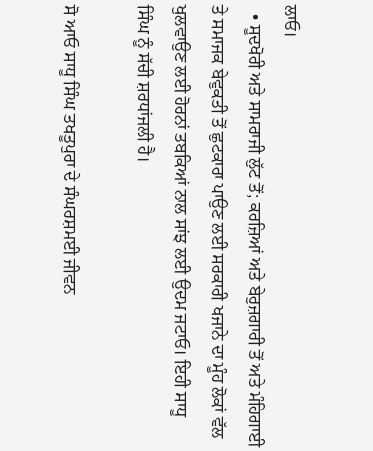ਲਾਓ।
  • ਸੂਦਖੋਰੀ ਅਤੇ ਸਾਮਰਾਜੀ ਲੁੱਟ ਤੋਂ; ਕਰਜ਼ਿਆਂ ਅਤੇ ਬੇਰੁਜ਼ਗਾਰੀ ਤੋਂ ਅਤੇ ਮੰਹਿਗਾਈ ਤੇ ਸਮਾਜਕ ਬੇਵੁਕਤੀ ਤੋਂ ਛੁਟਕਾਰਾ ਪਾਉਣ ਲਈ ਸਰਕਾਰੀ ਖਜਾਨੇ ਦਾ ਮੂੰਹ ਲੋਕਾਂ ਵੱਲ ਖੁਲਵਾਉਣ ਲਈ ਹੋਰਨਾਂ ਤਬਕਿਆਂ ਨਾਲ ਸਾਂਝ ਲਈ ਉਦਮ ਜਟਾਓ। ਇਹੀ ਸਾਧੂ ਸਿੰਘ ਨੂੰ ਸੱਚੀ ਸ਼ਰਧਾਂਜਲੀ ਹੈ।

ਸੋ ਆਓ ਸਾਧੂ ਸਿੰਘ ਤਖਤੂਪੁਰਾ ਦੇ ਸੰਘਰਸ਼ਮਈ ਜੀਵਨ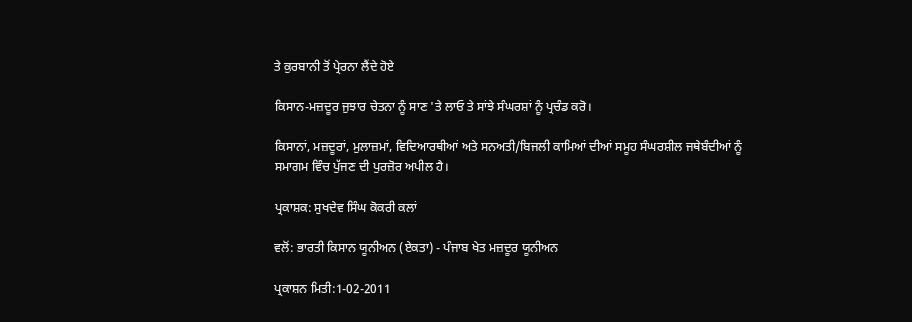ਤੇ ਕੁਰਬਾਨੀ ਤੋਂ ਪ੍ਰੇਰਨਾ ਲੈਂਦੇ ਹੋਏ

ਕਿਸਾਨ-ਮਜ਼ਦੂਰ ਜੁਝਾਰ ਚੇਤਨਾ ਨੂੰ ਸਾਣ 'ਤੇ ਲਾਓ ਤੇ ਸਾਂਝੇ ਸੰਘਰਸ਼ਾਂ ਨੂੰ ਪ੍ਰਚੰਡ ਕਰੋ।

ਕਿਸਾਨਾਂ, ਮਜ਼ਦੂਰਾਂ, ਮੁਲਾਜ਼ਮਾਂ, ਵਿਦਿਆਰਥੀਆਂ ਅਤੇ ਸਨਅਤੀ/ਬਿਜਲੀ ਕਾਮਿਆਂ ਦੀਆਂ ਸਮੂਹ ਸੰਘਰਸ਼ੀਲ ਜਥੇਬੰਦੀਆਂ ਨੂੰ ਸਮਾਗਮ ਵਿੰਚ ਪੁੱਜਣ ਦੀ ਪੁਰਜ਼ੋਰ ਅਪੀਲ ਹੈ।

ਪ੍ਰਕਾਸ਼ਕ: ਸੁਖਦੇਵ ਸਿੰਘ ਕੋਕਰੀ ਕਲਾਂ

ਵਲੋਂ: ਭਾਰਤੀ ਕਿਸਾਨ ਯੂਨੀਅਨ (ਏਕਤਾ) - ਪੰਜਾਬ ਖੇਤ ਮਜ਼ਦੂਰ ਯੂਨੀਅਨ

ਪ੍ਰਕਾਸ਼ਨ ਮਿਤੀ:1-02-2011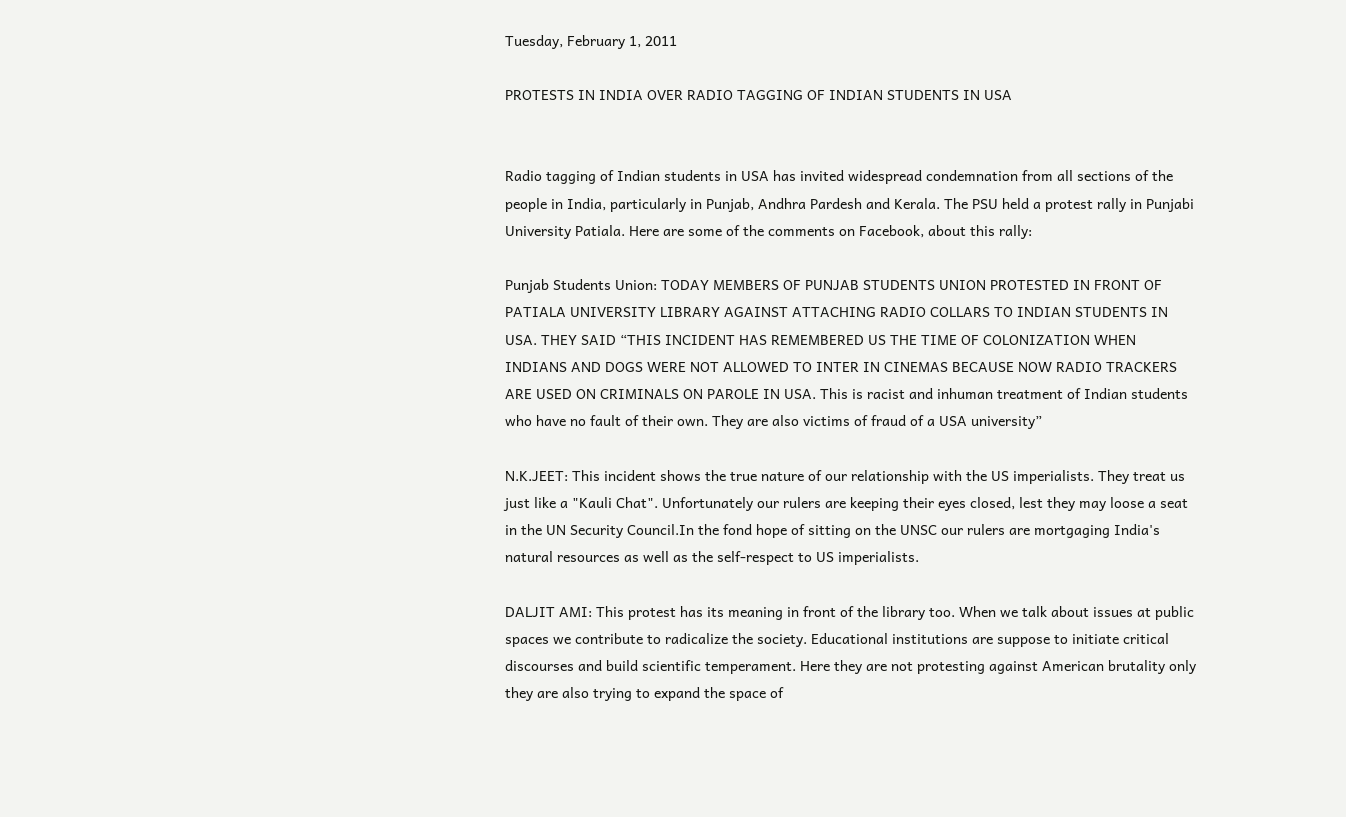Tuesday, February 1, 2011

PROTESTS IN INDIA OVER RADIO TAGGING OF INDIAN STUDENTS IN USA


Radio tagging of Indian students in USA has invited widespread condemnation from all sections of the people in India, particularly in Punjab, Andhra Pardesh and Kerala. The PSU held a protest rally in Punjabi University Patiala. Here are some of the comments on Facebook, about this rally:

Punjab Students Union: TODAY MEMBERS OF PUNJAB STUDENTS UNION PROTESTED IN FRONT OF PATIALA UNIVERSITY LIBRARY AGAINST ATTACHING RADIO COLLARS TO INDIAN STUDENTS IN USA. THEY SAID “THIS INCIDENT HAS REMEMBERED US THE TIME OF COLONIZATION WHEN INDIANS AND DOGS WERE NOT ALLOWED TO INTER IN CINEMAS BECAUSE NOW RADIO TRACKERS ARE USED ON CRIMINALS ON PAROLE IN USA. This is racist and inhuman treatment of Indian students who have no fault of their own. They are also victims of fraud of a USA university”

N.K.JEET: This incident shows the true nature of our relationship with the US imperialists. They treat us just like a "Kauli Chat". Unfortunately our rulers are keeping their eyes closed, lest they may loose a seat in the UN Security Council.In the fond hope of sitting on the UNSC our rulers are mortgaging India's natural resources as well as the self-respect to US imperialists.

DALJIT AMI: This protest has its meaning in front of the library too. When we talk about issues at public spaces we contribute to radicalize the society. Educational institutions are suppose to initiate critical discourses and build scientific temperament. Here they are not protesting against American brutality only they are also trying to expand the space of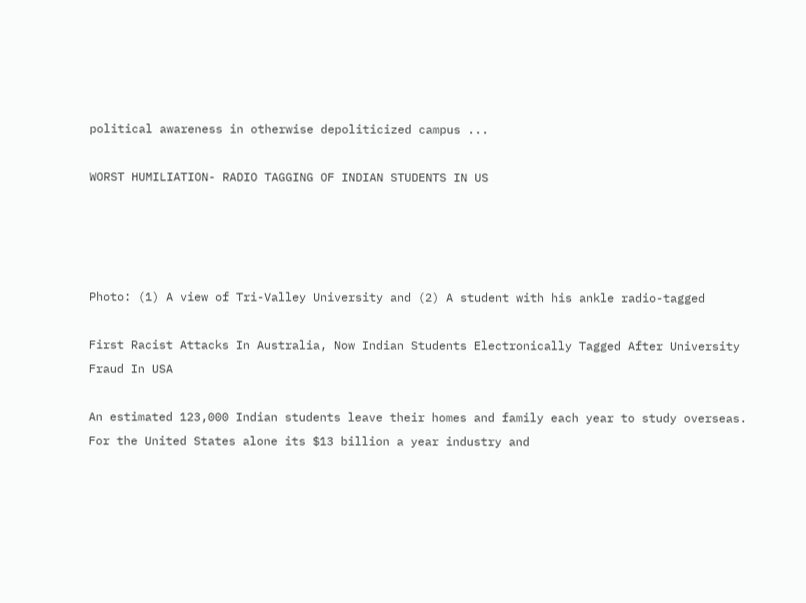political awareness in otherwise depoliticized campus ...

WORST HUMILIATION- RADIO TAGGING OF INDIAN STUDENTS IN US




Photo: (1) A view of Tri-Valley University and (2) A student with his ankle radio-tagged

First Racist Attacks In Australia, Now Indian Students Electronically Tagged After University Fraud In USA

An estimated 123,000 Indian students leave their homes and family each year to study overseas. For the United States alone its $13 billion a year industry and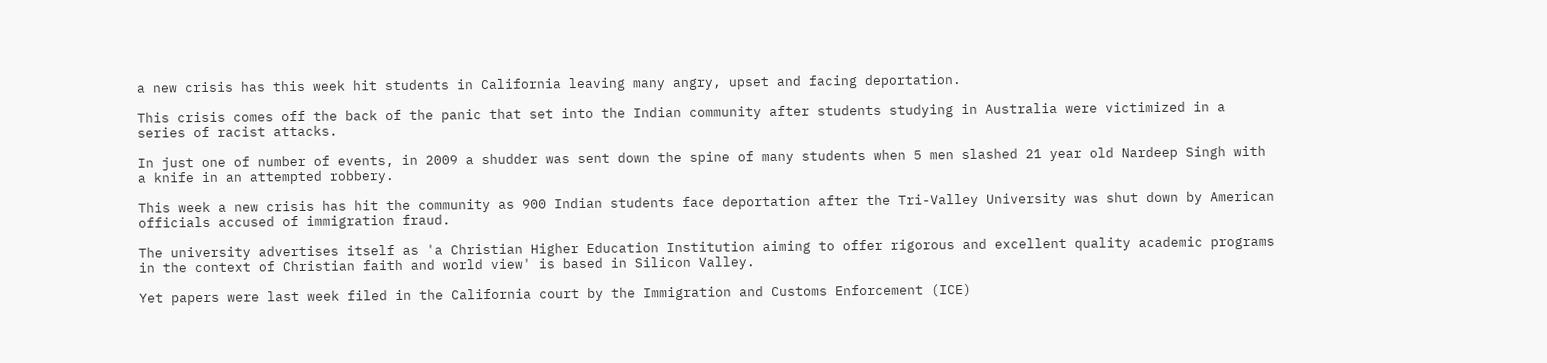a new crisis has this week hit students in California leaving many angry, upset and facing deportation.

This crisis comes off the back of the panic that set into the Indian community after students studying in Australia were victimized in a series of racist attacks.

In just one of number of events, in 2009 a shudder was sent down the spine of many students when 5 men slashed 21 year old Nardeep Singh with a knife in an attempted robbery.

This week a new crisis has hit the community as 900 Indian students face deportation after the Tri-Valley University was shut down by American officials accused of immigration fraud.

The university advertises itself as 'a Christian Higher Education Institution aiming to offer rigorous and excellent quality academic programs in the context of Christian faith and world view' is based in Silicon Valley.

Yet papers were last week filed in the California court by the Immigration and Customs Enforcement (ICE)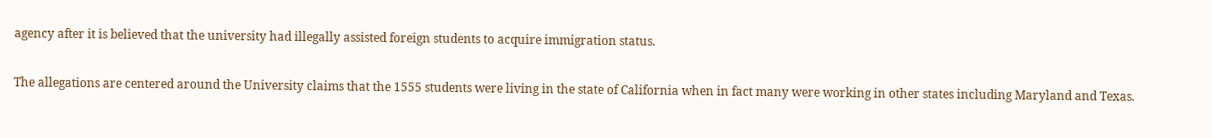agency after it is believed that the university had illegally assisted foreign students to acquire immigration status.

The allegations are centered around the University claims that the 1555 students were living in the state of California when in fact many were working in other states including Maryland and Texas.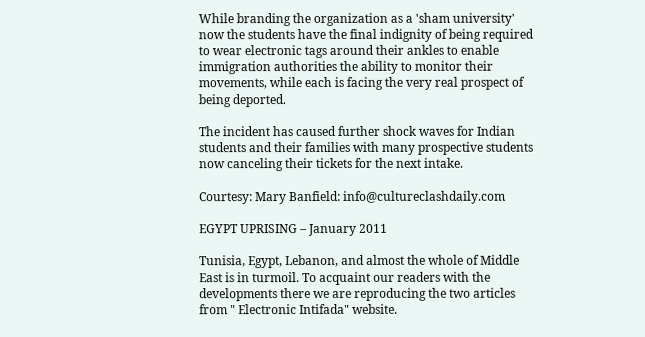While branding the organization as a 'sham university' now the students have the final indignity of being required to wear electronic tags around their ankles to enable immigration authorities the ability to monitor their movements, while each is facing the very real prospect of being deported.

The incident has caused further shock waves for Indian students and their families with many prospective students now canceling their tickets for the next intake.

Courtesy: Mary Banfield: info@cultureclashdaily.com

EGYPT UPRISING – January 2011

Tunisia, Egypt, Lebanon, and almost the whole of Middle East is in turmoil. To acquaint our readers with the developments there we are reproducing the two articles from " Electronic Intifada" website.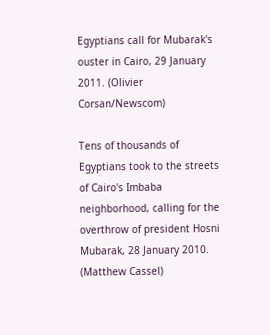Egyptians call for Mubarak's ouster in Cairo, 29 January 2011. (Olivier Corsan/Newscom)

Tens of thousands of Egyptians took to the streets of Cairo's Imbaba neighborhood, calling for the overthrow of president Hosni Mubarak, 28 January 2010. (Matthew Cassel)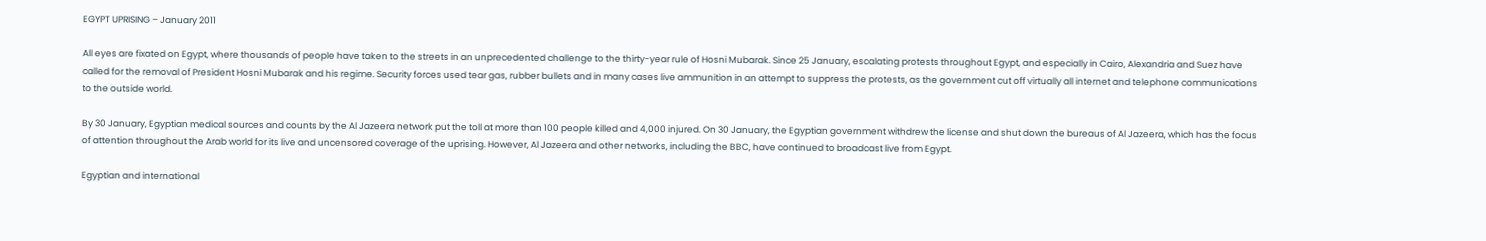EGYPT UPRISING – January 2011

All eyes are fixated on Egypt, where thousands of people have taken to the streets in an unprecedented challenge to the thirty-year rule of Hosni Mubarak. Since 25 January, escalating protests throughout Egypt, and especially in Cairo, Alexandria and Suez have called for the removal of President Hosni Mubarak and his regime. Security forces used tear gas, rubber bullets and in many cases live ammunition in an attempt to suppress the protests, as the government cut off virtually all internet and telephone communications to the outside world.

By 30 January, Egyptian medical sources and counts by the Al Jazeera network put the toll at more than 100 people killed and 4,000 injured. On 30 January, the Egyptian government withdrew the license and shut down the bureaus of Al Jazeera, which has the focus of attention throughout the Arab world for its live and uncensored coverage of the uprising. However, Al Jazeera and other networks, including the BBC, have continued to broadcast live from Egypt.

Egyptian and international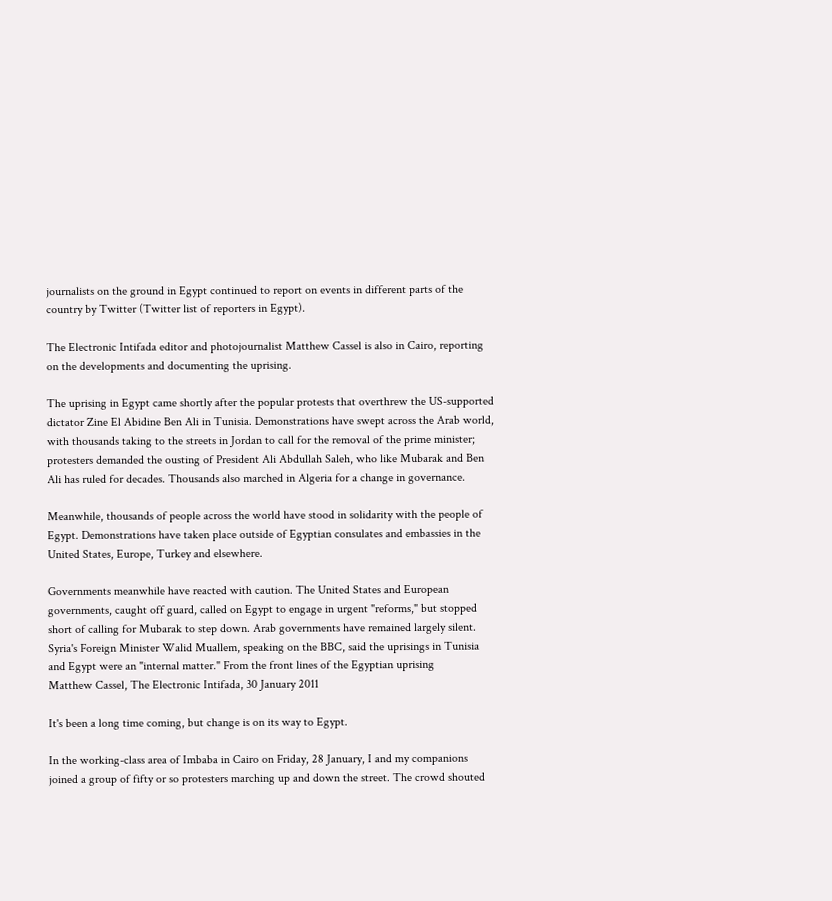journalists on the ground in Egypt continued to report on events in different parts of the country by Twitter (Twitter list of reporters in Egypt).

The Electronic Intifada editor and photojournalist Matthew Cassel is also in Cairo, reporting on the developments and documenting the uprising.

The uprising in Egypt came shortly after the popular protests that overthrew the US-supported dictator Zine El Abidine Ben Ali in Tunisia. Demonstrations have swept across the Arab world, with thousands taking to the streets in Jordan to call for the removal of the prime minister; protesters demanded the ousting of President Ali Abdullah Saleh, who like Mubarak and Ben Ali has ruled for decades. Thousands also marched in Algeria for a change in governance.

Meanwhile, thousands of people across the world have stood in solidarity with the people of Egypt. Demonstrations have taken place outside of Egyptian consulates and embassies in the United States, Europe, Turkey and elsewhere.

Governments meanwhile have reacted with caution. The United States and European governments, caught off guard, called on Egypt to engage in urgent "reforms," but stopped short of calling for Mubarak to step down. Arab governments have remained largely silent. Syria's Foreign Minister Walid Muallem, speaking on the BBC, said the uprisings in Tunisia and Egypt were an "internal matter." From the front lines of the Egyptian uprising
Matthew Cassel, The Electronic Intifada, 30 January 2011

It's been a long time coming, but change is on its way to Egypt.

In the working-class area of Imbaba in Cairo on Friday, 28 January, I and my companions joined a group of fifty or so protesters marching up and down the street. The crowd shouted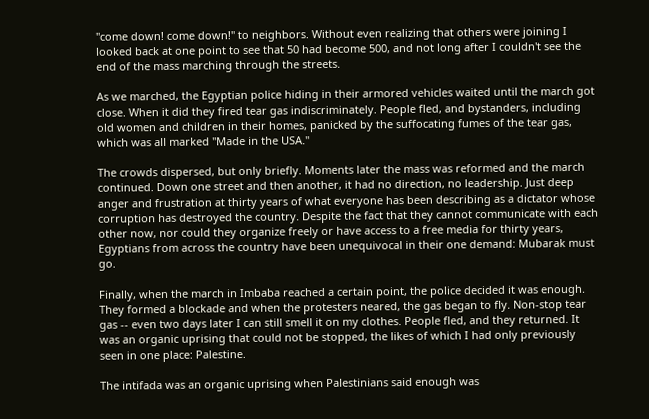"come down! come down!" to neighbors. Without even realizing that others were joining I looked back at one point to see that 50 had become 500, and not long after I couldn't see the end of the mass marching through the streets.

As we marched, the Egyptian police hiding in their armored vehicles waited until the march got close. When it did they fired tear gas indiscriminately. People fled, and bystanders, including old women and children in their homes, panicked by the suffocating fumes of the tear gas, which was all marked "Made in the USA."

The crowds dispersed, but only briefly. Moments later the mass was reformed and the march continued. Down one street and then another, it had no direction, no leadership. Just deep anger and frustration at thirty years of what everyone has been describing as a dictator whose corruption has destroyed the country. Despite the fact that they cannot communicate with each other now, nor could they organize freely or have access to a free media for thirty years, Egyptians from across the country have been unequivocal in their one demand: Mubarak must go.

Finally, when the march in Imbaba reached a certain point, the police decided it was enough. They formed a blockade and when the protesters neared, the gas began to fly. Non-stop tear gas -- even two days later I can still smell it on my clothes. People fled, and they returned. It was an organic uprising that could not be stopped, the likes of which I had only previously seen in one place: Palestine.

The intifada was an organic uprising when Palestinians said enough was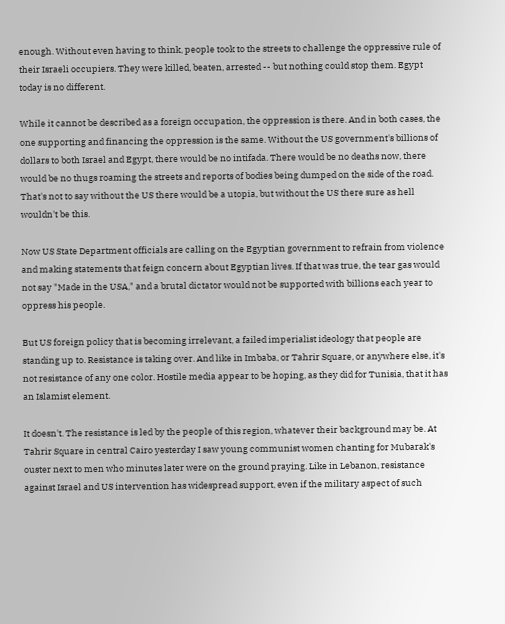enough. Without even having to think, people took to the streets to challenge the oppressive rule of their Israeli occupiers. They were killed, beaten, arrested -- but nothing could stop them. Egypt today is no different.

While it cannot be described as a foreign occupation, the oppression is there. And in both cases, the one supporting and financing the oppression is the same. Without the US government's billions of dollars to both Israel and Egypt, there would be no intifada. There would be no deaths now, there would be no thugs roaming the streets and reports of bodies being dumped on the side of the road. That's not to say without the US there would be a utopia, but without the US there sure as hell wouldn't be this.

Now US State Department officials are calling on the Egyptian government to refrain from violence and making statements that feign concern about Egyptian lives. If that was true, the tear gas would not say "Made in the USA," and a brutal dictator would not be supported with billions each year to oppress his people.

But US foreign policy that is becoming irrelevant, a failed imperialist ideology that people are standing up to. Resistance is taking over. And like in Imbaba, or Tahrir Square, or anywhere else, it's not resistance of any one color. Hostile media appear to be hoping, as they did for Tunisia, that it has an Islamist element.

It doesn't. The resistance is led by the people of this region, whatever their background may be. At Tahrir Square in central Cairo yesterday I saw young communist women chanting for Mubarak's ouster next to men who minutes later were on the ground praying. Like in Lebanon, resistance against Israel and US intervention has widespread support, even if the military aspect of such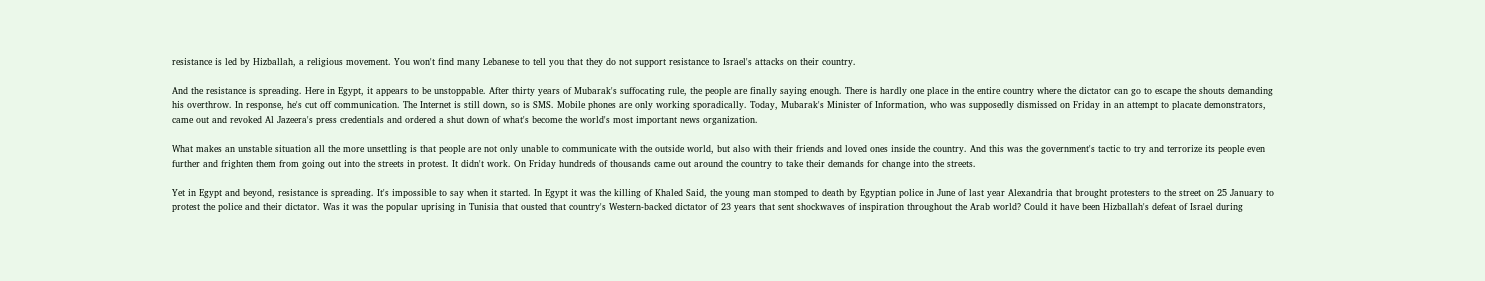resistance is led by Hizballah, a religious movement. You won't find many Lebanese to tell you that they do not support resistance to Israel's attacks on their country.

And the resistance is spreading. Here in Egypt, it appears to be unstoppable. After thirty years of Mubarak's suffocating rule, the people are finally saying enough. There is hardly one place in the entire country where the dictator can go to escape the shouts demanding his overthrow. In response, he's cut off communication. The Internet is still down, so is SMS. Mobile phones are only working sporadically. Today, Mubarak's Minister of Information, who was supposedly dismissed on Friday in an attempt to placate demonstrators, came out and revoked Al Jazeera's press credentials and ordered a shut down of what's become the world's most important news organization.

What makes an unstable situation all the more unsettling is that people are not only unable to communicate with the outside world, but also with their friends and loved ones inside the country. And this was the government's tactic to try and terrorize its people even further and frighten them from going out into the streets in protest. It didn't work. On Friday hundreds of thousands came out around the country to take their demands for change into the streets.

Yet in Egypt and beyond, resistance is spreading. It's impossible to say when it started. In Egypt it was the killing of Khaled Said, the young man stomped to death by Egyptian police in June of last year Alexandria that brought protesters to the street on 25 January to protest the police and their dictator. Was it was the popular uprising in Tunisia that ousted that country's Western-backed dictator of 23 years that sent shockwaves of inspiration throughout the Arab world? Could it have been Hizballah's defeat of Israel during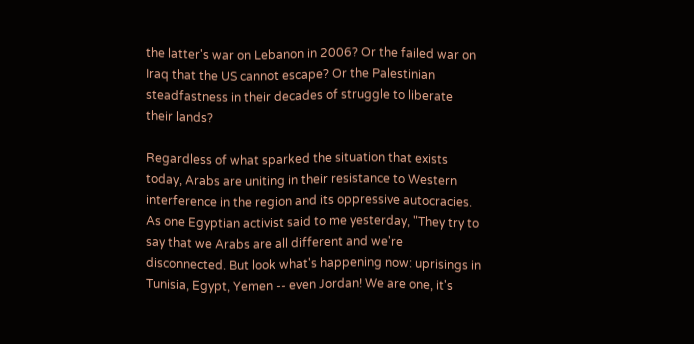the latter's war on Lebanon in 2006? Or the failed war on Iraq that the US cannot escape? Or the Palestinian steadfastness in their decades of struggle to liberate their lands?

Regardless of what sparked the situation that exists today, Arabs are uniting in their resistance to Western interference in the region and its oppressive autocracies. As one Egyptian activist said to me yesterday, "They try to say that we Arabs are all different and we're disconnected. But look what's happening now: uprisings in Tunisia, Egypt, Yemen -- even Jordan! We are one, it's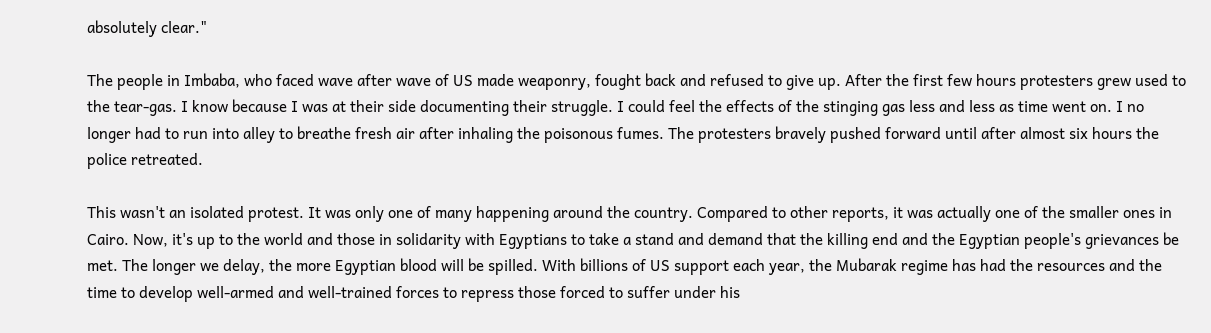absolutely clear."

The people in Imbaba, who faced wave after wave of US made weaponry, fought back and refused to give up. After the first few hours protesters grew used to the tear-gas. I know because I was at their side documenting their struggle. I could feel the effects of the stinging gas less and less as time went on. I no longer had to run into alley to breathe fresh air after inhaling the poisonous fumes. The protesters bravely pushed forward until after almost six hours the police retreated.

This wasn't an isolated protest. It was only one of many happening around the country. Compared to other reports, it was actually one of the smaller ones in Cairo. Now, it's up to the world and those in solidarity with Egyptians to take a stand and demand that the killing end and the Egyptian people's grievances be met. The longer we delay, the more Egyptian blood will be spilled. With billions of US support each year, the Mubarak regime has had the resources and the time to develop well-armed and well-trained forces to repress those forced to suffer under his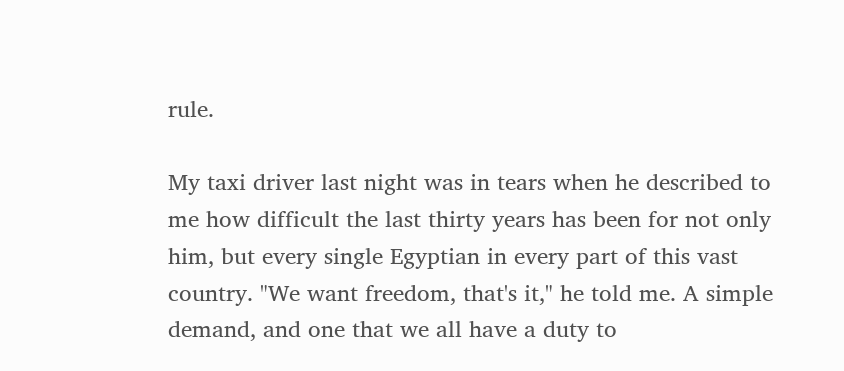rule.

My taxi driver last night was in tears when he described to me how difficult the last thirty years has been for not only him, but every single Egyptian in every part of this vast country. "We want freedom, that's it," he told me. A simple demand, and one that we all have a duty to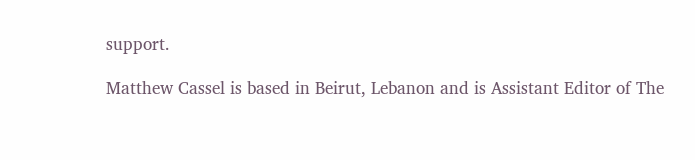support.

Matthew Cassel is based in Beirut, Lebanon and is Assistant Editor of The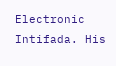Electronic Intifada. His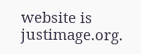website is justimage.org.